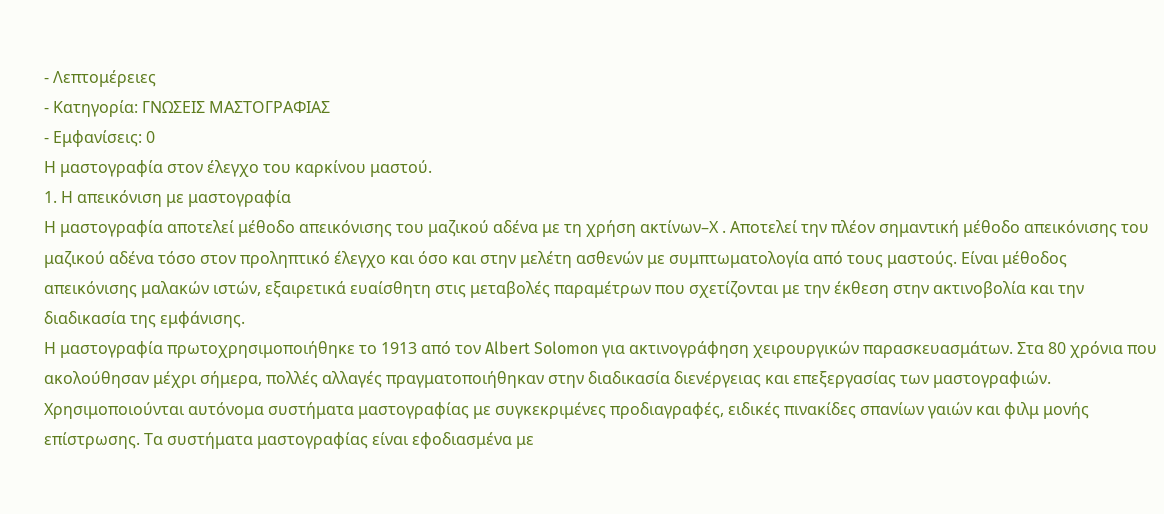- Λεπτομέρειες
- Κατηγορία: ΓΝΩΣΕΙΣ ΜΑΣΤΟΓΡΑΦΙΑΣ
- Εμφανίσεις: 0
Η μαστογραφία στον έλεγχο του καρκίνου μαστού.
1. Η απεικόνιση με μαστογραφία
Η μαστογραφία αποτελεί μέθοδο απεικόνισης του μαζικού αδένα με τη χρήση ακτίνων–Χ . Αποτελεί την πλέον σημαντική μέθοδο απεικόνισης του μαζικού αδένα τόσο στον προληπτικό έλεγχο και όσο και στην μελέτη ασθενών με συμπτωματολογία από τους μαστούς. Είναι μέθοδος απεικόνισης μαλακών ιστών, εξαιρετικά ευαίσθητη στις μεταβολές παραμέτρων που σχετίζονται με την έκθεση στην ακτινοβολία και την διαδικασία της εμφάνισης.
Η μαστογραφία πρωτοχρησιμοποιήθηκε το 1913 από τον Albert Solomon για ακτινογράφηση χειρουργικών παρασκευασμάτων. Στα 80 χρόνια που ακολούθησαν μέχρι σήμερα, πολλές αλλαγές πραγματοποιήθηκαν στην διαδικασία διενέργειας και επεξεργασίας των μαστογραφιών. Χρησιμοποιούνται αυτόνομα συστήματα μαστογραφίας με συγκεκριμένες προδιαγραφές, ειδικές πινακίδες σπανίων γαιών και φιλμ μονής επίστρωσης. Τα συστήματα μαστογραφίας είναι εφοδιασμένα με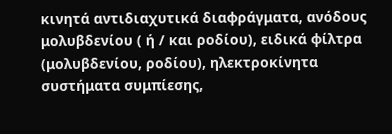κινητά αντιδιαχυτικά διαφράγματα, ανόδους μολυβδενίου ( ή / και ροδίου), ειδικά φίλτρα (μολυβδενίου, ροδίου), ηλεκτροκίνητα συστήματα συμπίεσης,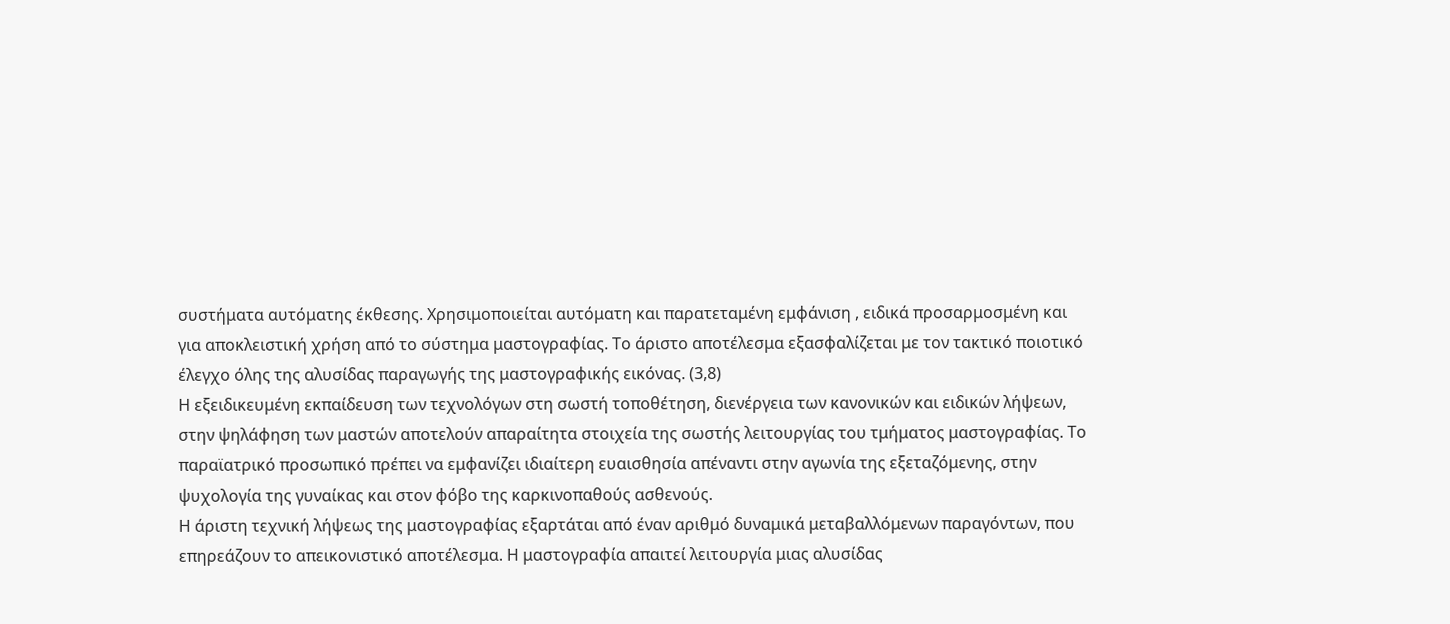συστήματα αυτόματης έκθεσης. Χρησιμοποιείται αυτόματη και παρατεταμένη εμφάνιση , ειδικά προσαρμοσμένη και για αποκλειστική χρήση από το σύστημα μαστογραφίας. Το άριστο αποτέλεσμα εξασφαλίζεται με τον τακτικό ποιοτικό έλεγχο όλης της αλυσίδας παραγωγής της μαστογραφικής εικόνας. (3,8)
Η εξειδικευμένη εκπαίδευση των τεχνολόγων στη σωστή τοποθέτηση, διενέργεια των κανονικών και ειδικών λήψεων, στην ψηλάφηση των μαστών αποτελούν απαραίτητα στοιχεία της σωστής λειτουργίας του τμήματος μαστογραφίας. Το παραϊατρικό προσωπικό πρέπει να εμφανίζει ιδιαίτερη ευαισθησία απέναντι στην αγωνία της εξεταζόμενης, στην ψυχολογία της γυναίκας και στον φόβο της καρκινοπαθούς ασθενούς.
Η άριστη τεχνική λήψεως της μαστογραφίας εξαρτάται από έναν αριθμό δυναμικά μεταβαλλόμενων παραγόντων, που επηρεάζουν το απεικονιστικό αποτέλεσμα. Η μαστογραφία απαιτεί λειτουργία μιας αλυσίδας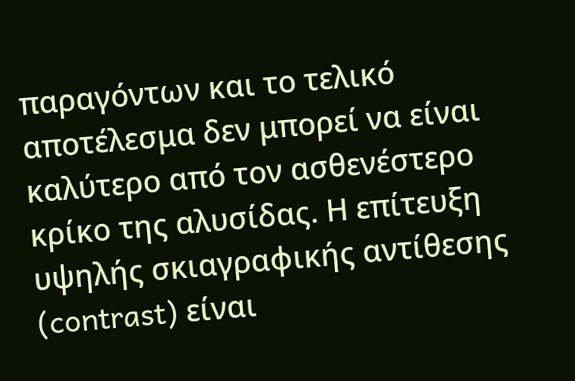παραγόντων και το τελικό αποτέλεσμα δεν μπορεί να είναι καλύτερο από τον ασθενέστερο κρίκο της αλυσίδας. Η επίτευξη υψηλής σκιαγραφικής αντίθεσης (contrast) είναι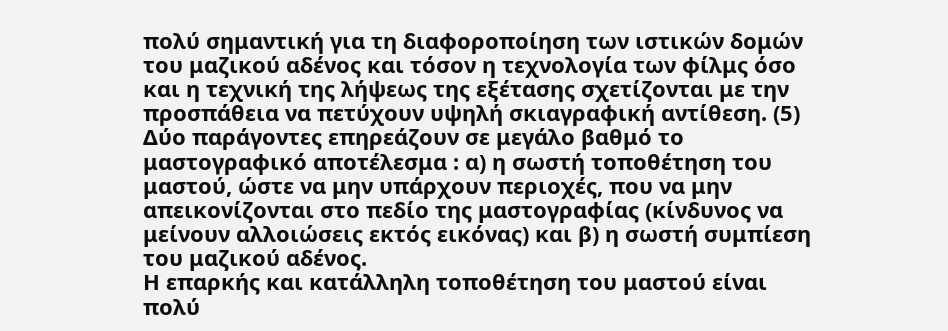πολύ σημαντική για τη διαφοροποίηση των ιστικών δομών του μαζικού αδένος και τόσον η τεχνολογία των φίλμς όσο και η τεχνική της λήψεως της εξέτασης σχετίζονται με την προσπάθεια να πετύχουν υψηλή σκιαγραφική αντίθεση. (5)
Δύο παράγοντες επηρεάζουν σε μεγάλο βαθμό το μαστογραφικό αποτέλεσμα : α) η σωστή τοποθέτηση του μαστού, ώστε να μην υπάρχουν περιοχές, που να μην απεικονίζονται στο πεδίο της μαστογραφίας (κίνδυνος να μείνουν αλλοιώσεις εκτός εικόνας) και β) η σωστή συμπίεση του μαζικού αδένος.
Η επαρκής και κατάλληλη τοποθέτηση του μαστού είναι πολύ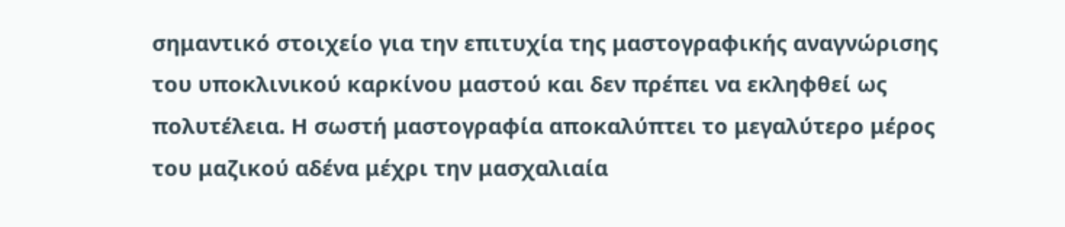σημαντικό στοιχείο για την επιτυχία της μαστογραφικής αναγνώρισης του υποκλινικού καρκίνου μαστού και δεν πρέπει να εκληφθεί ως πολυτέλεια. Η σωστή μαστογραφία αποκαλύπτει το μεγαλύτερο μέρος του μαζικού αδένα μέχρι την μασχαλιαία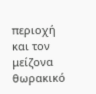περιοχή και τον μείζονα θωρακικό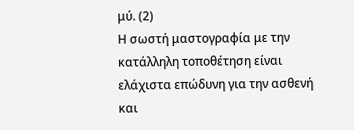μύ. (2)
Η σωστή μαστογραφία με την κατάλληλη τοποθέτηση είναι ελάχιστα επώδυνη για την ασθενή και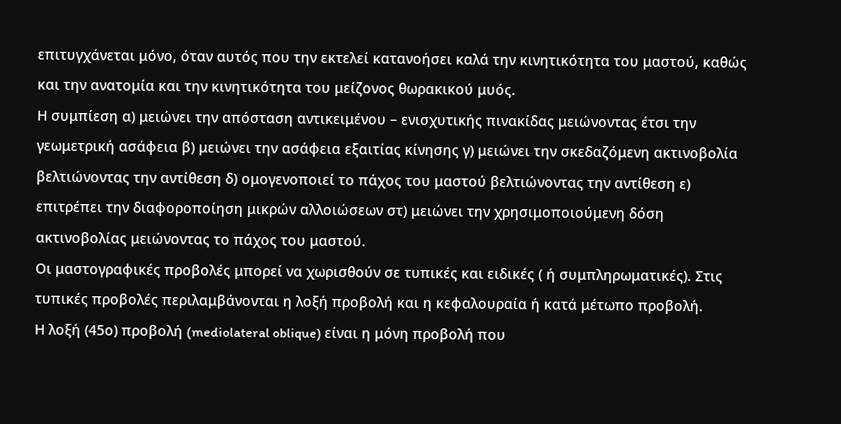επιτυγχάνεται μόνο, όταν αυτός που την εκτελεί κατανοήσει καλά την κινητικότητα του μαστού, καθώς και την ανατομία και την κινητικότητα του μείζονος θωρακικού μυός.
Η συμπίεση α) μειώνει την απόσταση αντικειμένου – ενισχυτικής πινακίδας μειώνοντας έτσι την γεωμετρική ασάφεια β) μειώνει την ασάφεια εξαιτίας κίνησης γ) μειώνει την σκεδαζόμενη ακτινοβολία βελτιώνοντας την αντίθεση δ) ομογενοποιεί το πάχος του μαστού βελτιώνοντας την αντίθεση ε) επιτρέπει την διαφοροποίηση μικρών αλλοιώσεων στ) μειώνει την χρησιμοποιούμενη δόση ακτινοβολίας μειώνοντας το πάχος του μαστού.
Οι μαστογραφικές προβολές μπορεί να χωρισθούν σε τυπικές και ειδικές ( ή συμπληρωματικές). Στις τυπικές προβολές περιλαμβάνονται η λοξή προβολή και η κεφαλουραία ή κατά μέτωπο προβολή.
Η λοξή (45ο) προβολή (mediolateral oblique) είναι η μόνη προβολή που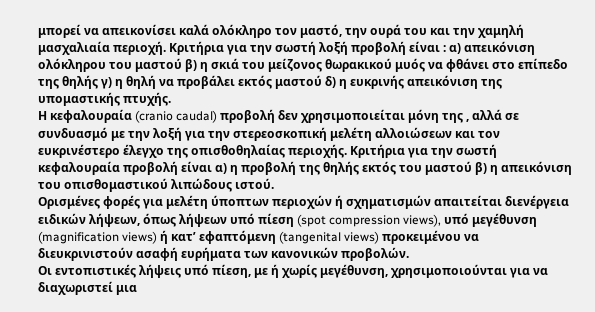μπορεί να απεικονίσει καλά ολόκληρο τον μαστό, την ουρά του και την χαμηλή μασχαλιαία περιοχή. Κριτήρια για την σωστή λοξή προβολή είναι : α) απεικόνιση ολόκληρου του μαστού β) η σκιά του μείζονος θωρακικού μυός να φθάνει στο επίπεδο της θηλής γ) η θηλή να προβάλει εκτός μαστού δ) η ευκρινής απεικόνιση της υπομαστικής πτυχής.
Η κεφαλουραία (cranio caudal) προβολή δεν χρησιμοποιείται μόνη της , αλλά σε συνδυασμό με την λοξή για την στερεοσκοπική μελέτη αλλοιώσεων και τον ευκρινέστερο έλεγχο της οπισθοθηλαίας περιοχής. Κριτήρια για την σωστή κεφαλουραία προβολή είναι α) η προβολή της θηλής εκτός του μαστού β) η απεικόνιση του οπισθομαστικού λιπώδους ιστού.
Ορισμένες φορές για μελέτη ύποπτων περιοχών ή σχηματισμών απαιτείται διενέργεια ειδικών λήψεων, όπως λήψεων υπό πίεση (spot compression views), υπό μεγέθυνση (magnification views) ή κατ’ εφαπτόμενη (tangenital views) προκειμένου να διευκρινιστούν ασαφή ευρήματα των κανονικών προβολών.
Οι εντοπιστικές λήψεις υπό πίεση, με ή χωρίς μεγέθυνση, χρησιμοποιούνται για να διαχωριστεί μια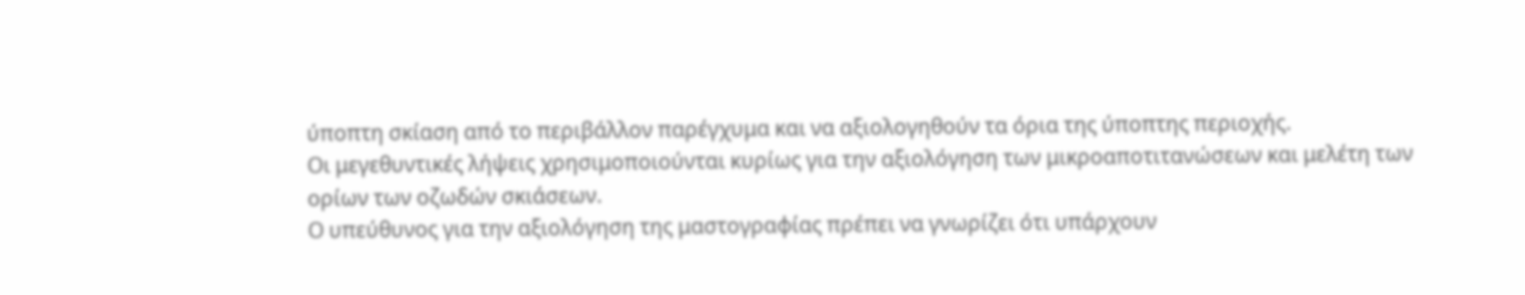ύποπτη σκίαση από το περιβάλλον παρέγχυμα και να αξιολογηθούν τα όρια της ύποπτης περιοχής.
Οι μεγεθυντικές λήψεις χρησιμοποιούνται κυρίως για την αξιολόγηση των μικροαποτιτανώσεων και μελέτη των ορίων των οζωδών σκιάσεων.
Ο υπεύθυνος για την αξιολόγηση της μαστογραφίας πρέπει να γνωρίζει ότι υπάρχουν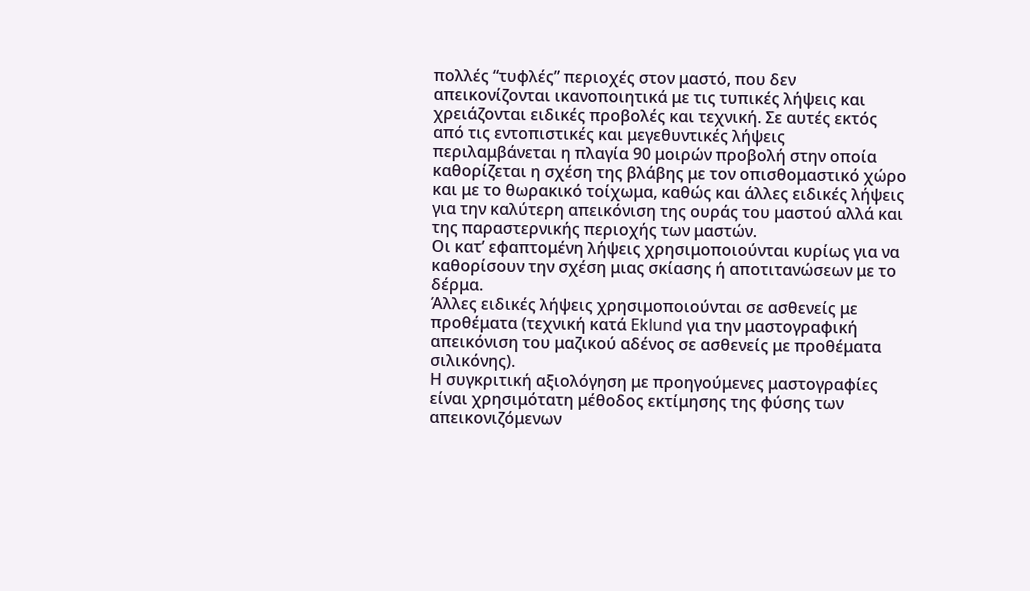πολλές “τυφλές” περιοχές στον μαστό, που δεν απεικονίζονται ικανοποιητικά με τις τυπικές λήψεις και χρειάζονται ειδικές προβολές και τεχνική. Σε αυτές εκτός από τις εντοπιστικές και μεγεθυντικές λήψεις περιλαμβάνεται η πλαγία 90 μοιρών προβολή στην οποία καθορίζεται η σχέση της βλάβης με τον οπισθομαστικό χώρο και με το θωρακικό τοίχωμα, καθώς και άλλες ειδικές λήψεις για την καλύτερη απεικόνιση της ουράς του μαστού αλλά και της παραστερνικής περιοχής των μαστών.
Οι κατ’ εφαπτομένη λήψεις χρησιμοποιούνται κυρίως για να καθορίσουν την σχέση μιας σκίασης ή αποτιτανώσεων με το δέρμα.
Άλλες ειδικές λήψεις χρησιμοποιούνται σε ασθενείς με προθέματα (τεχνική κατά Eklund για την μαστογραφική απεικόνιση του μαζικού αδένος σε ασθενείς με προθέματα σιλικόνης).
Η συγκριτική αξιολόγηση με προηγούμενες μαστογραφίες είναι χρησιμότατη μέθοδος εκτίμησης της φύσης των απεικονιζόμενων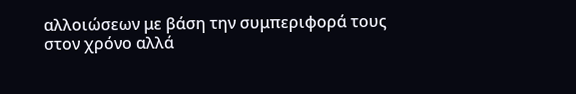αλλοιώσεων με βάση την συμπεριφορά τους στον χρόνο αλλά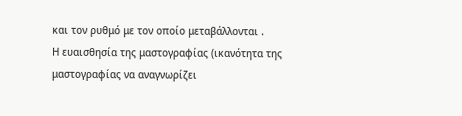και τον ρυθμό με τον οποίο μεταβάλλονται .
Η ευαισθησία της μαστογραφίας (ικανότητα της μαστογραφίας να αναγνωρίζει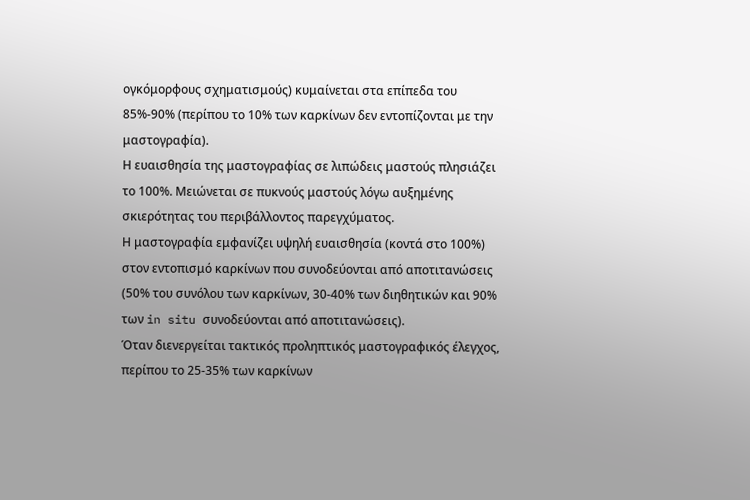ογκόμορφους σχηματισμούς) κυμαίνεται στα επίπεδα του 85%-90% (περίπου το 10% των καρκίνων δεν εντοπίζονται με την μαστογραφία).
Η ευαισθησία της μαστογραφίας σε λιπώδεις μαστούς πλησιάζει το 100%. Μειώνεται σε πυκνούς μαστούς λόγω αυξημένης σκιερότητας του περιβάλλοντος παρεγχύματος.
Η μαστογραφία εμφανίζει υψηλή ευαισθησία (κοντά στο 100%) στον εντοπισμό καρκίνων που συνοδεύονται από αποτιτανώσεις (50% του συνόλου των καρκίνων, 30-40% των διηθητικών και 90% των in situ συνοδεύονται από αποτιτανώσεις).
Όταν διενεργείται τακτικός προληπτικός μαστογραφικός έλεγχος, περίπου το 25-35% των καρκίνων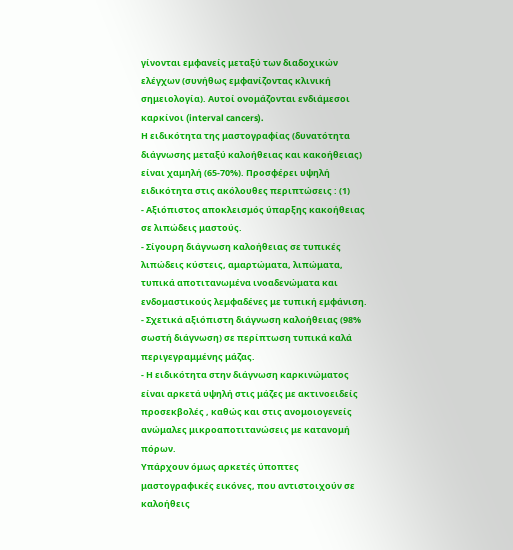γίνονται εμφανείς μεταξύ των διαδοχικών ελέγχων (συνήθως εμφανίζοντας κλινική σημειολογία). Αυτοί ονομάζονται ενδιάμεσοι καρκίνοι (interval cancers).
Η ειδικότητα της μαστογραφίας (δυνατότητα διάγνωσης μεταξύ καλοήθειας και κακοήθειας) είναι χαμηλή (65-70%). Προσφέρει υψηλή ειδικότητα στις ακόλουθες περιπτώσεις : (1)
- Αξιόπιστος αποκλεισμός ύπαρξης κακοήθειας σε λιπώδεις μαστούς.
- Σίγουρη διάγνωση καλοήθειας σε τυπικές λιπώδεις κύστεις, αμαρτώματα, λιπώματα, τυπικά αποτιτανωμένα ινοαδενώματα και ενδομαστικούς λεμφαδένες με τυπική εμφάνιση.
- Σχετικά αξιόπιστη διάγνωση καλοήθειας (98% σωστή διάγνωση) σε περίπτωση τυπικά καλά περιγεγραμμένης μάζας.
- Η ειδικότητα στην διάγνωση καρκινώματος είναι αρκετά υψηλή στις μάζες με ακτινοειδείς προσεκβολές , καθώς και στις ανομοιογενείς ανώμαλες μικροαποτιτανώσεις με κατανομή πόρων.
Υπάρχουν όμως αρκετές ύποπτες μαστογραφικές εικόνες, που αντιστοιχούν σε καλοήθεις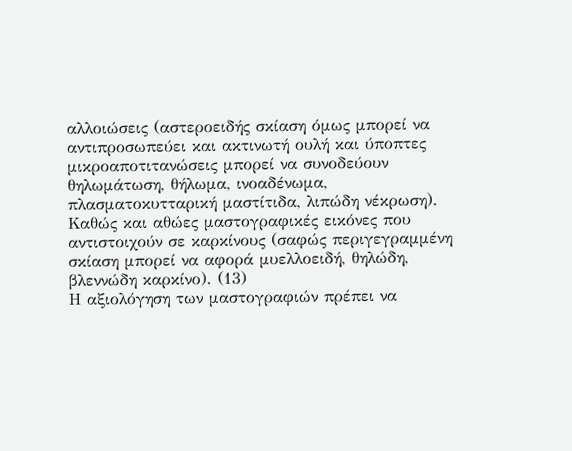αλλοιώσεις (αστεροειδής σκίαση όμως μπορεί να αντιπροσωπεύει και ακτινωτή ουλή και ύποπτες μικροαποτιτανώσεις μπορεί να συνοδεύουν θηλωμάτωση, θήλωμα, ινοαδένωμα, πλασματοκυτταρική μαστίτιδα, λιπώδη νέκρωση). Καθώς και αθώες μαστογραφικές εικόνες που αντιστοιχούν σε καρκίνους (σαφώς περιγεγραμμένη σκίαση μπορεί να αφορά μυελλοειδή, θηλώδη, βλεννώδη καρκίνο). (13)
Η αξιολόγηση των μαστογραφιών πρέπει να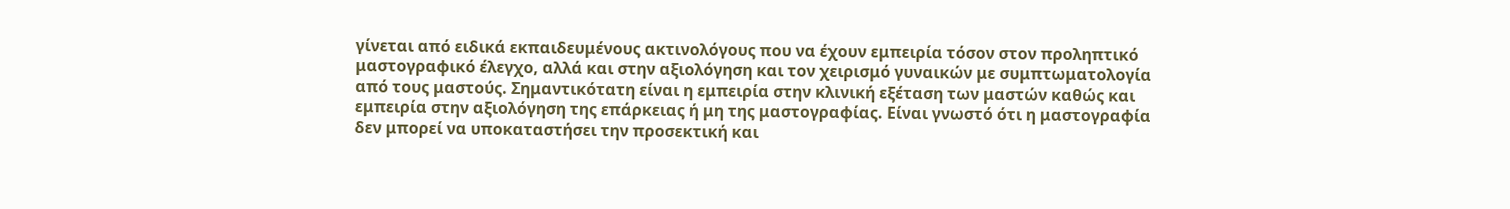γίνεται από ειδικά εκπαιδευμένους ακτινολόγους που να έχουν εμπειρία τόσον στον προληπτικό μαστογραφικό έλεγχο, αλλά και στην αξιολόγηση και τον χειρισμό γυναικών με συμπτωματολογία από τους μαστούς. Σημαντικότατη είναι η εμπειρία στην κλινική εξέταση των μαστών καθώς και εμπειρία στην αξιολόγηση της επάρκειας ή μη της μαστογραφίας. Είναι γνωστό ότι η μαστογραφία δεν μπορεί να υποκαταστήσει την προσεκτική και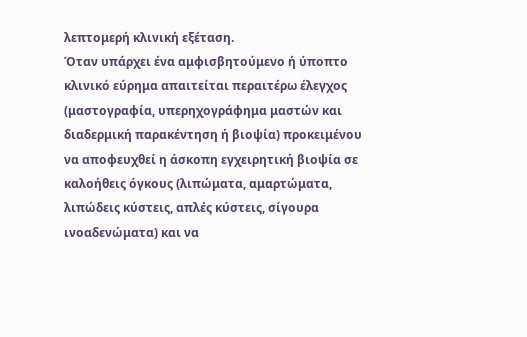λεπτομερή κλινική εξέταση.
Όταν υπάρχει ένα αμφισβητούμενο ή ύποπτο κλινικό εύρημα απαιτείται περαιτέρω έλεγχος (μαστογραφία, υπερηχογράφημα μαστών και διαδερμική παρακέντηση ή βιοψία) προκειμένου να αποφευχθεί η άσκοπη εγχειρητική βιοψία σε καλοήθεις όγκους (λιπώματα, αμαρτώματα, λιπώδεις κύστεις, απλές κύστεις, σίγουρα ινοαδενώματα) και να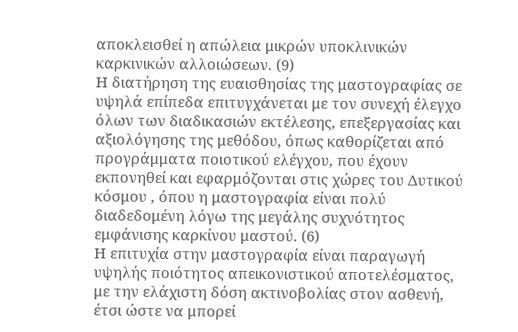αποκλεισθεί η απώλεια μικρών υποκλινικών καρκινικών αλλοιώσεων. (9)
Η διατήρηση της ευαισθησίας της μαστογραφίας σε υψηλά επίπεδα επιτυγχάνεται με τον συνεχή έλεγχο όλων των διαδικασιών εκτέλεσης, επεξεργασίας και αξιολόγησης της μεθόδου, όπως καθορίζεται από προγράμματα ποιοτικού ελέγχου, που έχουν εκπονηθεί και εφαρμόζονται στις χώρες του Δυτικού κόσμου , όπου η μαστογραφία είναι πολύ διαδεδομένη λόγω της μεγάλης συχνότητος εμφάνισης καρκίνου μαστού. (6)
Η επιτυχία στην μαστογραφία είναι παραγωγή υψηλής ποιότητος απεικονιστικού αποτελέσματος, με την ελάχιστη δόση ακτινοβολίας στον ασθενή, έτσι ώστε να μπορεί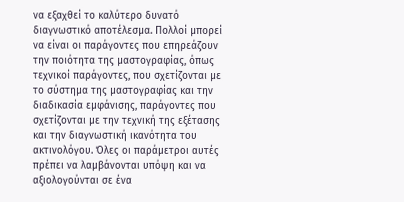να εξαχθεί το καλύτερο δυνατό διαγνωστικό αποτέλεσμα. Πολλοί μπορεί να είναι οι παράγοντες που επηρεάζουν την ποιότητα της μαστογραφίας, όπως τεχνικοί παράγοντες, που σχετίζονται με το σύστημα της μαστογραφίας και την διαδικασία εμφάνισης, παράγοντες που σχετίζονται με την τεχνική της εξέτασης και την διαγνωστική ικανότητα του ακτινολόγου. Όλες οι παράμετροι αυτές πρέπει να λαμβάνονται υπόψη και να αξιολογούνται σε ένα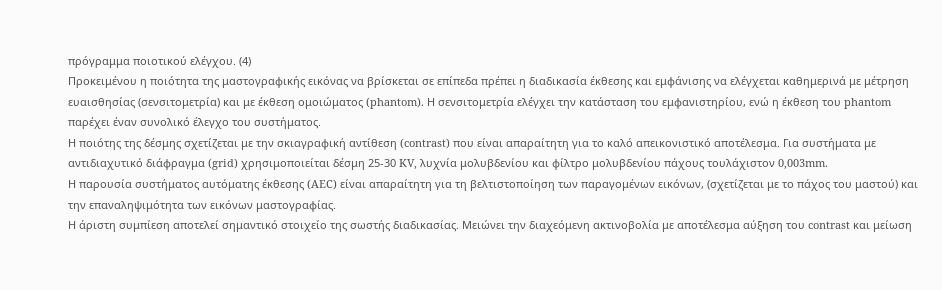πρόγραμμα ποιοτικού ελέγχου. (4)
Προκειμένου η ποιότητα της μαστογραφικής εικόνας να βρίσκεται σε επίπεδα πρέπει η διαδικασία έκθεσης και εμφάνισης να ελέγχεται καθημερινά με μέτρηση ευαισθησίας (σενσιτομετρία) και με έκθεση ομοιώματος (phantom). Η σενσιτομετρία ελέγχει την κατάσταση του εμφανιστηρίου, ενώ η έκθεση του phantom παρέχει έναν συνολικό έλεγχο του συστήματος.
Η ποιότης της δέσμης σχετίζεται με την σκιαγραφική αντίθεση (contrast) που είναι απαραίτητη για το καλό απεικονιστικό αποτέλεσμα. Για συστήματα με αντιδιαχυτικό διάφραγμα (grid) χρησιμοποιείται δέσμη 25-30 KV, λυχνία μολυβδενίου και φίλτρο μολυβδενίου πάχους τουλάχιστον 0,003mm.
Η παρουσία συστήματος αυτόματης έκθεσης (AEC) είναι απαραίτητη για τη βελτιστοποίηση των παραγομένων εικόνων, (σχετίζεται με το πάχος του μαστού) και την επαναληψιμότητα των εικόνων μαστογραφίας.
Η άριστη συμπίεση αποτελεί σημαντικό στοιχείο της σωστής διαδικασίας. Μειώνει την διαχεόμενη ακτινοβολία με αποτέλεσμα αύξηση του contrast και μείωση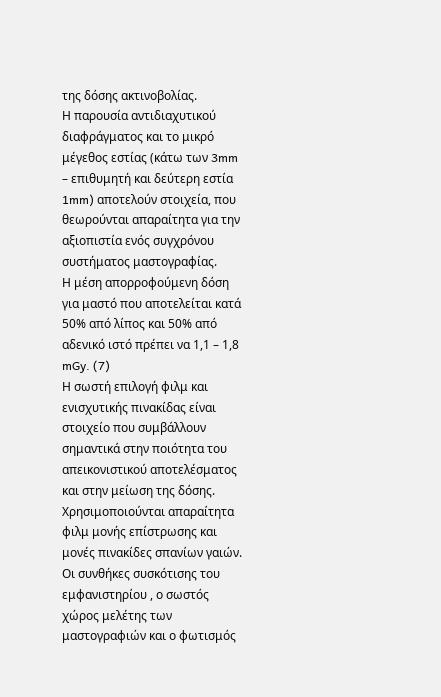της δόσης ακτινοβολίας.
Η παρουσία αντιδιαχυτικού διαφράγματος και το μικρό μέγεθος εστίας (κάτω των 3mm – επιθυμητή και δεύτερη εστία 1mm) αποτελούν στοιχεία, που θεωρούνται απαραίτητα για την αξιοπιστία ενός συγχρόνου συστήματος μαστογραφίας.
Η μέση απορροφούμενη δόση για μαστό που αποτελείται κατά 50% από λίπος και 50% από αδενικό ιστό πρέπει να 1,1 – 1,8 mGy. (7)
Η σωστή επιλογή φιλμ και ενισχυτικής πινακίδας είναι στοιχείο που συμβάλλουν σημαντικά στην ποιότητα του απεικονιστικού αποτελέσματος και στην μείωση της δόσης. Χρησιμοποιούνται απαραίτητα φιλμ μονής επίστρωσης και μονές πινακίδες σπανίων γαιών. Οι συνθήκες συσκότισης του εμφανιστηρίου , ο σωστός χώρος μελέτης των μαστογραφιών και ο φωτισμός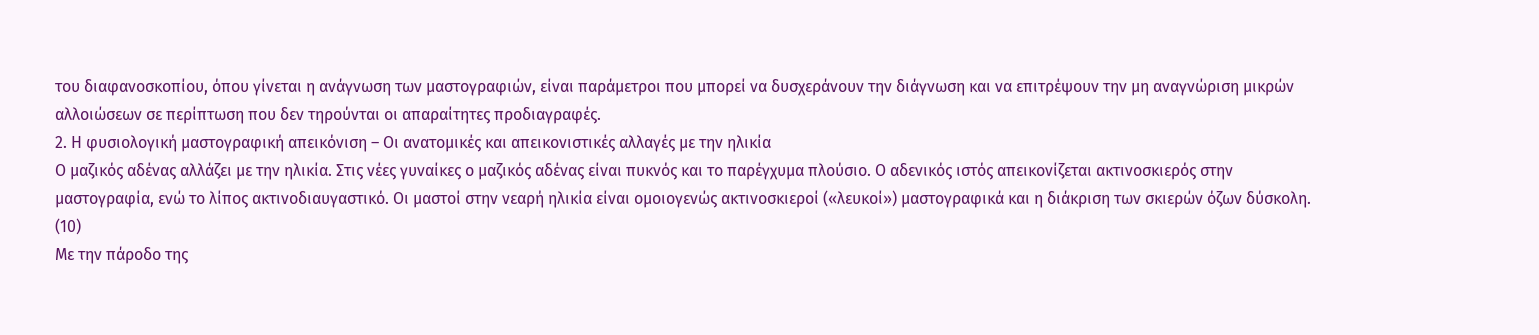του διαφανοσκοπίου, όπου γίνεται η ανάγνωση των μαστογραφιών, είναι παράμετροι που μπορεί να δυσχεράνουν την διάγνωση και να επιτρέψουν την μη αναγνώριση μικρών αλλοιώσεων σε περίπτωση που δεν τηρούνται οι απαραίτητες προδιαγραφές.
2. Η φυσιολογική μαστογραφική απεικόνιση – Οι ανατομικές και απεικονιστικές αλλαγές με την ηλικία
Ο μαζικός αδένας αλλάζει με την ηλικία. Στις νέες γυναίκες ο μαζικός αδένας είναι πυκνός και το παρέγχυμα πλούσιο. Ο αδενικός ιστός απεικονίζεται ακτινοσκιερός στην μαστογραφία, ενώ το λίπος ακτινοδιαυγαστικό. Οι μαστοί στην νεαρή ηλικία είναι ομοιογενώς ακτινοσκιεροί («λευκοί») μαστογραφικά και η διάκριση των σκιερών όζων δύσκολη. (10)
Με την πάροδο της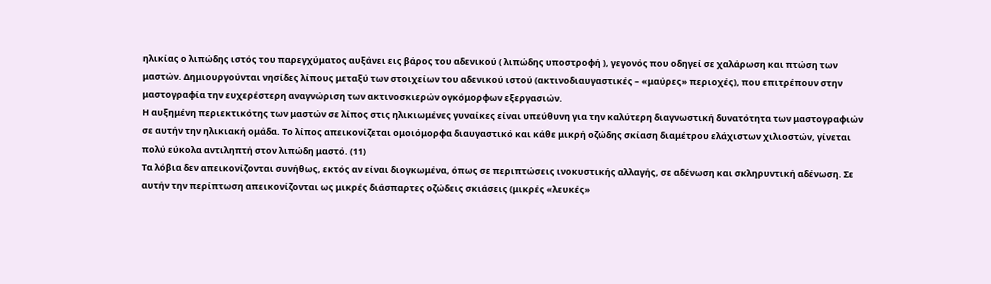ηλικίας ο λιπώδης ιστός του παρεγχύματος αυξάνει εις βάρος του αδενικού ( λιπώδης υποστροφή ), γεγονός που οδηγεί σε χαλάρωση και πτώση των μαστών. Δημιουργούνται νησίδες λίπους μεταξύ των στοιχείων του αδενικού ιστού (ακτινοδιαυγαστικές – «μαύρες» περιοχές), που επιτρέπουν στην μαστογραφία την ευχερέστερη αναγνώριση των ακτινοσκιερών ογκόμορφων εξεργασιών.
Η αυξημένη περιεκτικότης των μαστών σε λίπος στις ηλικιωμένες γυναίκες είναι υπεύθυνη για την καλύτερη διαγνωστική δυνατότητα των μαστογραφιών σε αυτήν την ηλικιακή ομάδα. Το λίπος απεικονίζεται ομοιόμορφα διαυγαστικό και κάθε μικρή οζώδης σκίαση διαμέτρου ελάχιστων χιλιοστών, γίνεται πολύ εύκολα αντιληπτή στον λιπώδη μαστό. (11)
Τα λόβια δεν απεικονίζονται συνήθως, εκτός αν είναι διογκωμένα, όπως σε περιπτώσεις ινοκυστικής αλλαγής, σε αδένωση και σκληρυντική αδένωση. Σε αυτήν την περίπτωση απεικονίζονται ως μικρές διάσπαρτες οζώδεις σκιάσεις (μικρές «λευκές»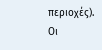περιοχές).
Οι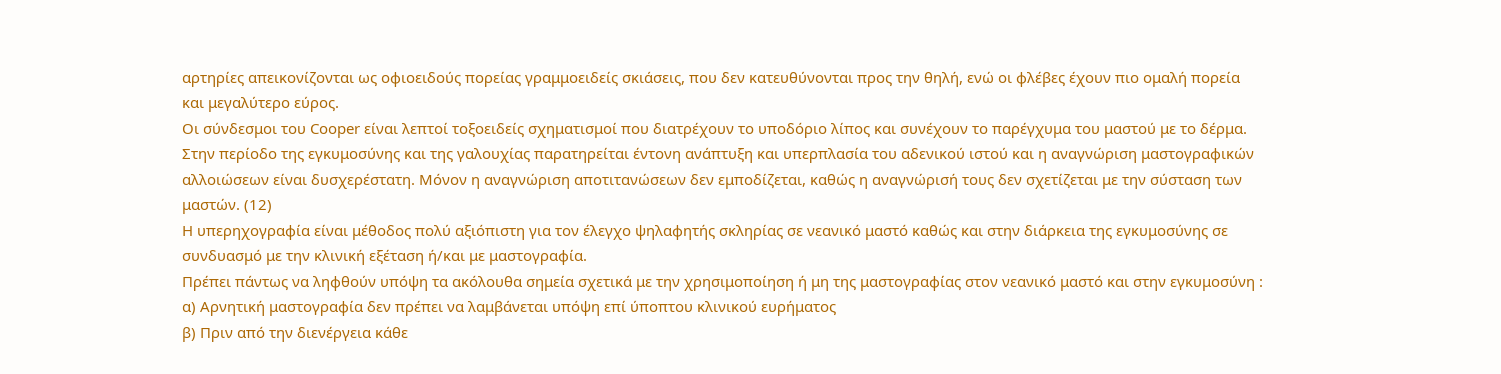αρτηρίες απεικονίζονται ως οφιοειδούς πορείας γραμμοειδείς σκιάσεις, που δεν κατευθύνονται προς την θηλή, ενώ οι φλέβες έχουν πιο ομαλή πορεία και μεγαλύτερο εύρος.
Οι σύνδεσμοι του Cooper είναι λεπτοί τοξοειδείς σχηματισμοί που διατρέχουν το υποδόριο λίπος και συνέχουν το παρέγχυμα του μαστού με το δέρμα.
Στην περίοδο της εγκυμοσύνης και της γαλουχίας παρατηρείται έντονη ανάπτυξη και υπερπλασία του αδενικού ιστού και η αναγνώριση μαστογραφικών αλλοιώσεων είναι δυσχερέστατη. Μόνον η αναγνώριση αποτιτανώσεων δεν εμποδίζεται, καθώς η αναγνώρισή τους δεν σχετίζεται με την σύσταση των μαστών. (12)
Η υπερηχογραφία είναι μέθοδος πολύ αξιόπιστη για τον έλεγχο ψηλαφητής σκληρίας σε νεανικό μαστό καθώς και στην διάρκεια της εγκυμοσύνης σε συνδυασμό με την κλινική εξέταση ή/και με μαστογραφία.
Πρέπει πάντως να ληφθούν υπόψη τα ακόλουθα σημεία σχετικά με την χρησιμοποίηση ή μη της μαστογραφίας στον νεανικό μαστό και στην εγκυμοσύνη :
α) Αρνητική μαστογραφία δεν πρέπει να λαμβάνεται υπόψη επί ύποπτου κλινικού ευρήματος
β) Πριν από την διενέργεια κάθε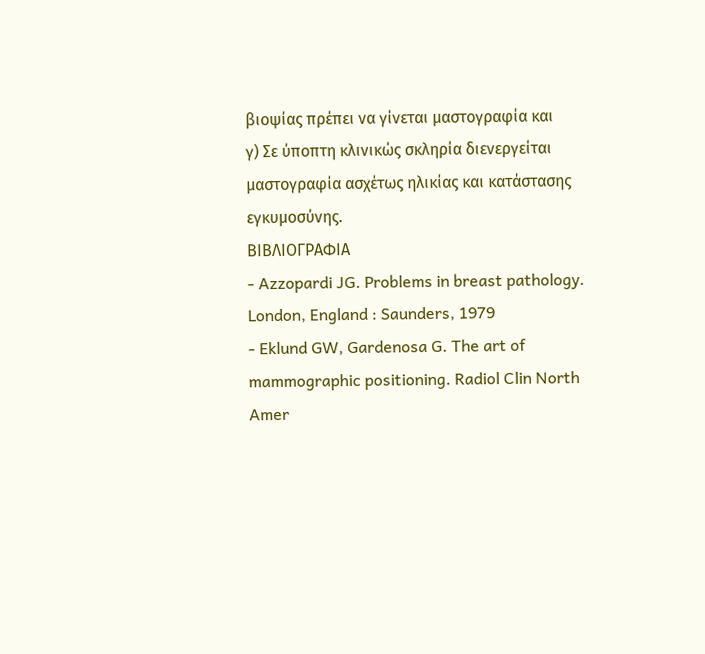βιοψίας πρέπει να γίνεται μαστογραφία και
γ) Σε ύποπτη κλινικώς σκληρία διενεργείται μαστογραφία ασχέτως ηλικίας και κατάστασης εγκυμοσύνης.
ΒΙΒΛΙΟΓΡΑΦΙΑ
- Azzopardi JG. Problems in breast pathology. London, England : Saunders, 1979
- Eklund GW, Gardenosa G. The art of mammographic positioning. Radiol Clin North Amer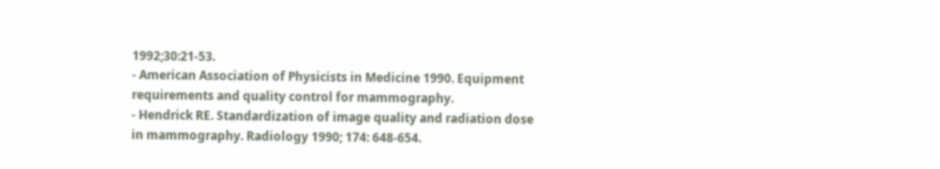1992;30:21-53.
- American Association of Physicists in Medicine 1990. Equipment requirements and quality control for mammography.
- Hendrick RE. Standardization of image quality and radiation dose in mammography. Radiology 1990; 174: 648-654.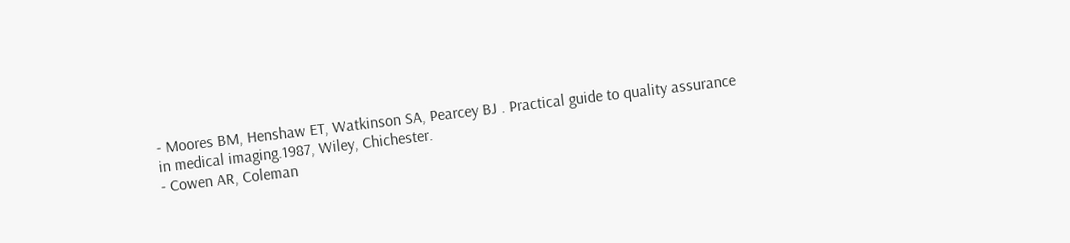- Moores BM, Henshaw ET, Watkinson SA, Pearcey BJ . Practical guide to quality assurance in medical imaging.1987, Wiley, Chichester.
- Cowen AR, Coleman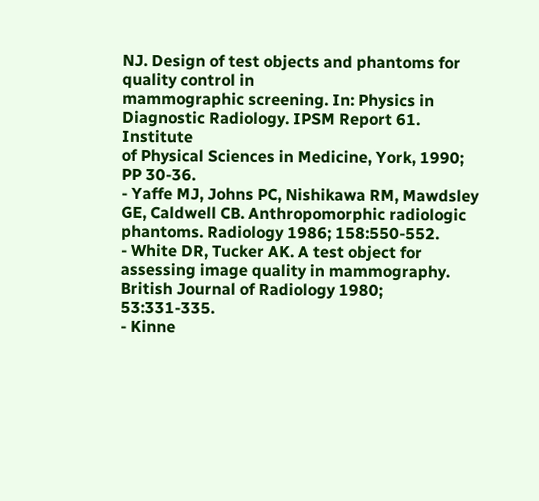NJ. Design of test objects and phantoms for quality control in
mammographic screening. In: Physics in Diagnostic Radiology. IPSM Report 61. Institute
of Physical Sciences in Medicine, York, 1990; PP 30-36.
- Yaffe MJ, Johns PC, Nishikawa RM, Mawdsley GE, Caldwell CB. Anthropomorphic radiologic phantoms. Radiology 1986; 158:550-552.
- White DR, Tucker AK. A test object for assessing image quality in mammography. British Journal of Radiology 1980; 53:331-335.
- Kinne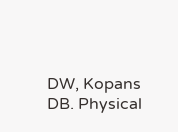DW, Kopans DB. Physical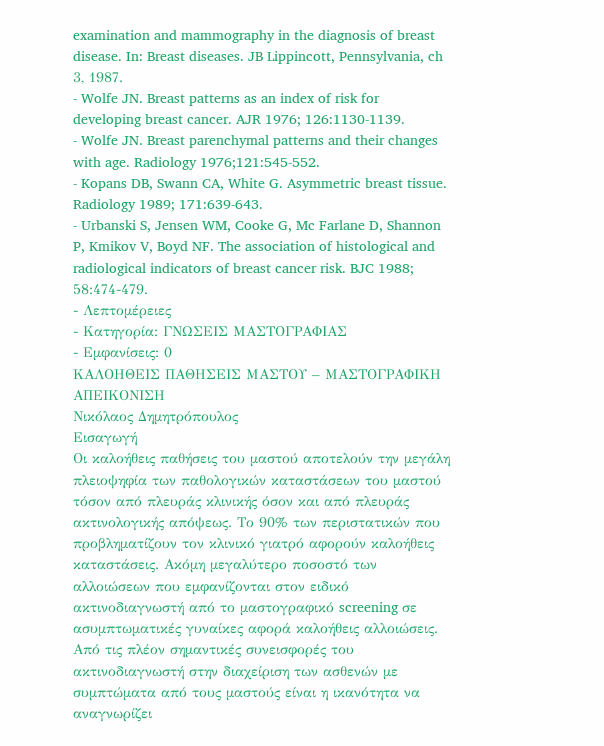examination and mammography in the diagnosis of breast disease. In: Breast diseases. JB Lippincott, Pennsylvania, ch 3, 1987.
- Wolfe JN. Breast patterns as an index of risk for developing breast cancer. AJR 1976; 126:1130-1139.
- Wolfe JN. Breast parenchymal patterns and their changes with age. Radiology 1976;121:545-552.
- Kopans DB, Swann CA, White G. Asymmetric breast tissue. Radiology 1989; 171:639-643.
- Urbanski S, Jensen WM, Cooke G, Mc Farlane D, Shannon P, Kmikov V, Boyd NF. The association of histological and radiological indicators of breast cancer risk. BJC 1988; 58:474-479.
- Λεπτομέρειες
- Κατηγορία: ΓΝΩΣΕΙΣ ΜΑΣΤΟΓΡΑΦΙΑΣ
- Εμφανίσεις: 0
ΚΑΛΟΗΘΕΙΣ ΠΑΘΗΣΕΙΣ ΜΑΣΤΟΥ – ΜΑΣΤΟΓΡΑΦΙΚΗ ΑΠΕΙΚΟΝΙΣΗ
Νικόλαος Δημητρόπουλος
Εισαγωγή
Οι καλοήθεις παθήσεις του μαστού αποτελούν την μεγάλη πλειοψηφία των παθολογικών καταστάσεων του μαστού τόσον από πλευράς κλινικής όσον και από πλευράς ακτινολογικής απόψεως. Το 90% των περιστατικών που προβληματίζουν τον κλινικό γιατρό αφορούν καλοήθεις καταστάσεις. Ακόμη μεγαλύτερο ποσοστό των αλλοιώσεων που εμφανίζονται στον ειδικό ακτινοδιαγνωστή από το μαστογραφικό screening σε ασυμπτωματικές γυναίκες αφορά καλοήθεις αλλοιώσεις.
Από τις πλέον σημαντικές συνεισφορές του ακτινοδιαγνωστή στην διαχείριση των ασθενών με συμπτώματα από τους μαστούς είναι η ικανότητα να αναγνωρίζει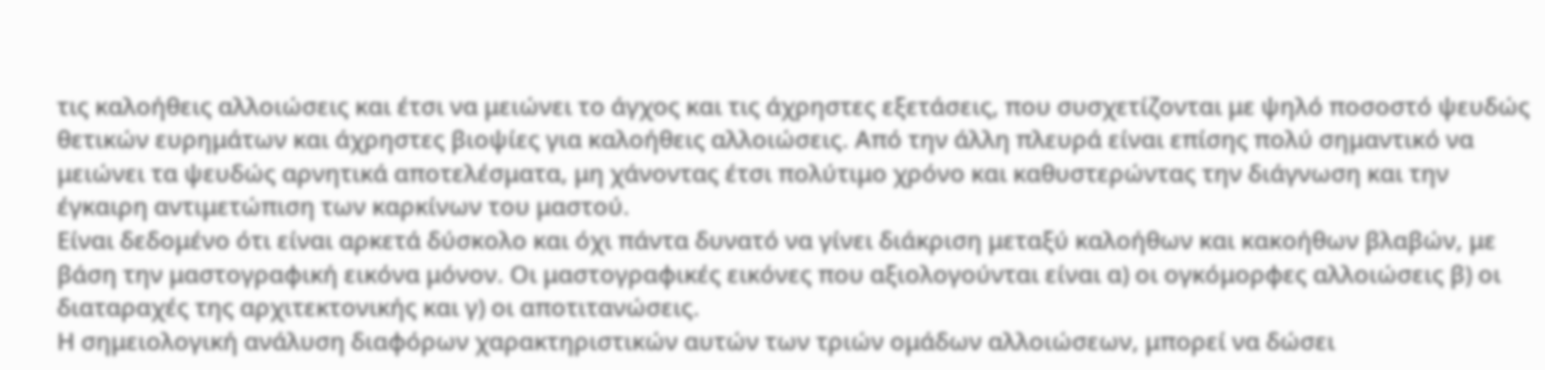τις καλοήθεις αλλοιώσεις και έτσι να μειώνει το άγχος και τις άχρηστες εξετάσεις, που συσχετίζονται με ψηλό ποσοστό ψευδώς θετικών ευρημάτων και άχρηστες βιοψίες για καλοήθεις αλλοιώσεις. Από την άλλη πλευρά είναι επίσης πολύ σημαντικό να μειώνει τα ψευδώς αρνητικά αποτελέσματα, μη χάνοντας έτσι πολύτιμο χρόνο και καθυστερώντας την διάγνωση και την έγκαιρη αντιμετώπιση των καρκίνων του μαστού.
Είναι δεδομένο ότι είναι αρκετά δύσκολο και όχι πάντα δυνατό να γίνει διάκριση μεταξύ καλοήθων και κακοήθων βλαβών, με βάση την μαστογραφική εικόνα μόνον. Οι μαστογραφικές εικόνες που αξιολογούνται είναι α) οι ογκόμορφες αλλοιώσεις β) οι διαταραχές της αρχιτεκτονικής και γ) οι αποτιτανώσεις.
Η σημειολογική ανάλυση διαφόρων χαρακτηριστικών αυτών των τριών ομάδων αλλοιώσεων, μπορεί να δώσει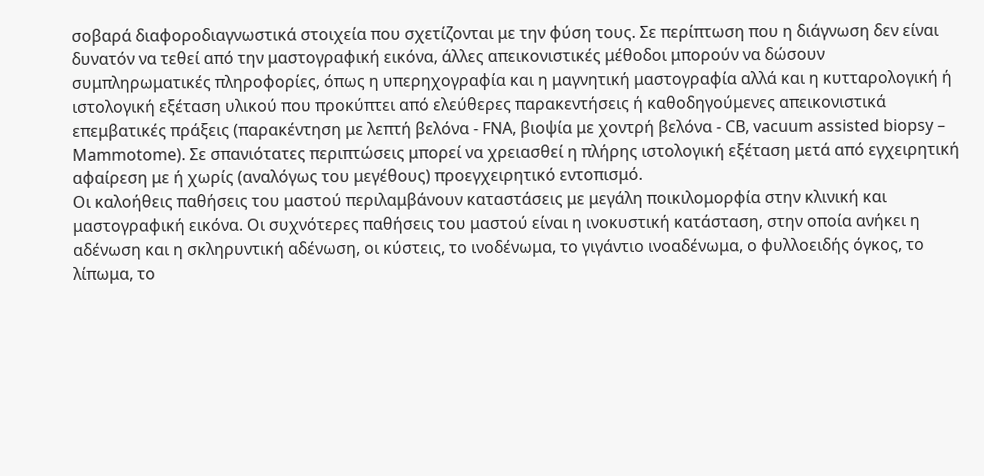σοβαρά διαφοροδιαγνωστικά στοιχεία που σχετίζονται με την φύση τους. Σε περίπτωση που η διάγνωση δεν είναι δυνατόν να τεθεί από την μαστογραφική εικόνα, άλλες απεικονιστικές μέθοδοι μπορούν να δώσουν συμπληρωματικές πληροφορίες, όπως η υπερηχογραφία και η μαγνητική μαστογραφία αλλά και η κυτταρολογική ή ιστολογική εξέταση υλικού που προκύπτει από ελεύθερες παρακεντήσεις ή καθοδηγούμενες απεικονιστικά επεμβατικές πράξεις (παρακέντηση με λεπτή βελόνα - FNA, βιοψία με χοντρή βελόνα - CB, vacuum assisted biopsy – Μammotome). Σε σπανιότατες περιπτώσεις μπορεί να χρειασθεί η πλήρης ιστολογική εξέταση μετά από εγχειρητική αφαίρεση με ή χωρίς (αναλόγως του μεγέθους) προεγχειρητικό εντοπισμό.
Οι καλοήθεις παθήσεις του μαστού περιλαμβάνουν καταστάσεις με μεγάλη ποικιλομορφία στην κλινική και μαστογραφική εικόνα. Οι συχνότερες παθήσεις του μαστού είναι η ινοκυστική κατάσταση, στην οποία ανήκει η αδένωση και η σκληρυντική αδένωση, οι κύστεις, το ινοδένωμα, το γιγάντιο ινοαδένωμα, ο φυλλοειδής όγκος, το λίπωμα, το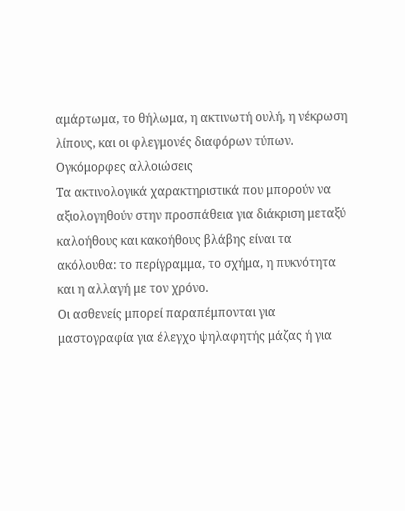αμάρτωμα, το θήλωμα, η ακτινωτή ουλή, η νέκρωση λίπους, και οι φλεγμονές διαφόρων τύπων.
Ογκόμορφες αλλοιώσεις
Τα ακτινολογικά χαρακτηριστικά που μπορούν να αξιολογηθούν στην προσπάθεια για διάκριση μεταξύ καλοήθους και κακοήθους βλάβης είναι τα ακόλουθα: το περίγραμμα, το σχήμα, η πυκνότητα και η αλλαγή με τον χρόνο.
Οι ασθενείς μπορεί παραπέμπονται για μαστογραφία για έλεγχο ψηλαφητής μάζας ή για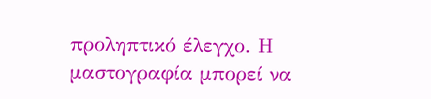προληπτικό έλεγχο. Η μαστογραφία μπορεί να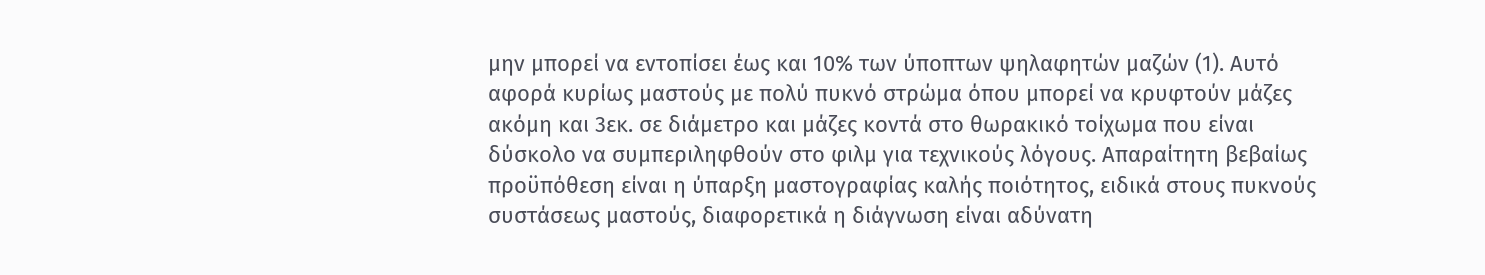μην μπορεί να εντοπίσει έως και 10% των ύποπτων ψηλαφητών μαζών (1). Αυτό αφορά κυρίως μαστούς με πολύ πυκνό στρώμα όπου μπορεί να κρυφτούν μάζες ακόμη και 3εκ. σε διάμετρο και μάζες κοντά στο θωρακικό τοίχωμα που είναι δύσκολο να συμπεριληφθούν στο φιλμ για τεχνικούς λόγους. Απαραίτητη βεβαίως προϋπόθεση είναι η ύπαρξη μαστογραφίας καλής ποιότητος, ειδικά στους πυκνούς συστάσεως μαστούς, διαφορετικά η διάγνωση είναι αδύνατη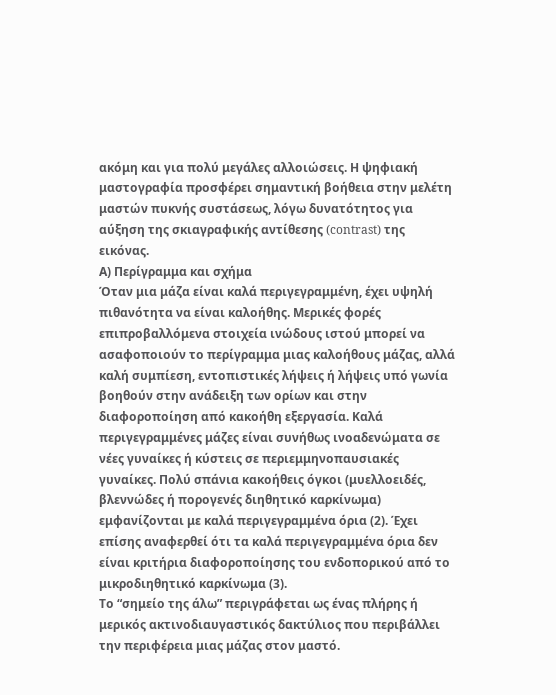ακόμη και για πολύ μεγάλες αλλοιώσεις. Η ψηφιακή μαστογραφία προσφέρει σημαντική βοήθεια στην μελέτη μαστών πυκνής συστάσεως, λόγω δυνατότητος για αύξηση της σκιαγραφικής αντίθεσης (contrast) της εικόνας.
Α) Περίγραμμα και σχήμα
Όταν μια μάζα είναι καλά περιγεγραμμένη, έχει υψηλή πιθανότητα να είναι καλοήθης. Μερικές φορές επιπροβαλλόμενα στοιχεία ινώδους ιστού μπορεί να ασαφοποιούν το περίγραμμα μιας καλοήθους μάζας, αλλά καλή συμπίεση, εντοπιστικές λήψεις ή λήψεις υπό γωνία βοηθούν στην ανάδειξη των ορίων και στην διαφοροποίηση από κακοήθη εξεργασία. Καλά περιγεγραμμένες μάζες είναι συνήθως ινοαδενώματα σε νέες γυναίκες ή κύστεις σε περιεμμηνοπαυσιακές γυναίκες. Πολύ σπάνια κακοήθεις όγκοι (μυελλοειδές, βλεννώδες ή πορογενές διηθητικό καρκίνωμα) εμφανίζονται με καλά περιγεγραμμένα όρια (2). Έχει επίσης αναφερθεί ότι τα καλά περιγεγραμμένα όρια δεν είναι κριτήρια διαφοροποίησης του ενδοπορικού από το μικροδιηθητικό καρκίνωμα (3).
Το “σημείο της άλω” περιγράφεται ως ένας πλήρης ή μερικός ακτινοδιαυγαστικός δακτύλιος που περιβάλλει την περιφέρεια μιας μάζας στον μαστό.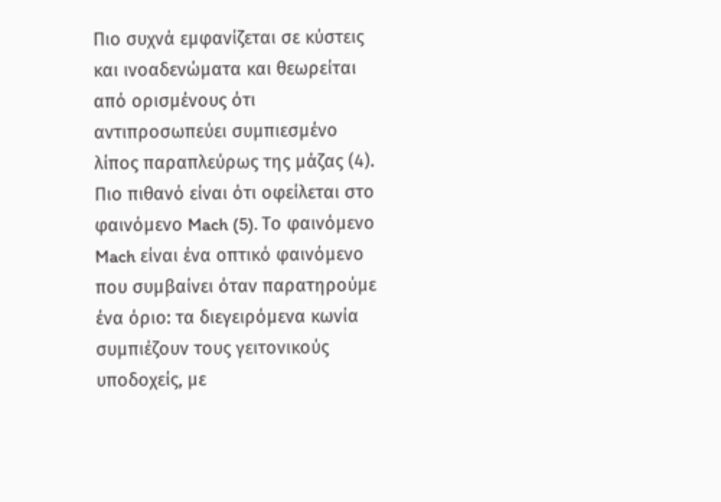Πιο συχνά εμφανίζεται σε κύστεις και ινοαδενώματα και θεωρείται από ορισμένους ότι αντιπροσωπεύει συμπιεσμένο λίπος παραπλεύρως της μάζας (4). Πιο πιθανό είναι ότι οφείλεται στο φαινόμενο Mach (5). Το φαινόμενο Mach είναι ένα οπτικό φαινόμενο που συμβαίνει όταν παρατηρούμε ένα όριο: τα διεγειρόμενα κωνία συμπιέζουν τους γειτονικούς υποδοχείς, με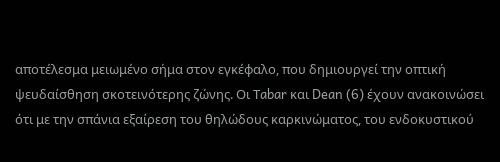αποτέλεσμα μειωμένο σήμα στον εγκέφαλο, που δημιουργεί την οπτική ψευδαίσθηση σκοτεινότερης ζώνης. Οι Τabar και Dean (6) έχουν ανακοινώσει ότι με την σπάνια εξαίρεση του θηλώδους καρκινώματος, του ενδοκυστικού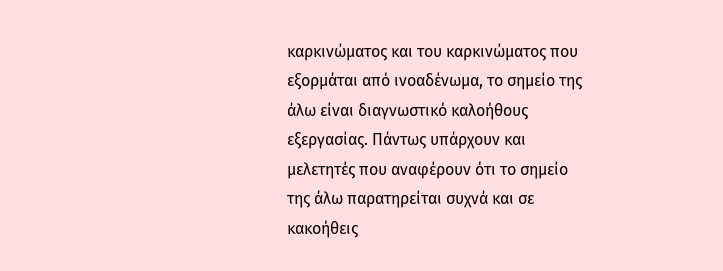καρκινώματος και του καρκινώματος που εξορμάται από ινοαδένωμα, το σημείο της άλω είναι διαγνωστικό καλοήθους εξεργασίας. Πάντως υπάρχουν και μελετητές που αναφέρουν ότι το σημείο της άλω παρατηρείται συχνά και σε κακοήθεις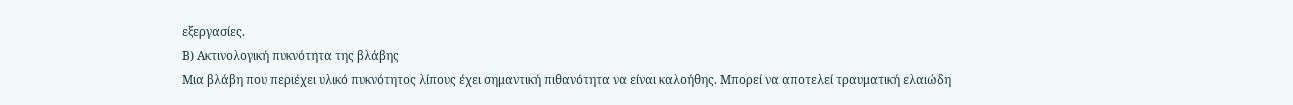εξεργασίες.
Β) Ακτινολογική πυκνότητα της βλάβης
Μια βλάβη που περιέχει υλικό πυκνότητος λίπους έχει σημαντική πιθανότητα να είναι καλοήθης. Μπορεί να αποτελεί τραυματική ελαιώδη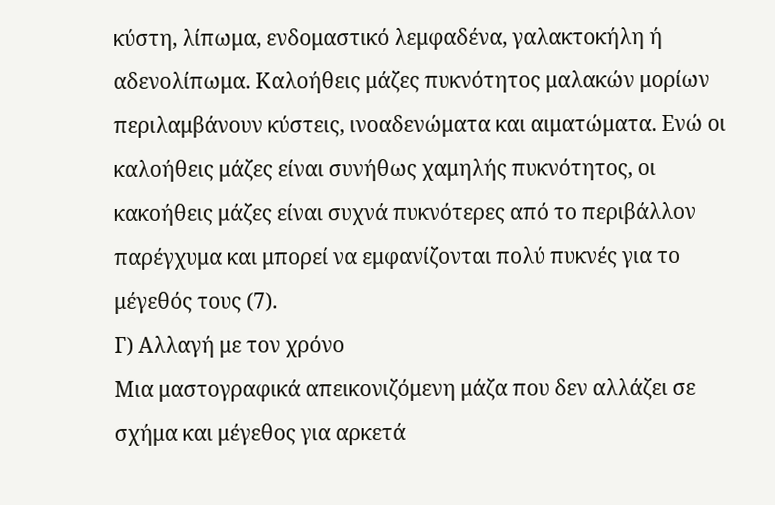κύστη, λίπωμα, ενδομαστικό λεμφαδένα, γαλακτοκήλη ή αδενολίπωμα. Καλοήθεις μάζες πυκνότητος μαλακών μορίων περιλαμβάνουν κύστεις, ινοαδενώματα και αιματώματα. Ενώ οι καλοήθεις μάζες είναι συνήθως χαμηλής πυκνότητος, οι κακοήθεις μάζες είναι συχνά πυκνότερες από το περιβάλλον παρέγχυμα και μπορεί να εμφανίζονται πολύ πυκνές για το μέγεθός τους (7).
Γ) Αλλαγή με τον χρόνο
Μια μαστογραφικά απεικονιζόμενη μάζα που δεν αλλάζει σε σχήμα και μέγεθος για αρκετά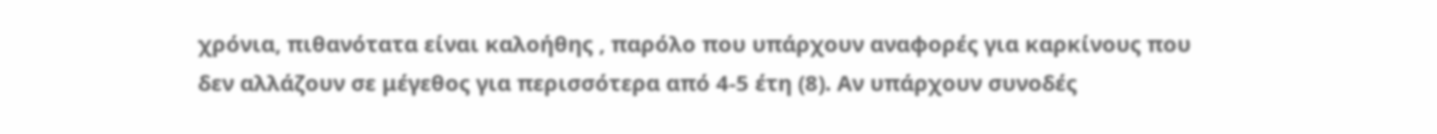χρόνια, πιθανότατα είναι καλοήθης , παρόλο που υπάρχουν αναφορές για καρκίνους που δεν αλλάζουν σε μέγεθος για περισσότερα από 4-5 έτη (8). Αν υπάρχουν συνοδές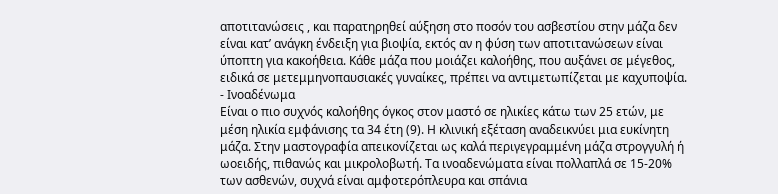αποτιτανώσεις , και παρατηρηθεί αύξηση στο ποσόν του ασβεστίου στην μάζα δεν είναι κατ’ ανάγκη ένδειξη για βιοψία, εκτός αν η φύση των αποτιτανώσεων είναι ύποπτη για κακοήθεια. Κάθε μάζα που μοιάζει καλοήθης, που αυξάνει σε μέγεθος, ειδικά σε μετεμμηνοπαυσιακές γυναίκες, πρέπει να αντιμετωπίζεται με καχυποψία.
- Ινοαδένωμα
Είναι ο πιο συχνός καλοήθης όγκος στον μαστό σε ηλικίες κάτω των 25 ετών, με μέση ηλικία εμφάνισης τα 34 έτη (9). Η κλινική εξέταση αναδεικνύει μια ευκίνητη μάζα. Στην μαστογραφία απεικονίζεται ως καλά περιγεγραμμένη μάζα στρογγυλή ή ωοειδής, πιθανώς και μικρολοβωτή. Τα ινοαδενώματα είναι πολλαπλά σε 15-20% των ασθενών, συχνά είναι αμφοτερόπλευρα και σπάνια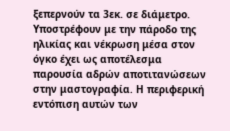ξεπερνούν τα 3εκ. σε διάμετρο. Υποστρέφουν με την πάροδο της ηλικίας και νέκρωση μέσα στον όγκο έχει ως αποτέλεσμα παρουσία αδρών αποτιτανώσεων στην μαστογραφία. Η περιφερική εντόπιση αυτών των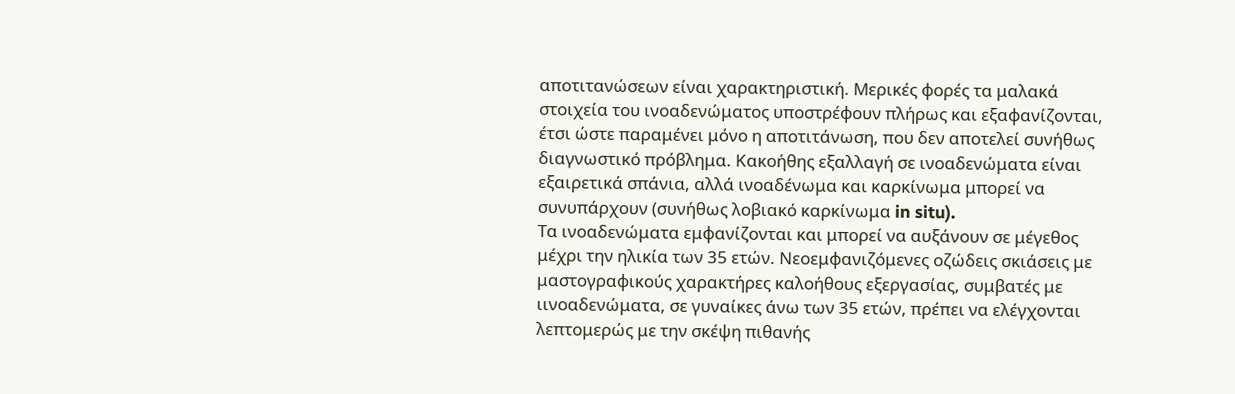αποτιτανώσεων είναι χαρακτηριστική. Μερικές φορές τα μαλακά στοιχεία του ινοαδενώματος υποστρέφουν πλήρως και εξαφανίζονται, έτσι ώστε παραμένει μόνο η αποτιτάνωση, που δεν αποτελεί συνήθως διαγνωστικό πρόβλημα. Κακοήθης εξαλλαγή σε ινοαδενώματα είναι εξαιρετικά σπάνια, αλλά ινοαδένωμα και καρκίνωμα μπορεί να συνυπάρχουν (συνήθως λοβιακό καρκίνωμα in situ).
Τα ινοαδενώματα εμφανίζονται και μπορεί να αυξάνουν σε μέγεθος μέχρι την ηλικία των 35 ετών. Νεοεμφανιζόμενες οζώδεις σκιάσεις με μαστογραφικούς χαρακτήρες καλοήθους εξεργασίας, συμβατές με ιινοαδενώματα, σε γυναίκες άνω των 35 ετών, πρέπει να ελέγχονται λεπτομερώς με την σκέψη πιθανής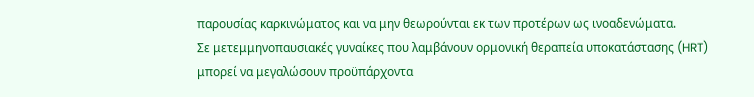παρουσίας καρκινώματος και να μην θεωρούνται εκ των προτέρων ως ινοαδενώματα.
Σε μετεμμηνοπαυσιακές γυναίκες που λαμβάνουν ορμονική θεραπεία υποκατάστασης (HRT) μπορεί να μεγαλώσουν προϋπάρχοντα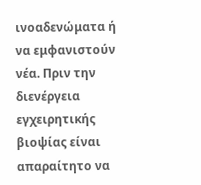ινοαδενώματα ή να εμφανιστούν νέα. Πριν την διενέργεια εγχειρητικής βιοψίας είναι απαραίτητο να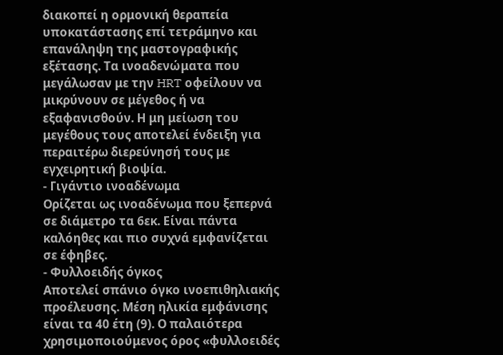διακοπεί η ορμονική θεραπεία υποκατάστασης επί τετράμηνο και επανάληψη της μαστογραφικής εξέτασης. Τα ινοαδενώματα που μεγάλωσαν με την HRT οφείλουν να μικρύνουν σε μέγεθος ή να εξαφανισθούν. Η μη μείωση του μεγέθους τους αποτελεί ένδειξη για περαιτέρω διερεύνησή τους με εγχειρητική βιοψία.
- Γιγάντιο ινοαδένωμα
Ορίζεται ως ινοαδένωμα που ξεπερνά σε διάμετρο τα 6εκ. Είναι πάντα καλόηθες και πιο συχνά εμφανίζεται σε έφηβες.
- Φυλλοειδής όγκος
Αποτελεί σπάνιο όγκο ινοεπιθηλιακής προέλευσης. Μέση ηλικία εμφάνισης είναι τα 40 έτη (9). Ο παλαιότερα χρησιμοποιούμενος όρος «φυλλοειδές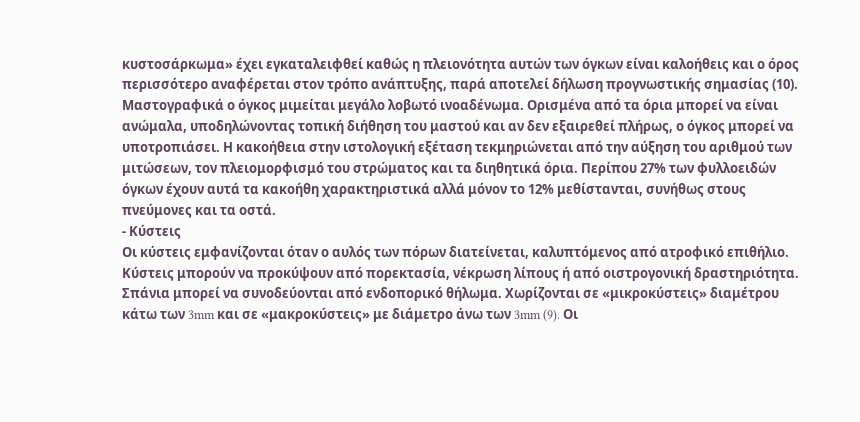κυστοσάρκωμα» έχει εγκαταλειφθεί καθώς η πλειονότητα αυτών των όγκων είναι καλοήθεις και ο όρος περισσότερο αναφέρεται στον τρόπο ανάπτυξης, παρά αποτελεί δήλωση προγνωστικής σημασίας (10). Μαστογραφικά ο όγκος μιμείται μεγάλο λοβωτό ινοαδένωμα. Ορισμένα από τα όρια μπορεί να είναι ανώμαλα, υποδηλώνοντας τοπική διήθηση του μαστού και αν δεν εξαιρεθεί πλήρως, ο όγκος μπορεί να υποτροπιάσει. Η κακοήθεια στην ιστολογική εξέταση τεκμηριώνεται από την αύξηση του αριθμού των μιτώσεων, τον πλειομορφισμό του στρώματος και τα διηθητικά όρια. Περίπου 27% των φυλλοειδών όγκων έχουν αυτά τα κακοήθη χαρακτηριστικά αλλά μόνον το 12% μεθίστανται, συνήθως στους πνεύμονες και τα οστά.
- Κύστεις
Οι κύστεις εμφανίζονται όταν ο αυλός των πόρων διατείνεται, καλυπτόμενος από ατροφικό επιθήλιο. Κύστεις μπορούν να προκύψουν από πορεκτασία, νέκρωση λίπους ή από οιστρογονική δραστηριότητα. Σπάνια μπορεί να συνοδεύονται από ενδοπορικό θήλωμα. Χωρίζονται σε «μικροκύστεις» διαμέτρου κάτω των 3mm και σε «μακροκύστεις» με διάμετρο άνω των 3mm (9). Οι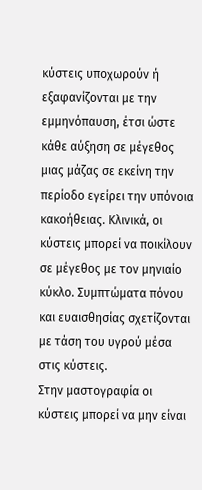κύστεις υποχωρούν ή εξαφανίζονται με την εμμηνόπαυση, έτσι ώστε κάθε αύξηση σε μέγεθος μιας μάζας σε εκείνη την περίοδο εγείρει την υπόνοια κακοήθειας. Κλινικά, οι κύστεις μπορεί να ποικίλουν σε μέγεθος με τον μηνιαίο κύκλο. Συμπτώματα πόνου και ευαισθησίας σχετίζονται με τάση του υγρού μέσα στις κύστεις.
Στην μαστογραφία οι κύστεις μπορεί να μην είναι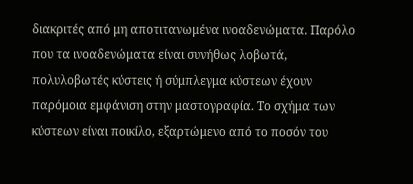διακριτές από μη αποτιτανωμένα ινοαδενώματα. Παρόλο που τα ινοαδενώματα είναι συνήθως λοβωτά, πολυλοβωτές κύστεις ή σύμπλεγμα κύστεων έχουν παρόμοια εμφάνιση στην μαστογραφία. Το σχήμα των κύστεων είναι ποικίλο, εξαρτώμενο από το ποσόν του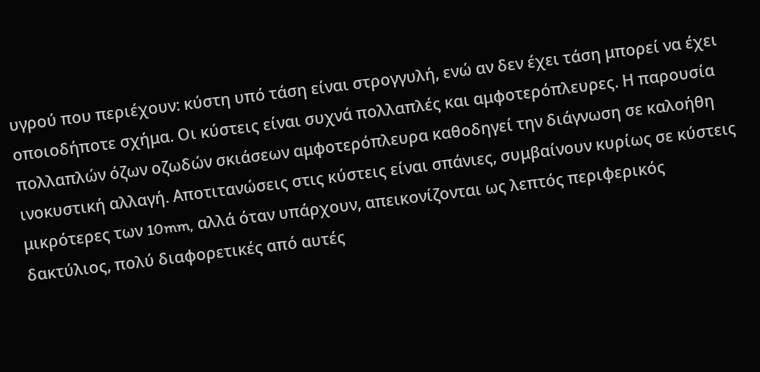υγρού που περιέχουν: κύστη υπό τάση είναι στρογγυλή, ενώ αν δεν έχει τάση μπορεί να έχει οποιοδήποτε σχήμα. Οι κύστεις είναι συχνά πολλαπλές και αμφοτερόπλευρες. Η παρουσία πολλαπλών όζων οζωδών σκιάσεων αμφοτερόπλευρα καθοδηγεί την διάγνωση σε καλοήθη ινοκυστική αλλαγή. Αποτιτανώσεις στις κύστεις είναι σπάνιες, συμβαίνουν κυρίως σε κύστεις μικρότερες των 10mm, αλλά όταν υπάρχουν, απεικονίζονται ως λεπτός περιφερικός δακτύλιος, πολύ διαφορετικές από αυτές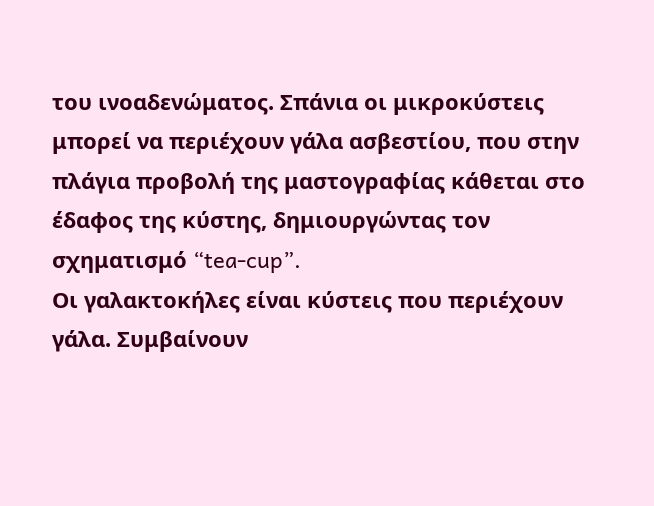του ινοαδενώματος. Σπάνια οι μικροκύστεις μπορεί να περιέχουν γάλα ασβεστίου, που στην πλάγια προβολή της μαστογραφίας κάθεται στο έδαφος της κύστης, δημιουργώντας τον σχηματισμό “tea-cup”.
Οι γαλακτοκήλες είναι κύστεις που περιέχουν γάλα. Συμβαίνουν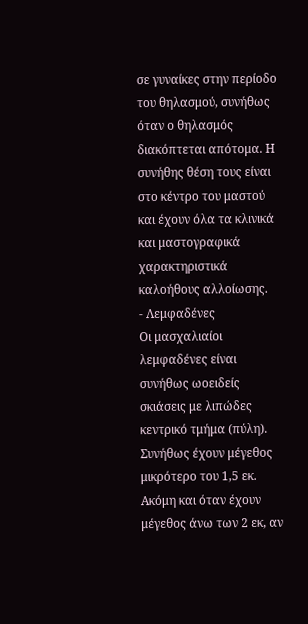σε γυναίκες στην περίοδο του θηλασμού, συνήθως όταν ο θηλασμός διακόπτεται απότομα. Η συνήθης θέση τους είναι στο κέντρο του μαστού και έχουν όλα τα κλινικά και μαστογραφικά χαρακτηριστικά καλοήθους αλλοίωσης.
- Λεμφαδένες
Οι μασχαλιαίοι λεμφαδένες είναι συνήθως ωοειδείς σκιάσεις με λιπώδες κεντρικό τμήμα (πύλη). Συνήθως έχουν μέγεθος μικρότερο του 1,5 εκ. Ακόμη και όταν έχουν μέγεθος άνω των 2 εκ, αν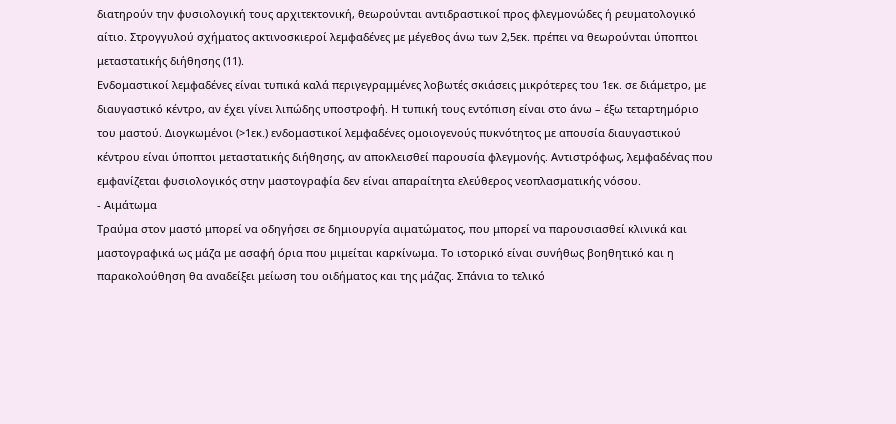διατηρούν την φυσιολογική τους αρχιτεκτονική, θεωρούνται αντιδραστικοί προς φλεγμονώδες ή ρευματολογικό αίτιο. Στρογγυλού σχήματος ακτινοσκιεροί λεμφαδένες με μέγεθος άνω των 2,5εκ. πρέπει να θεωρούνται ύποπτοι μεταστατικής διήθησης (11).
Ενδομαστικοί λεμφαδένες είναι τυπικά καλά περιγεγραμμένες λοβωτές σκιάσεις μικρότερες του 1εκ. σε διάμετρο, με διαυγαστικό κέντρο, αν έχει γίνει λιπώδης υποστροφή. Η τυπική τους εντόπιση είναι στο άνω – έξω τεταρτημόριο του μαστού. Διογκωμένοι (>1εκ.) ενδομαστικοί λεμφαδένες ομοιογενούς πυκνότητος με απουσία διαυγαστικού κέντρου είναι ύποπτοι μεταστατικής διήθησης, αν αποκλεισθεί παρουσία φλεγμονής. Αντιστρόφως, λεμφαδένας που εμφανίζεται φυσιολογικός στην μαστογραφία δεν είναι απαραίτητα ελεύθερος νεοπλασματικής νόσου.
- Αιμάτωμα
Τραύμα στον μαστό μπορεί να οδηγήσει σε δημιουργία αιματώματος, που μπορεί να παρουσιασθεί κλινικά και μαστογραφικά ως μάζα με ασαφή όρια που μιμείται καρκίνωμα. Το ιστορικό είναι συνήθως βοηθητικό και η παρακολούθηση θα αναδείξει μείωση του οιδήματος και της μάζας. Σπάνια το τελικό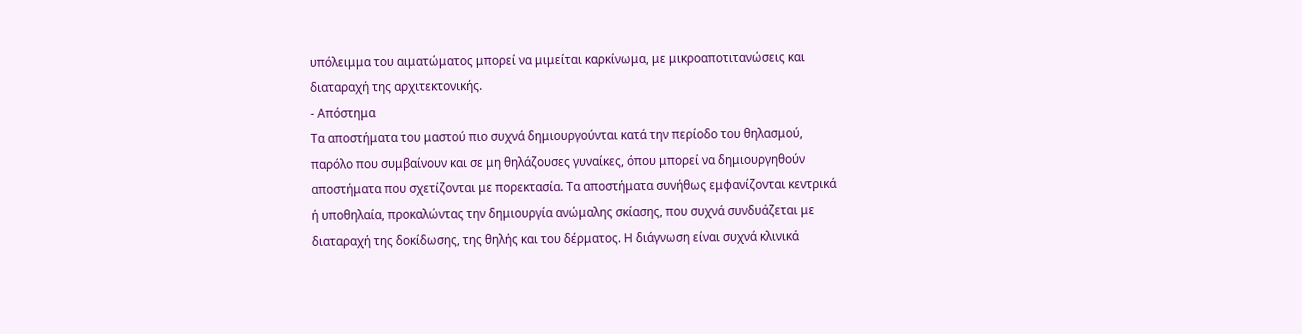υπόλειμμα του αιματώματος μπορεί να μιμείται καρκίνωμα, με μικροαποτιτανώσεις και διαταραχή της αρχιτεκτονικής.
- Απόστημα
Τα αποστήματα του μαστού πιο συχνά δημιουργούνται κατά την περίοδο του θηλασμού, παρόλο που συμβαίνουν και σε μη θηλάζουσες γυναίκες, όπου μπορεί να δημιουργηθούν αποστήματα που σχετίζονται με πορεκτασία. Τα αποστήματα συνήθως εμφανίζονται κεντρικά ή υποθηλαία, προκαλώντας την δημιουργία ανώμαλης σκίασης, που συχνά συνδυάζεται με διαταραχή της δοκίδωσης, της θηλής και του δέρματος. Η διάγνωση είναι συχνά κλινικά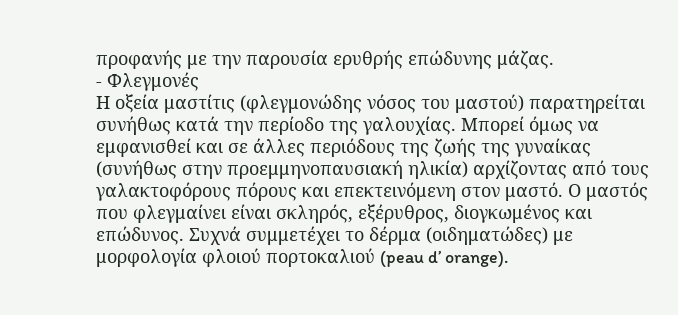προφανής με την παρουσία ερυθρής επώδυνης μάζας.
- Φλεγμονές
Η οξεία μαστίτις (φλεγμονώδης νόσος του μαστού) παρατηρείται συνήθως κατά την περίοδο της γαλουχίας. Μπορεί όμως να εμφανισθεί και σε άλλες περιόδους της ζωής της γυναίκας (συνήθως στην προεμμηνοπαυσιακή ηλικία) αρχίζοντας από τους γαλακτοφόρους πόρους και επεκτεινόμενη στον μαστό. Ο μαστός που φλεγμαίνει είναι σκληρός, εξέρυθρος, διογκωμένος και επώδυνος. Συχνά συμμετέχει το δέρμα (οιδηματώδες) με μορφολογία φλοιού πορτοκαλιού (peau d’ orange).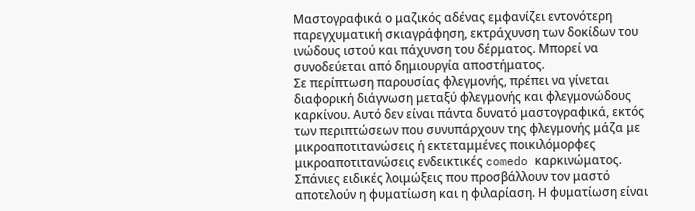Μαστογραφικά ο μαζικός αδένας εμφανίζει εντονότερη παρεγχυματική σκιαγράφηση, εκτράχυνση των δοκίδων του ινώδους ιστού και πάχυνση του δέρματος. Μπορεί να συνοδεύεται από δημιουργία αποστήματος.
Σε περίπτωση παρουσίας φλεγμονής, πρέπει να γίνεται διαφορική διάγνωση μεταξύ φλεγμονής και φλεγμονώδους καρκίνου. Αυτό δεν είναι πάντα δυνατό μαστογραφικά, εκτός των περιπτώσεων που συνυπάρχουν της φλεγμονής μάζα με μικροαποτιτανώσεις ή εκτεταμμένες ποικιλόμορφες μικροαποτιτανώσεις ενδεικτικές comedo καρκινώματος.
Σπάνιες ειδικές λοιμώξεις που προσβάλλουν τον μαστό αποτελούν η φυματίωση και η φιλαρίαση. Η φυματίωση είναι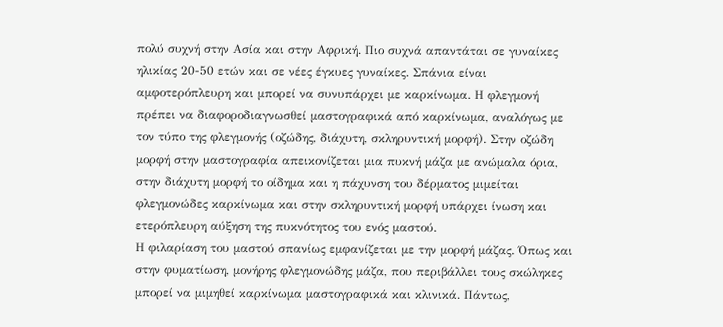πολύ συχνή στην Ασία και στην Αφρική. Πιο συχνά απαντάται σε γυναίκες ηλικίας 20-50 ετών και σε νέες έγκυες γυναίκες. Σπάνια είναι αμφοτερόπλευρη και μπορεί να συνυπάρχει με καρκίνωμα. Η φλεγμονή πρέπει να διαφοροδιαγνωσθεί μαστογραφικά από καρκίνωμα, αναλόγως με τον τύπο της φλεγμονής (οζώδης, διάχυτη, σκληρυντική μορφή). Στην οζώδη μορφή στην μαστογραφία απεικονίζεται μια πυκνή μάζα με ανώμαλα όρια, στην διάχυτη μορφή το οίδημα και η πάχυνση του δέρματος μιμείται φλεγμονώδες καρκίνωμα και στην σκληρυντική μορφή υπάρχει ίνωση και ετερόπλευρη αύξηση της πυκνότητος του ενός μαστού.
Η φιλαρίαση του μαστού σπανίως εμφανίζεται με την μορφή μάζας. Όπως και στην φυματίωση, μονήρης φλεγμονώδης μάζα, που περιβάλλει τους σκώληκες μπορεί να μιμηθεί καρκίνωμα μαστογραφικά και κλινικά. Πάντως,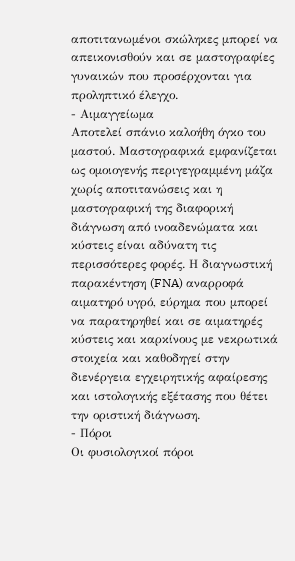αποτιτανωμένοι σκώληκες μπορεί να απεικονισθούν και σε μαστογραφίες γυναικών που προσέρχονται για προληπτικό έλεγχο.
- Αιμαγγείωμα
Αποτελεί σπάνιο καλοήθη όγκο του μαστού. Μαστογραφικά εμφανίζεται ως ομοιογενής περιγεγραμμένη μάζα χωρίς αποτιτανώσεις και η μαστογραφική της διαφορική διάγνωση από ινοαδενώματα και κύστεις είναι αδύνατη τις περισσότερες φορές. Η διαγνωστική παρακέντηση (FNA) αναρροφά αιματηρό υγρό, εύρημα που μπορεί να παρατηρηθεί και σε αιματηρές κύστεις και καρκίνους με νεκρωτικά στοιχεία και καθοδηγεί στην διενέργεια εγχειρητικής αφαίρεσης και ιστολογικής εξέτασης που θέτει την οριστική διάγνωση.
- Πόροι
Οι φυσιολογικοί πόροι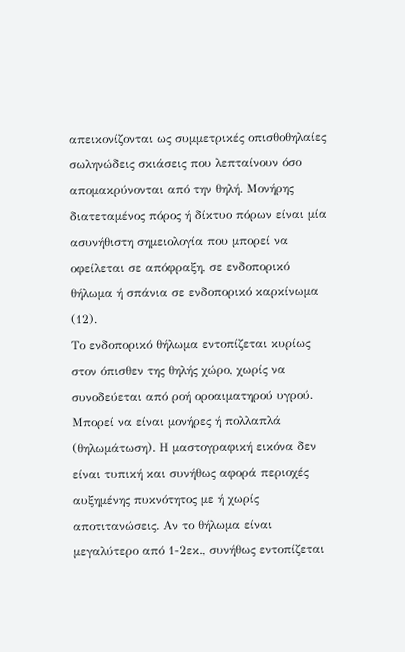απεικονίζονται ως συμμετρικές οπισθοθηλαίες σωληνώδεις σκιάσεις που λεπταίνουν όσο απομακρύνονται από την θηλή. Μονήρης διατεταμένος πόρος ή δίκτυο πόρων είναι μία ασυνήθιστη σημειολογία που μπορεί να οφείλεται σε απόφραξη, σε ενδοπορικό θήλωμα ή σπάνια σε ενδοπορικό καρκίνωμα (12).
Το ενδοπορικό θήλωμα εντοπίζεται κυρίως στον όπισθεν της θηλής χώρο, χωρίς να συνοδεύεται από ροή οροαιματηρού υγρού. Μπορεί να είναι μονήρες ή πολλαπλά (θηλωμάτωση). Η μαστογραφική εικόνα δεν είναι τυπική και συνήθως αφορά περιοχές αυξημένης πυκνότητος με ή χωρίς αποτιτανώσεις. Αν το θήλωμα είναι μεγαλύτερο από 1-2εκ., συνήθως εντοπίζεται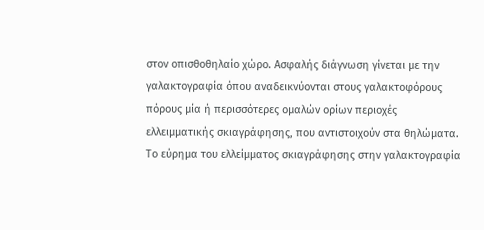στον οπισθοθηλαίο χώρο. Ασφαλής διάγνωση γίνεται με την γαλακτογραφία όπου αναδεικνύονται στους γαλακτοφόρους πόρους μία ή περισσότερες ομαλών ορίων περιοχές ελλειμματικής σκιαγράφησης, που αντιστοιχούν στα θηλώματα. Το εύρημα του ελλείμματος σκιαγράφησης στην γαλακτογραφία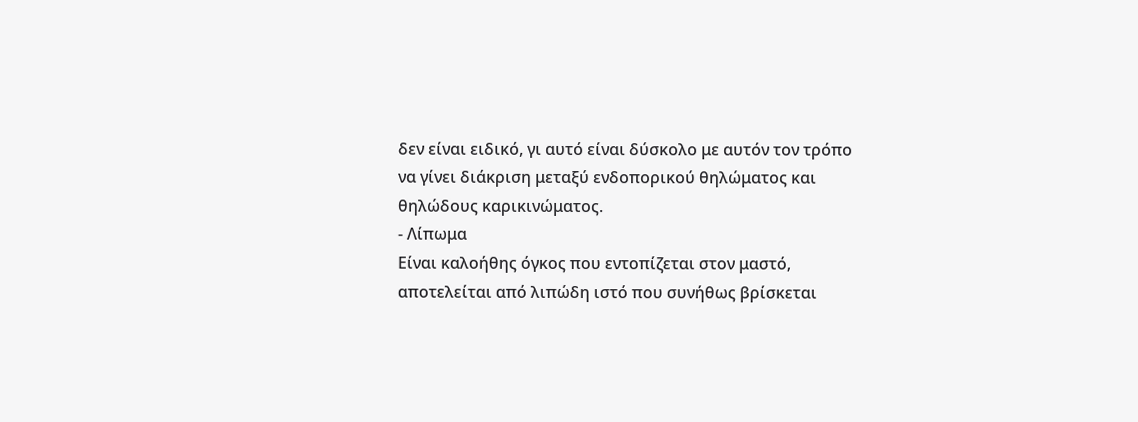δεν είναι ειδικό, γι αυτό είναι δύσκολο με αυτόν τον τρόπο να γίνει διάκριση μεταξύ ενδοπορικού θηλώματος και θηλώδους καρικινώματος.
- Λίπωμα
Είναι καλοήθης όγκος που εντοπίζεται στον μαστό, αποτελείται από λιπώδη ιστό που συνήθως βρίσκεται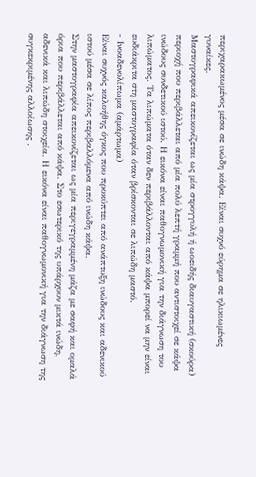περιχαρακωμένος μέσα σε ινώδη κάψα. Είναι συχνό εύρημα σε ηλικιωμένες γυναίκες.
Μαστογραφικά απεικονίζεται ως μία στρογγυλή ή ωοειδής διαυγαστική (σκούρα) περιοχή που περιβάλλεται από μία πολύ λεπτή γραμμή που αντιστοιχεί σε κάψα ινώδους συνδετικού ιστού. Η εικόνα είναι παθογνωμονική για την διάγνωση του λιπώματος. Τα λιπώματα όταν δεν περιβάλλονται από κάψα μπορεί να μην είναι ευδιάκριτα στη μαστογραφία όταν βρίσκονται σε λιπώδη μαστό.
- Ινοαδενολίπωμα (αμάρτωμα)
Είναι συχνός καλοήθης όγκος που προκύπτει από ανάπτυξη ινώδους και αδενικού ιστού μέσα σε λίπος περιβαλλόμενα από ινώδη κάψα.
Στην μαστογραφία απεικονίζεται ως μία περιγεγραμμένη μάζα με σαφή και ομαλά όρια που περιβάλλεται από κάψα. Στο εσωτερικό της υπάρχουν μικτά ινώδη, αδενικά και λιπώδη στοιχεία. Η εικόνα είναι παθογνωμονική για την διάγνωση της συγκεκριμένης αλλοίωσης .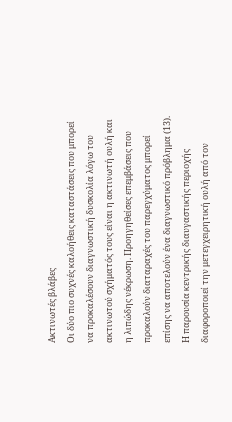Ακτινωτές βλάβες
Οι δύο πιο συχνές καλοήθεις καταστάσεις που μπορεί να προκαλέσουν διαγνωστική δυσκολία λόγω του ακτινωτού σχήματός τους είναι η ακτινωτή ουλή και η λιπώδης νέκρωση. Προηγηθείσες επεμβάσεις που προκαλούν διαταραχές του παρεγχύματος μπορεί επίσης να αποτελούν ένα διαγνωστικό πρόβλημα (13). Η παρουσία κεντρικής διαυγαστικής περιοχής διαφοροποιεί την μετεγχειρητική ουλή από τον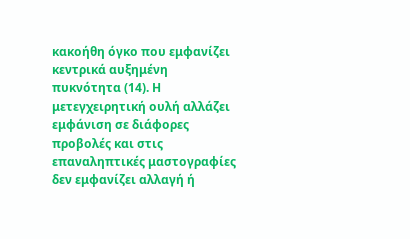κακοήθη όγκο που εμφανίζει κεντρικά αυξημένη πυκνότητα (14). Η μετεγχειρητική ουλή αλλάζει εμφάνιση σε διάφορες προβολές και στις επαναληπτικές μαστογραφίες δεν εμφανίζει αλλαγή ή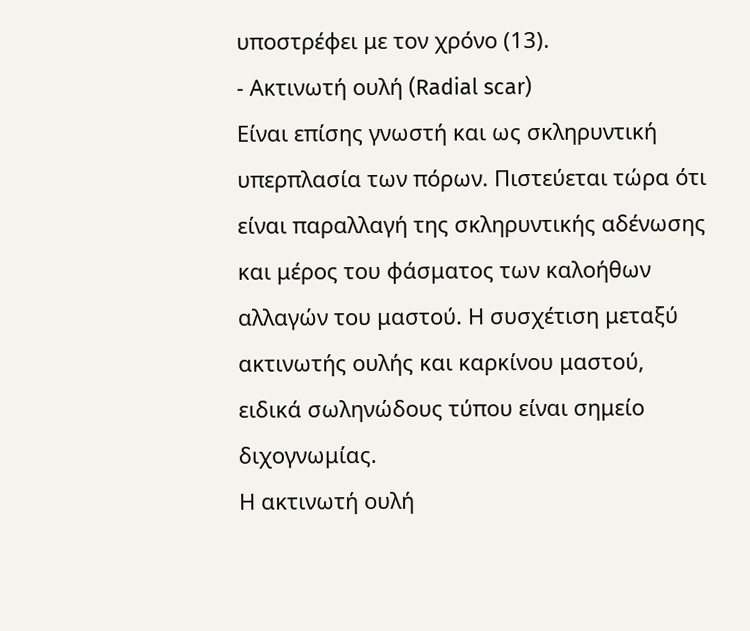υποστρέφει με τον χρόνο (13).
- Ακτινωτή ουλή (Radial scar)
Είναι επίσης γνωστή και ως σκληρυντική υπερπλασία των πόρων. Πιστεύεται τώρα ότι είναι παραλλαγή της σκληρυντικής αδένωσης και μέρος του φάσματος των καλοήθων αλλαγών του μαστού. Η συσχέτιση μεταξύ ακτινωτής ουλής και καρκίνου μαστού, ειδικά σωληνώδους τύπου είναι σημείο διχογνωμίας.
Η ακτινωτή ουλή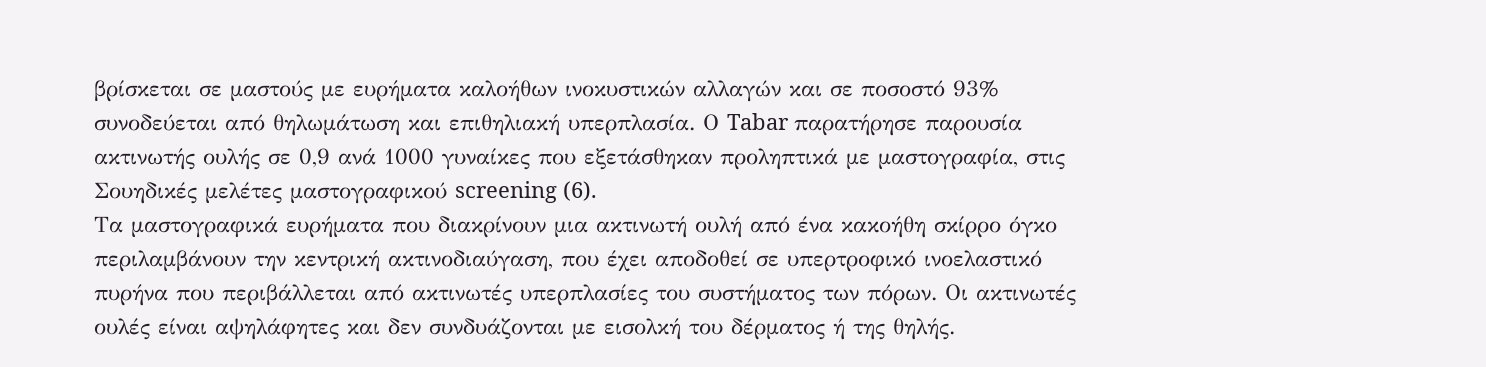βρίσκεται σε μαστούς με ευρήματα καλοήθων ινοκυστικών αλλαγών και σε ποσοστό 93% συνοδεύεται από θηλωμάτωση και επιθηλιακή υπερπλασία. Ο Tabar παρατήρησε παρουσία ακτινωτής ουλής σε 0,9 ανά 1000 γυναίκες που εξετάσθηκαν προληπτικά με μαστογραφία, στις Σουηδικές μελέτες μαστογραφικού screening (6).
Τα μαστογραφικά ευρήματα που διακρίνουν μια ακτινωτή ουλή από ένα κακοήθη σκίρρο όγκο περιλαμβάνουν την κεντρική ακτινοδιαύγαση, που έχει αποδοθεί σε υπερτροφικό ινοελαστικό πυρήνα που περιβάλλεται από ακτινωτές υπερπλασίες του συστήματος των πόρων. Οι ακτινωτές ουλές είναι αψηλάφητες και δεν συνδυάζονται με εισολκή του δέρματος ή της θηλής.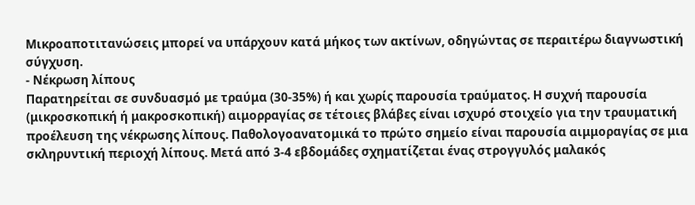Μικροαποτιτανώσεις μπορεί να υπάρχουν κατά μήκος των ακτίνων, οδηγώντας σε περαιτέρω διαγνωστική σύγχυση.
- Νέκρωση λίπους
Παρατηρείται σε συνδυασμό με τραύμα (30-35%) ή και χωρίς παρουσία τραύματος. Η συχνή παρουσία (μικροσκοπική ή μακροσκοπική) αιμορραγίας σε τέτοιες βλάβες είναι ισχυρό στοιχείο για την τραυματική προέλευση της νέκρωσης λίπους. Παθολογοανατομικά το πρώτο σημείο είναι παρουσία αιμμοραγίας σε μια σκληρυντική περιοχή λίπους. Μετά από 3-4 εβδομάδες σχηματίζεται ένας στρογγυλός μαλακός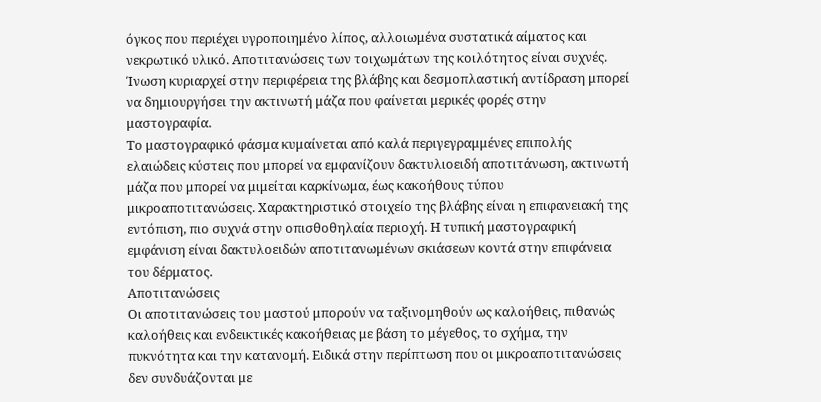όγκος που περιέχει υγροποιημένο λίπος, αλλοιωμένα συστατικά αίματος και νεκρωτικό υλικό. Αποτιτανώσεις των τοιχωμάτων της κοιλότητος είναι συχνές. Ίνωση κυριαρχεί στην περιφέρεια της βλάβης και δεσμοπλαστική αντίδραση μπορεί να δημιουργήσει την ακτινωτή μάζα που φαίνεται μερικές φορές στην μαστογραφία.
Το μαστογραφικό φάσμα κυμαίνεται από καλά περιγεγραμμένες επιπολής ελαιώδεις κύστεις που μπορεί να εμφανίζουν δακτυλιοειδή αποτιτάνωση, ακτινωτή μάζα που μπορεί να μιμείται καρκίνωμα, έως κακοήθους τύπου μικροαποτιτανώσεις. Χαρακτηριστικό στοιχείο της βλάβης είναι η επιφανειακή της εντόπιση, πιο συχνά στην οπισθοθηλαία περιοχή. Η τυπική μαστογραφική εμφάνιση είναι δακτυλοειδών αποτιτανωμένων σκιάσεων κοντά στην επιφάνεια του δέρματος.
Αποτιτανώσεις
Οι αποτιτανώσεις του μαστού μπορούν να ταξινομηθούν ως καλοήθεις, πιθανώς καλοήθεις και ενδεικτικές κακοήθειας με βάση το μέγεθος, το σχήμα, την πυκνότητα και την κατανομή. Ειδικά στην περίπτωση που οι μικροαποτιτανώσεις δεν συνδυάζονται με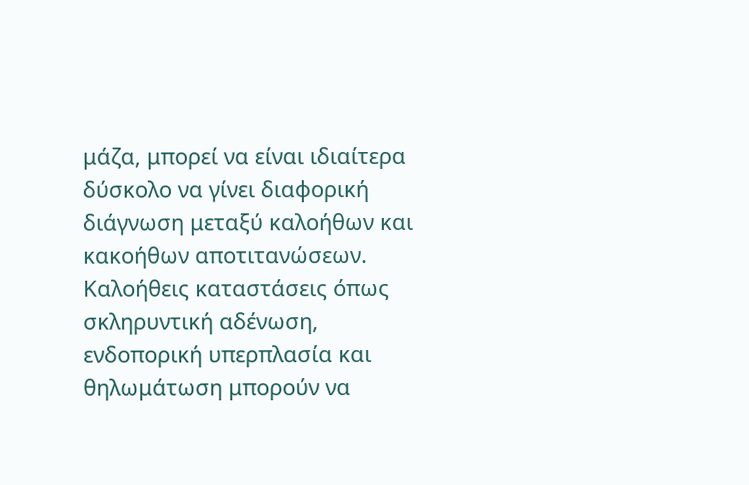μάζα, μπορεί να είναι ιδιαίτερα δύσκολο να γίνει διαφορική διάγνωση μεταξύ καλοήθων και κακοήθων αποτιτανώσεων. Καλοήθεις καταστάσεις όπως σκληρυντική αδένωση, ενδοπορική υπερπλασία και θηλωμάτωση μπορούν να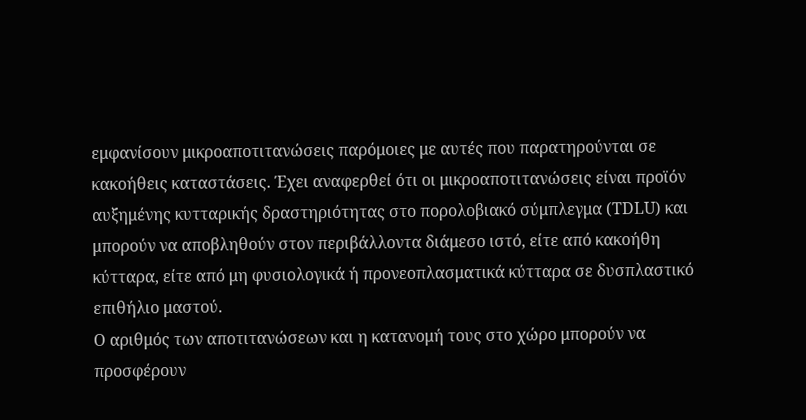εμφανίσουν μικροαποτιτανώσεις παρόμοιες με αυτές που παρατηρούνται σε κακοήθεις καταστάσεις. Έχει αναφερθεί ότι οι μικροαποτιτανώσεις είναι προϊόν αυξημένης κυτταρικής δραστηριότητας στο πορολοβιακό σύμπλεγμα (TDLU) και μπορούν να αποβληθούν στον περιβάλλοντα διάμεσο ιστό, είτε από κακοήθη κύτταρα, είτε από μη φυσιολογικά ή προνεοπλασματικά κύτταρα σε δυσπλαστικό επιθήλιο μαστού.
Ο αριθμός των αποτιτανώσεων και η κατανομή τους στο χώρο μπορούν να προσφέρουν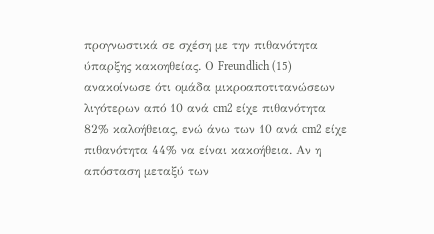προγνωστικά σε σχέση με την πιθανότητα ύπαρξης κακοηθείας. Ο Freundlich (15) ανακοίνωσε ότι ομάδα μικροαποτιτανώσεων λιγότερων από 10 ανά cm2 είχε πιθανότητα 82% καλοήθειας, ενώ άνω των 10 ανά cm2 είχε πιθανότητα 44% να είναι κακοήθεια. Αν η απόσταση μεταξύ των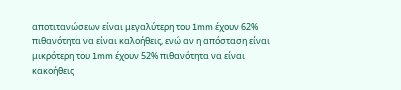αποτιτανώσεων είναι μεγαλύτερη του 1mm έχουν 62% πιθανότητα να είναι καλοήθεις, ενώ αν η απόσταση είναι μικρότερη του 1mm έχουν 52% πιθανότητα να είναι κακοήθεις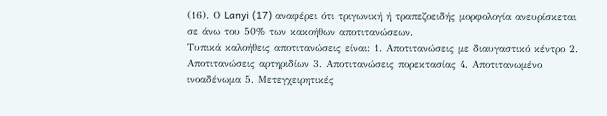(16). Ο Lanyi (17) αναφέρει ότι τριγωνική ή τραπεζοειδής μορφολογία ανευρίσκεται σε άνω του 50% των κακοήθων αποτιτανώσεων.
Τυπικά καλοήθεις αποτιτανώσεις είναι: 1. Αποτιτανώσεις με διαυγαστικό κέντρο 2. Αποτιτανώσεις αρτηριδίων 3. Αποτιτανώσεις πορεκτασίας 4. Αποτιτανωμένο ινοαδένωμα 5. Μετεγχειρητικές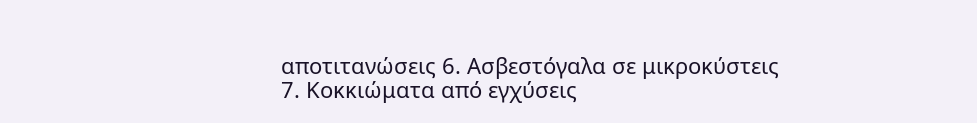αποτιτανώσεις 6. Ασβεστόγαλα σε μικροκύστεις 7. Κοκκιώματα από εγχύσεις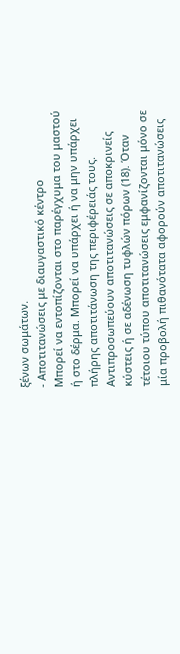ξένων σωμάτων.
- Αποτιτανώσεις με διαυγαστικό κέντρο
Μπορεί να εντοπίζονται στο παρέγχυμα του μαστού ή στο δέρμα. Μπορεί να υπάρχει ή να μην υπάρχει πλήρης αποτιτάνωση της περιφέρειάς τους. Αντιπροσωπεύουν αποτιτανώσεις σε αποκρινείς κύστεις ή σε αδένωση τυφλών πόρων (18). Όταν τέτοιου τύπου αποτιτανώσεις εμφανίζονται μόνο σε μία προβολή πιθανότατα αφορούν αποτιτανώσεις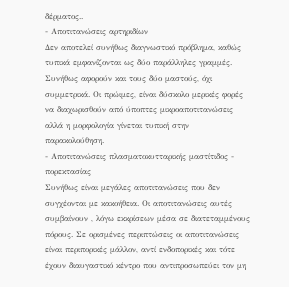δέρματος..
- Αποτιτανώσεις αρτηριδίων
Δεν αποτελεί συνήθως διαγνωστικό πρόβλημα, καθώς τυπικά εμφανίζονται ως δύο παράλληλες γραμμές. Συνήθως αφορούν και τους δύο μαστούς, όχι συμμετρικά. Οι πρώιμες, είναι δύσκολο μερικές φορές να διαχωρισθούν από ύποπτες μικροαποτιτανώσεις αλλά η μορφολογία γίνεται τυπική στην παρακολούθηση.
- Αποτιτανώσεις πλασματοκυτταρικής μαστίτιδος - πορεκτασίας
Συνήθως είναι μεγάλες αποτιτανώσεις που δεν συγχέονται με κακοήθεια. Οι αποτιτανώσεις αυτές συμβαίνουν , λόγω εκκρίσεων μέσα σε διατεταμμένους πόρους. Σε ορισμένες περιπτώσεις οι αποτιτανώσεις είναι περιπορικές μάλλον, αντί ενδοπορικές και τότε έχουν διαυγαστικό κέντρο που αντιπροσωπεύει τον μη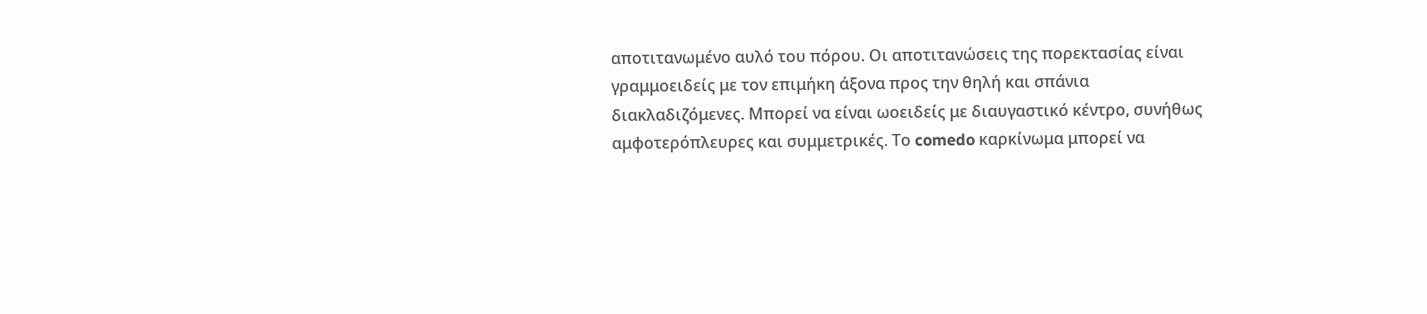αποτιτανωμένο αυλό του πόρου. Οι αποτιτανώσεις της πορεκτασίας είναι γραμμοειδείς με τον επιμήκη άξονα προς την θηλή και σπάνια διακλαδιζόμενες. Μπορεί να είναι ωοειδείς με διαυγαστικό κέντρο, συνήθως αμφοτερόπλευρες και συμμετρικές. Το comedo καρκίνωμα μπορεί να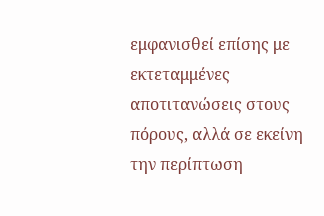εμφανισθεί επίσης με εκτεταμμένες αποτιτανώσεις στους πόρους, αλλά σε εκείνη την περίπτωση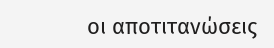οι αποτιτανώσεις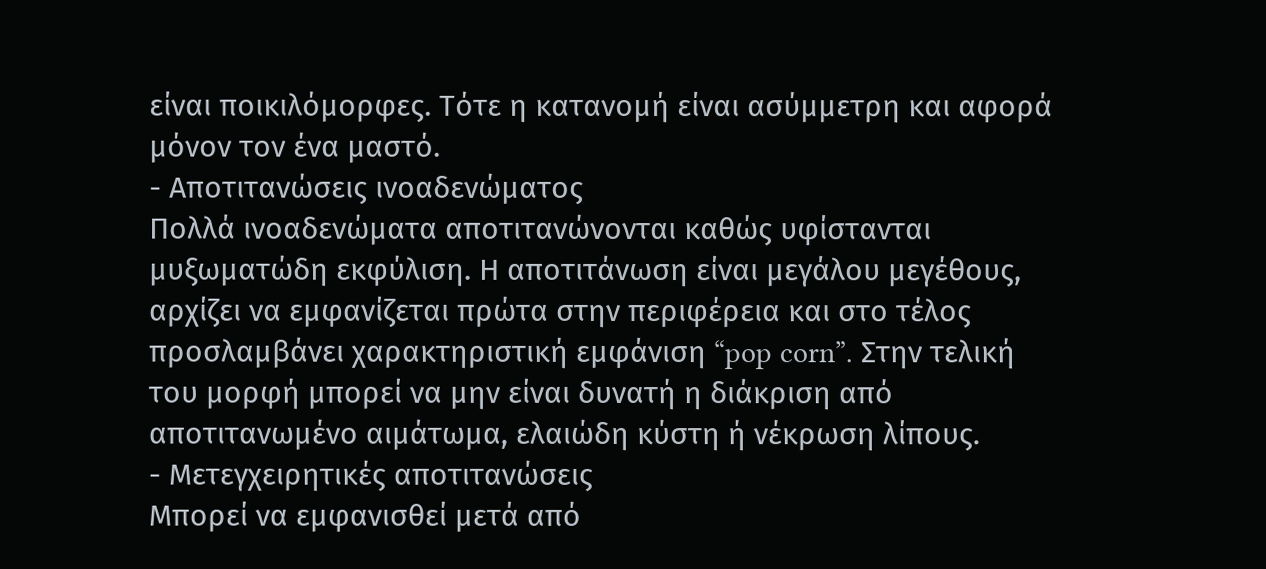είναι ποικιλόμορφες. Τότε η κατανομή είναι ασύμμετρη και αφορά μόνον τον ένα μαστό.
- Αποτιτανώσεις ινοαδενώματος
Πολλά ινοαδενώματα αποτιτανώνονται καθώς υφίστανται μυξωματώδη εκφύλιση. Η αποτιτάνωση είναι μεγάλου μεγέθους, αρχίζει να εμφανίζεται πρώτα στην περιφέρεια και στο τέλος προσλαμβάνει χαρακτηριστική εμφάνιση “pop corn”. Στην τελική του μορφή μπορεί να μην είναι δυνατή η διάκριση από αποτιτανωμένο αιμάτωμα, ελαιώδη κύστη ή νέκρωση λίπους.
- Μετεγχειρητικές αποτιτανώσεις
Μπορεί να εμφανισθεί μετά από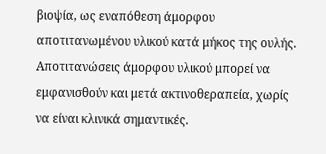βιοψία, ως εναπόθεση άμορφου αποτιτανωμένου υλικού κατά μήκος της ουλής. Αποτιτανώσεις άμορφου υλικού μπορεί να εμφανισθούν και μετά ακτινοθεραπεία, χωρίς να είναι κλινικά σημαντικές.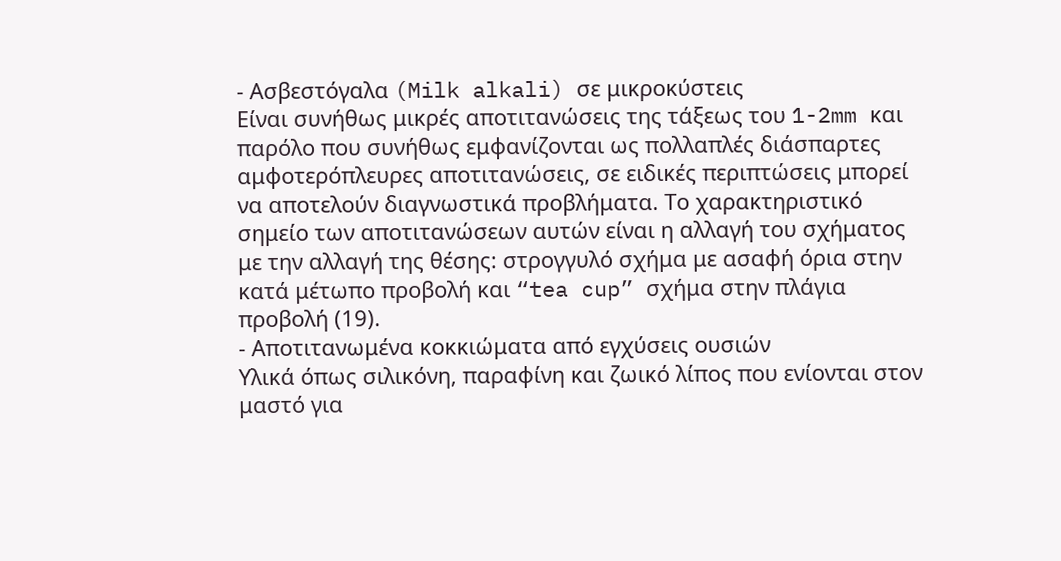- Ασβεστόγαλα (Milk alkali) σε μικροκύστεις
Είναι συνήθως μικρές αποτιτανώσεις της τάξεως του 1-2mm και παρόλο που συνήθως εμφανίζονται ως πολλαπλές διάσπαρτες αμφοτερόπλευρες αποτιτανώσεις, σε ειδικές περιπτώσεις μπορεί να αποτελούν διαγνωστικά προβλήματα. Το χαρακτηριστικό σημείο των αποτιτανώσεων αυτών είναι η αλλαγή του σχήματος με την αλλαγή της θέσης: στρογγυλό σχήμα με ασαφή όρια στην κατά μέτωπο προβολή και “tea cup” σχήμα στην πλάγια προβολή (19).
- Αποτιτανωμένα κοκκιώματα από εγχύσεις ουσιών
Υλικά όπως σιλικόνη, παραφίνη και ζωικό λίπος που ενίονται στον μαστό για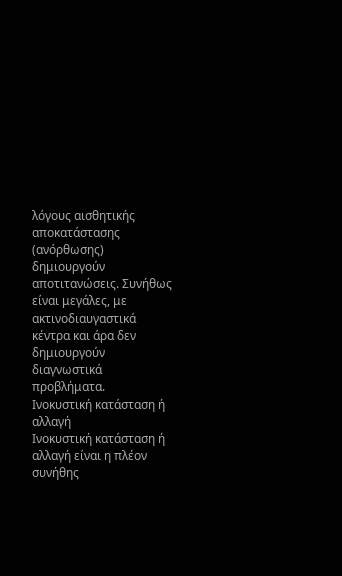λόγους αισθητικής αποκατάστασης (ανόρθωσης) δημιουργούν αποτιτανώσεις. Συνήθως είναι μεγάλες, με ακτινοδιαυγαστικά κέντρα και άρα δεν δημιουργούν διαγνωστικά προβλήματα.
Ινοκυστική κατάσταση ή αλλαγή
Ινοκυστική κατάσταση ή αλλαγή είναι η πλέον συνήθης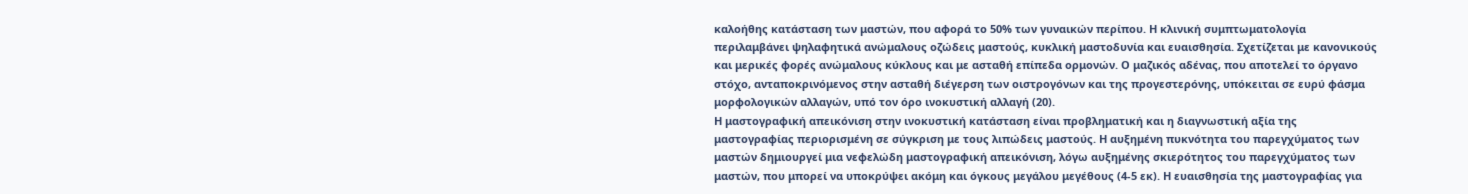καλοήθης κατάσταση των μαστών, που αφορά το 50% των γυναικών περίπου. Η κλινική συμπτωματολογία περιλαμβάνει ψηλαφητικά ανώμαλους οζώδεις μαστούς, κυκλική μαστoδυνία και ευαισθησία. Σχετίζεται με κανονικούς και μερικές φορές ανώμαλους κύκλους και με ασταθή επίπεδα ορμονών. Ο μαζικός αδένας, που αποτελεί το όργανο στόχο, ανταποκρινόμενος στην ασταθή διέγερση των οιστρογόνων και της προγεστερόνης, υπόκειται σε ευρύ φάσμα μορφολογικών αλλαγών, υπό τον όρο ινοκυστική αλλαγή (20).
Η μαστογραφική απεικόνιση στην ινοκυστική κατάσταση είναι προβληματική και η διαγνωστική αξία της μαστογραφίας περιορισμένη σε σύγκριση με τους λιπώδεις μαστούς. Η αυξημένη πυκνότητα του παρεγχύματος των μαστών δημιουργεί μια νεφελώδη μαστογραφική απεικόνιση, λόγω αυξημένης σκιερότητος του παρεγχύματος των μαστών, που μπορεί να υποκρύψει ακόμη και όγκους μεγάλου μεγέθους (4-5 εκ). Η ευαισθησία της μαστογραφίας για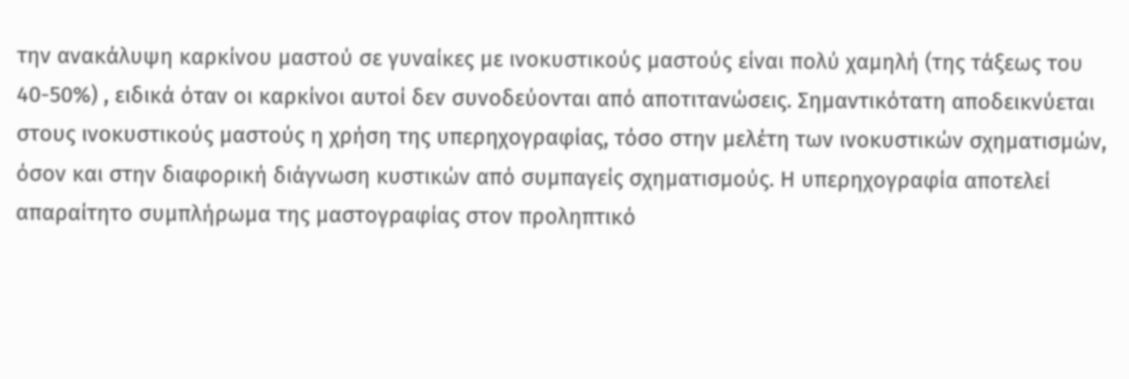την ανακάλυψη καρκίνου μαστού σε γυναίκες με ινοκυστικούς μαστούς είναι πολύ χαμηλή (της τάξεως του 40-50%) , ειδικά όταν οι καρκίνοι αυτοί δεν συνοδεύονται από αποτιτανώσεις. Σημαντικότατη αποδεικνύεται στους ινοκυστικούς μαστούς η χρήση της υπερηχογραφίας, τόσο στην μελέτη των ινοκυστικών σχηματισμών, όσον και στην διαφορική διάγνωση κυστικών από συμπαγείς σχηματισμούς. Η υπερηχογραφία αποτελεί απαραίτητο συμπλήρωμα της μαστογραφίας στον προληπτικό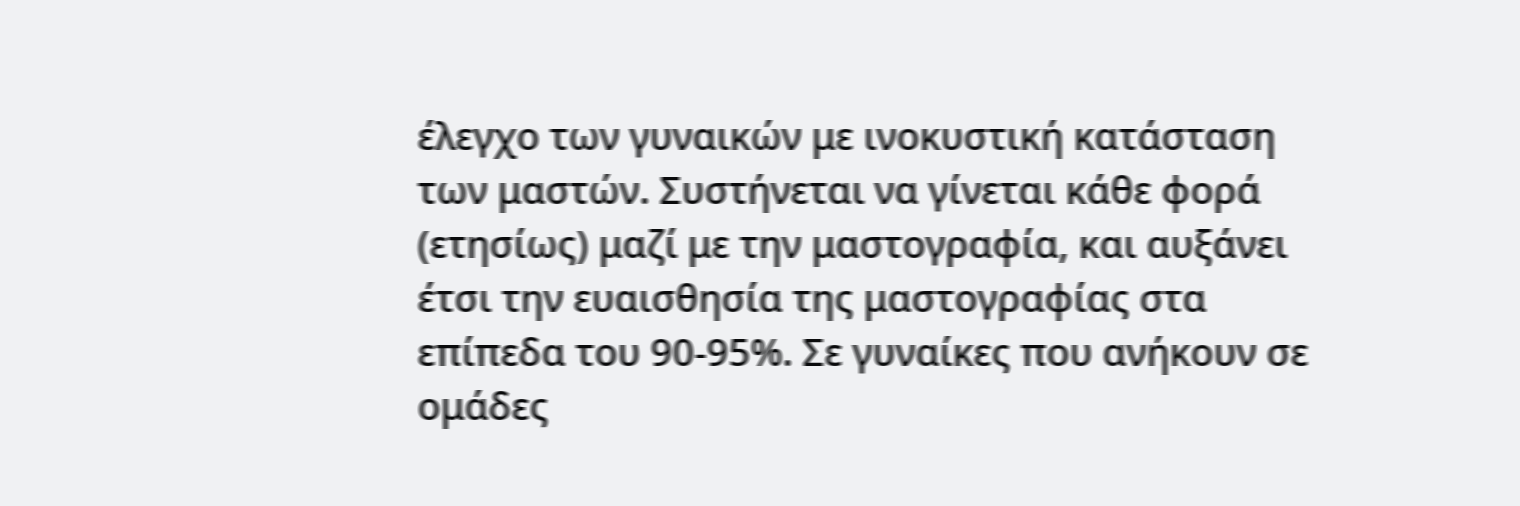έλεγχο των γυναικών με ινοκυστική κατάσταση των μαστών. Συστήνεται να γίνεται κάθε φορά (ετησίως) μαζί με την μαστογραφία, και αυξάνει έτσι την ευαισθησία της μαστογραφίας στα επίπεδα του 90-95%. Σε γυναίκες που ανήκουν σε ομάδες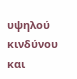υψηλού κινδύνου και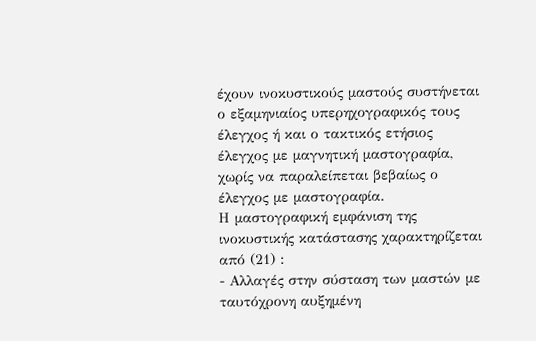έχουν ινοκυστικούς μαστούς συστήνεται ο εξαμηνιαίος υπερηχογραφικός τους έλεγχος ή και ο τακτικός ετήσιος έλεγχος με μαγνητική μαστογραφία, χωρίς να παραλείπεται βεβαίως ο έλεγχος με μαστογραφία.
Η μαστογραφική εμφάνιση της ινοκυστικής κατάστασης χαρακτηρίζεται από (21) :
- Αλλαγές στην σύσταση των μαστών με ταυτόχρονη αυξημένη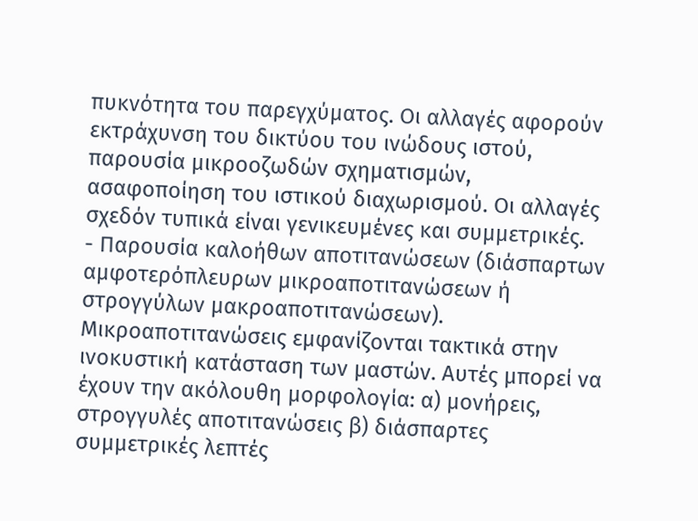πυκνότητα του παρεγχύματος. Οι αλλαγές αφορούν εκτράχυνση του δικτύου του ινώδους ιστού, παρουσία μικροοζωδών σχηματισμών, ασαφοποίηση του ιστικού διαχωρισμού. Οι αλλαγές σχεδόν τυπικά είναι γενικευμένες και συμμετρικές.
- Παρουσία καλοήθων αποτιτανώσεων (διάσπαρτων αμφοτερόπλευρων μικροαποτιτανώσεων ή στρογγύλων μακροαποτιτανώσεων). Μικροαποτιτανώσεις εμφανίζονται τακτικά στην ινοκυστική κατάσταση των μαστών. Αυτές μπορεί να έχουν την ακόλουθη μορφολογία: α) μονήρεις, στρογγυλές αποτιτανώσεις β) διάσπαρτες συμμετρικές λεπτές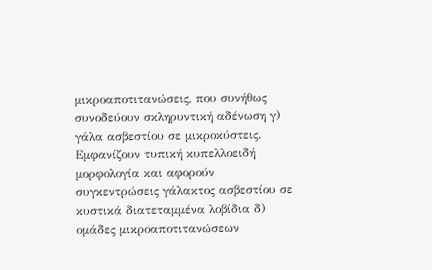μικροαποτιτανώσεις, που συνήθως συνοδεύουν σκληρυντική αδένωση γ) γάλα ασβεστίου σε μικροκύστεις. Εμφανίζουν τυπική κυπελλοειδή μορφολογία και αφορούν συγκεντρώσεις γάλακτος ασβεστίου σε κυστικά διατεταμμένα λοβίδια δ) ομάδες μικροαποτιτανώσεων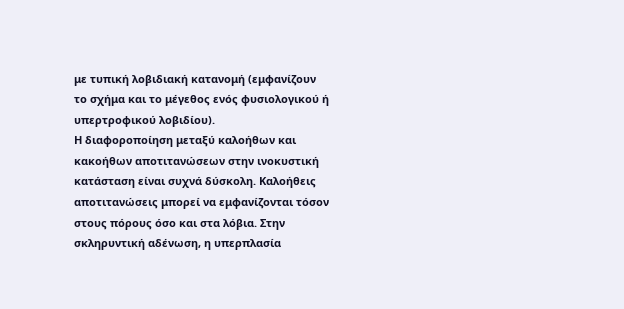με τυπική λοβιδιακή κατανομή (εμφανίζουν το σχήμα και το μέγεθος ενός φυσιολογικού ή υπερτροφικού λοβιδίου).
Η διαφοροποίηση μεταξύ καλοήθων και κακοήθων αποτιτανώσεων στην ινοκυστική κατάσταση είναι συχνά δύσκολη. Καλοήθεις αποτιτανώσεις μπορεί να εμφανίζονται τόσον στους πόρους όσο και στα λόβια. Στην σκληρυντική αδένωση, η υπερπλασία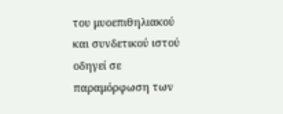του μυοεπιθηλιακού και συνδετικού ιστού οδηγεί σε παραμόρφωση των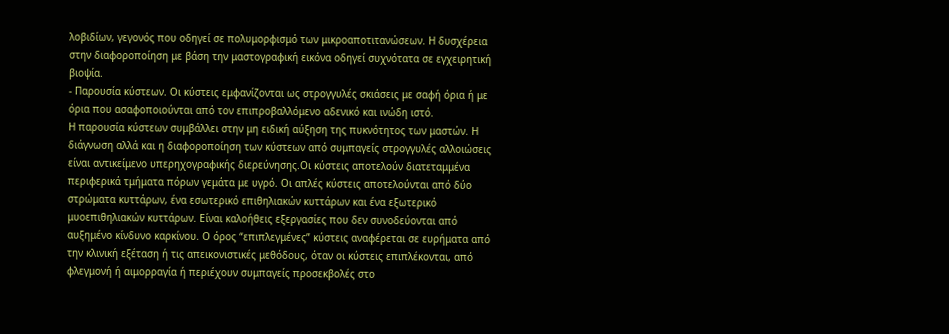λοβιδίων, γεγονός που οδηγεί σε πολυμορφισμό των μικροαποτιτανώσεων. Η δυσχέρεια στην διαφοροποίηση με βάση την μαστογραφική εικόνα οδηγεί συχνότατα σε εγχειρητική βιοψία.
- Παρουσία κύστεων. Οι κύστεις εμφανίζονται ως στρογγυλές σκιάσεις με σαφή όρια ή με όρια που ασαφοποιούνται από τον επιπροβαλλόμενο αδενικό και ινώδη ιστό.
Η παρουσία κύστεων συμβάλλει στην μη ειδική αύξηση της πυκνότητος των μαστών. Η διάγνωση αλλά και η διαφοροποίηση των κύστεων από συμπαγείς στρογγυλές αλλοιώσεις είναι αντικείμενο υπερηχογραφικής διερεύνησης.Οι κύστεις αποτελούν διατεταμμένα περιφερικά τμήματα πόρων γεμάτα με υγρό. Οι απλές κύστεις αποτελούνται από δύο στρώματα κυττάρων, ένα εσωτερικό επιθηλιακών κυττάρων και ένα εξωτερικό μυοεπιθηλιακών κυττάρων. Είναι καλοήθεις εξεργασίες που δεν συνοδεύονται από αυξημένο κίνδυνο καρκίνου. Ο όρος “επιπλεγμένες” κύστεις αναφέρεται σε ευρήματα από την κλινική εξέταση ή τις απεικονιστικές μεθόδους, όταν οι κύστεις επιπλέκονται, από φλεγμονή ή αιμορραγία ή περιέχουν συμπαγείς προσεκβολές στο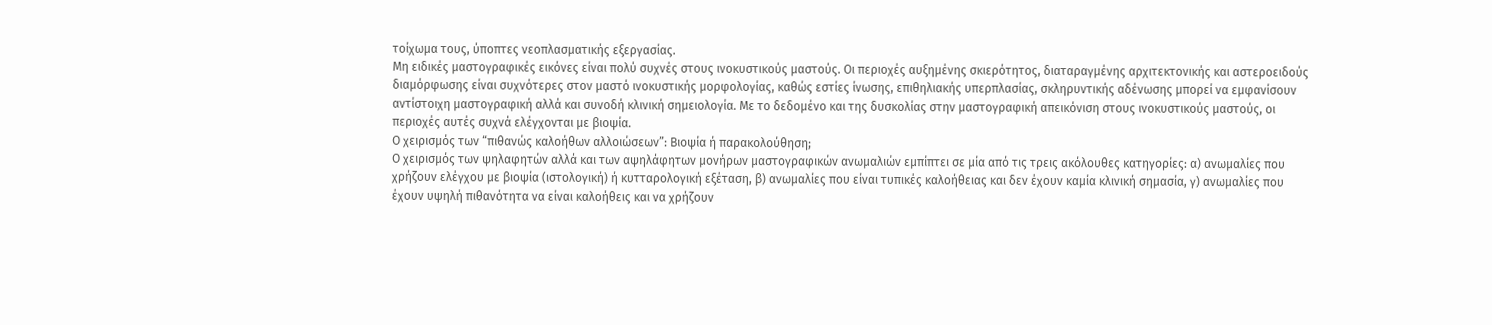τοίχωμα τους, ύποπτες νεοπλασματικής εξεργασίας.
Μη ειδικές μαστογραφικές εικόνες είναι πολύ συχνές στους ινοκυστικούς μαστούς. Οι περιοχές αυξημένης σκιερότητος, διαταραγμένης αρχιτεκτονικής και αστεροειδούς διαμόρφωσης είναι συχνότερες στον μαστό ινοκυστικής μορφολογίας, καθώς εστίες ίνωσης, επιθηλιακής υπερπλασίας, σκληρυντικής αδένωσης μπορεί να εμφανίσουν αντίστοιχη μαστογραφική αλλά και συνοδή κλινική σημειολογία. Με το δεδομένο και της δυσκολίας στην μαστογραφική απεικόνιση στους ινοκυστικούς μαστούς, οι περιοχές αυτές συχνά ελέγχονται με βιοψία.
Ο χειρισμός των “πιθανώς καλοήθων αλλοιώσεων”: Βιοψία ή παρακολούθηση;
Ο χειρισμός των ψηλαφητών αλλά και των αψηλάφητων μονήρων μαστογραφικών ανωμαλιών εμπίπτει σε μία από τις τρεις ακόλουθες κατηγορίες: α) ανωμαλίες που χρήζουν ελέγχου με βιοψία (ιστολογική) ή κυτταρολογική εξέταση, β) ανωμαλίες που είναι τυπικές καλοήθειας και δεν έχουν καμία κλινική σημασία, γ) ανωμαλίες που έχουν υψηλή πιθανότητα να είναι καλοήθεις και να χρήζουν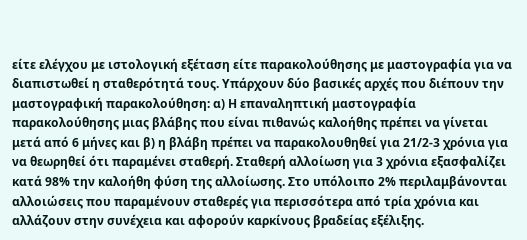είτε ελέγχου με ιστολογική εξέταση είτε παρακολούθησης με μαστογραφία για να διαπιστωθεί η σταθερότητά τους. Υπάρχουν δύο βασικές αρχές που διέπουν την μαστογραφική παρακολούθηση: α) Η επαναληπτική μαστογραφία παρακολούθησης μιας βλάβης που είναι πιθανώς καλοήθης πρέπει να γίνεται μετά από 6 μήνες και β) η βλάβη πρέπει να παρακολουθηθεί για 21/2-3 χρόνια για να θεωρηθεί ότι παραμένει σταθερή. Σταθερή αλλοίωση για 3 χρόνια εξασφαλίζει κατά 98% την καλοήθη φύση της αλλοίωσης. Στο υπόλοιπο 2% περιλαμβάνονται αλλοιώσεις που παραμένουν σταθερές για περισσότερα από τρία χρόνια και αλλάζουν στην συνέχεια και αφορούν καρκίνους βραδείας εξέλιξης.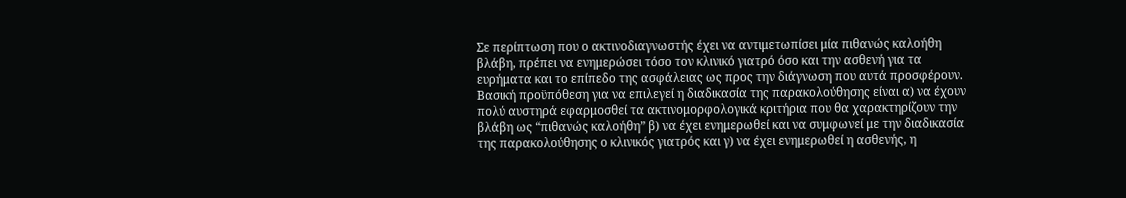Σε περίπτωση που ο ακτινοδιαγνωστής έχει να αντιμετωπίσει μία πιθανώς καλοήθη βλάβη, πρέπει να ενημερώσει τόσο τον κλινικό γιατρό όσο και την ασθενή για τα ευρήματα και το επίπεδο της ασφάλειας ως προς την διάγνωση που αυτά προσφέρουν. Βασική προϋπόθεση για να επιλεγεί η διαδικασία της παρακολούθησης είναι α) να έχουν πολύ αυστηρά εφαρμοσθεί τα ακτινομορφολογικά κριτήρια που θα χαρακτηρίζουν την βλάβη ως “πιθανώς καλοήθη” β) να έχει ενημερωθεί και να συμφωνεί με την διαδικασία της παρακολούθησης ο κλινικός γιατρός και γ) να έχει ενημερωθεί η ασθενής, η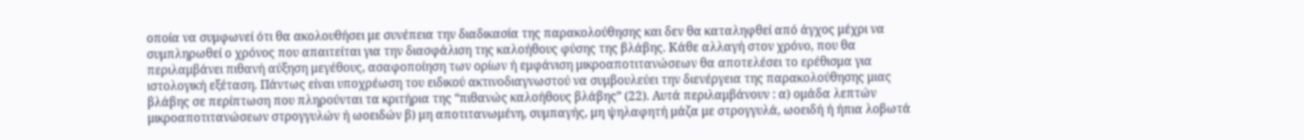οποία να συμφωνεί ότι θα ακολουθήσει με συνέπεια την διαδικασία της παρακολούθησης και δεν θα καταληφθεί από άγχος μέχρι να συμπληρωθεί ο χρόνος που απαιτείται για την διασφάλιση της καλοήθους φύσης της βλάβης. Κάθε αλλαγή στον χρόνο, που θα περιλαμβάνει πιθανή αύξηση μεγέθους, ασαφοποίηση των ορίων ή εμφάνιση μικροαποτιτανώσεων θα αποτελέσει το ερέθισμα για ιστολογική εξέταση. Πάντως είναι υποχρέωση του ειδικού ακτινοδιαγνωστού να συμβουλεύει την διενέργεια της παρακολούθησης μιας βλάβης σε περίπτωση που πληρούνται τα κριτήρια της “πιθανώς καλοήθους βλάβης” (22). Αυτά περιλαμβάνουν : α) ομάδα λεπτών μικροαποτιτανώσεων στρογγυλών ή ωοειδών β) μη αποτιτανωμένη, συμπαγής, μη ψηλαφητή μάζα με στρογγυλά, ωοειδή ή ήπια λοβωτά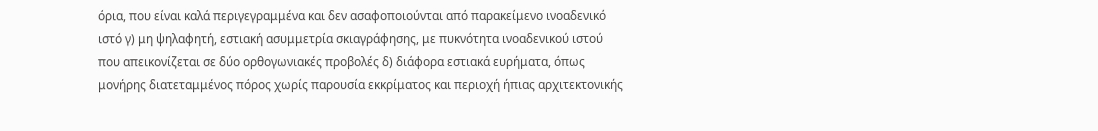όρια, που είναι καλά περιγεγραμμένα και δεν ασαφοποιούνται από παρακείμενο ινοαδενικό ιστό γ) μη ψηλαφητή, εστιακή ασυμμετρία σκιαγράφησης, με πυκνότητα ινοαδενικού ιστού που απεικονίζεται σε δύο ορθογωνιακές προβολές δ) διάφορα εστιακά ευρήματα, όπως μονήρης διατεταμμένος πόρος χωρίς παρουσία εκκρίματος και περιοχή ήπιας αρχιτεκτονικής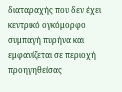διαταραχής που δεν έχει κεντρικό ογκόμορφο συμπαγή πυρήνα και εμφανίζεται σε περιοχή προηγηθείσας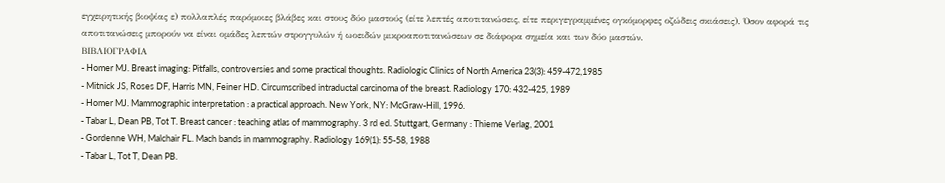εγχειρητικής βιοψίας ε) πολλαπλές παρόμοιες βλάβες και στους δύο μαστούς (είτε λεπτές αποτιτανώσεις, είτε περιγεγραμμένες ογκόμορφες οζώδεις σκιάσεις). Όσον αφορά τις αποτιτανώσεις μπορούν να είναι ομάδες λεπτών στρογγυλών ή ωοειδών μικροαποτιτανώσεων σε διάφορα σημεία και των δύο μαστών.
ΒΙΒΛΙΟΓΡΑΦΙΑ
- Homer MJ. Breast imaging: Pitfalls, controversies and some practical thoughts. Radiologic Clinics of North America 23(3): 459-472,1985
- Mitnick JS, Roses DF, Harris MN, Feiner HD. Circumscribed intraductal carcinoma of the breast. Radiology 170: 432-425, 1989
- Homer MJ. Mammographic interpretation : a practical approach. New York, NY: McGraw-Hill, 1996.
- Tabar L, Dean PB, Tot T. Breast cancer : teaching atlas of mammography. 3 rd ed. Stuttgart, Germany : Thieme Verlag, 2001
- Gordenne WH, Malchair FL. Mach bands in mammography. Radiology 169(1): 55-58, 1988
- Tabar L, Tot T, Dean PB.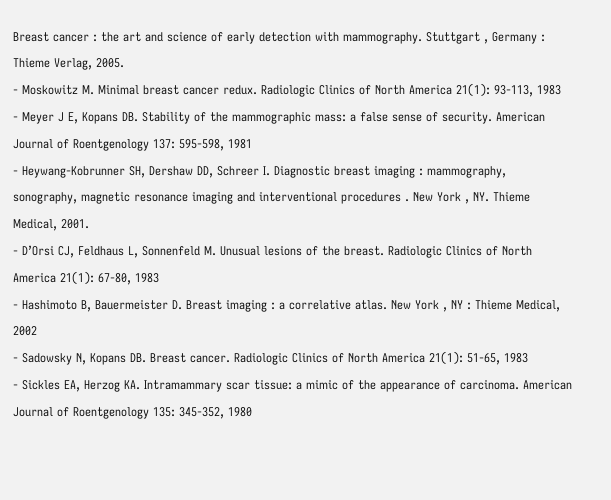Breast cancer : the art and science of early detection with mammography. Stuttgart , Germany : Thieme Verlag, 2005.
- Moskowitz M. Minimal breast cancer redux. Radiologic Clinics of North America 21(1): 93-113, 1983
- Meyer J E, Kopans DB. Stability of the mammographic mass: a false sense of security. American Journal of Roentgenology 137: 595-598, 1981
- Heywang-Kobrunner SH, Dershaw DD, Schreer I. Diagnostic breast imaging : mammography, sonography, magnetic resonance imaging and interventional procedures . New York , NY. Thieme Medical, 2001.
- D’Orsi CJ, Feldhaus L, Sonnenfeld M. Unusual lesions of the breast. Radiologic Clinics of North America 21(1): 67-80, 1983
- Hashimoto B, Bauermeister D. Breast imaging : a correlative atlas. New York , NY : Thieme Medical, 2002
- Sadowsky N, Kopans DB. Breast cancer. Radiologic Clinics of North America 21(1): 51-65, 1983
- Sickles EA, Herzog KA. Intramammary scar tissue: a mimic of the appearance of carcinoma. American Journal of Roentgenology 135: 345-352, 1980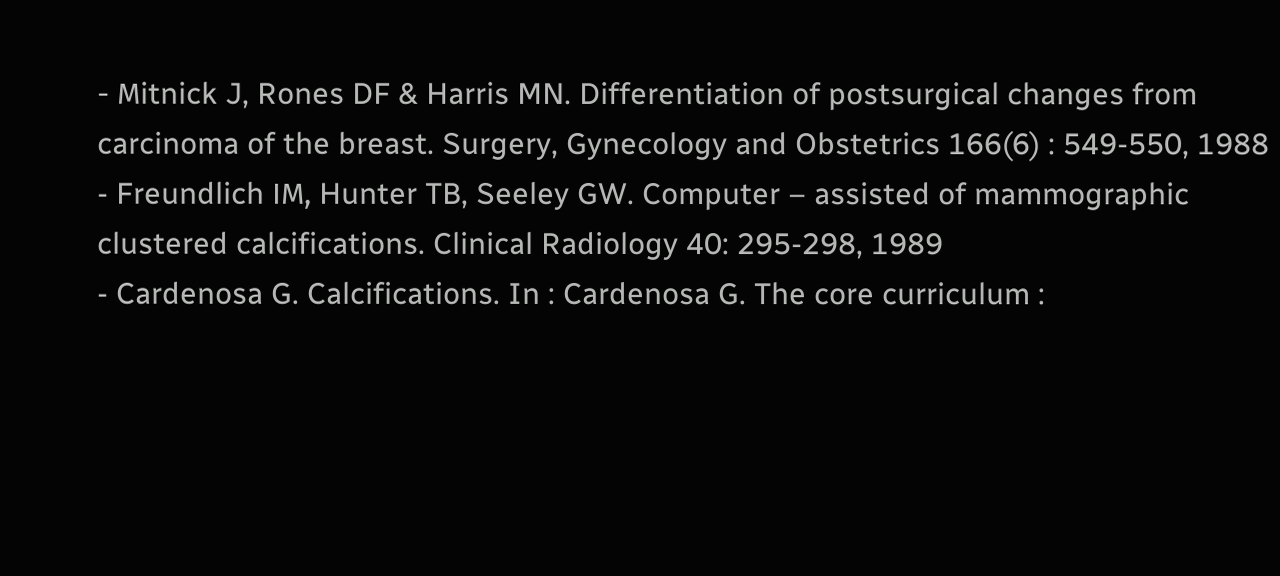- Μitnick J, Rones DF & Harris MN. Differentiation of postsurgical changes from carcinoma of the breast. Surgery, Gynecology and Obstetrics 166(6) : 549-550, 1988
- Freundlich ΙΜ, Hunter TB, Seeley GW. Computer – assisted of mammographic clustered calcifications. Clinical Radiology 40: 295-298, 1989
- Cardenosa G. Calcifications. In : Cardenosa G. The core curriculum :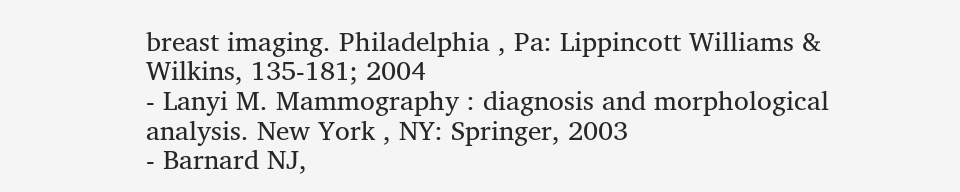breast imaging. Philadelphia , Pa: Lippincott Williams & Wilkins, 135-181; 2004
- Lanyi M. Mammography : diagnosis and morphological analysis. New York , NY: Springer, 2003
- Barnard NJ,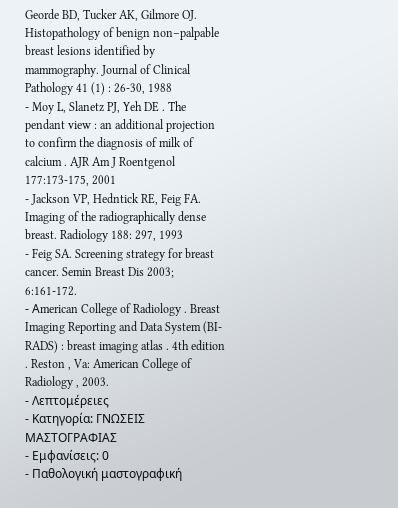Georde BD, Tucker AK, Gilmore OJ. Histopathology of benign non–palpable breast lesions identified by mammography. Journal of Clinical Pathology 41 (1) : 26-30, 1988
- Moy L, Slanetz PJ, Yeh DE . The pendant view : an additional projection to confirm the diagnosis of milk of calcium . AJR Am J Roentgenol 177:173-175, 2001
- Jackson VP, Hedntick RE, Feig FA. Imaging of the radiographically dense breast. Radiology 188: 297, 1993
- Feig SA. Screening strategy for breast cancer. Semin Breast Dis 2003; 6:161-172.
- Αmerican College of Radiology . Breast Imaging Reporting and Data System (BI-RADS) : breast imaging atlas . 4th edition . Reston , Va: American College of Radiology , 2003.
- Λεπτομέρειες
- Κατηγορία: ΓΝΩΣΕΙΣ ΜΑΣΤΟΓΡΑΦΙΑΣ
- Εμφανίσεις: 0
- Παθολογική μαστογραφική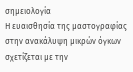σημειολογία
Η ευαισθησία της μαστογραφίας στην ανακάλυψη μικρών όγκων σχετίζεται με την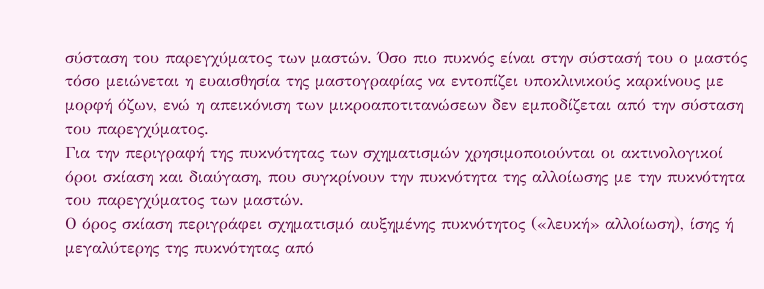σύσταση του παρεγχύματος των μαστών. Όσο πιο πυκνός είναι στην σύστασή του ο μαστός τόσο μειώνεται η ευαισθησία της μαστογραφίας να εντοπίζει υποκλινικούς καρκίνους με μορφή όζων, ενώ η απεικόνιση των μικροαποτιτανώσεων δεν εμποδίζεται από την σύσταση του παρεγχύματος.
Για την περιγραφή της πυκνότητας των σχηματισμών χρησιμοποιούνται οι ακτινολογικοί όροι σκίαση και διαύγαση, που συγκρίνουν την πυκνότητα της αλλοίωσης με την πυκνότητα του παρεγχύματος των μαστών.
Ο όρος σκίαση περιγράφει σχηματισμό αυξημένης πυκνότητος («λευκή» αλλοίωση), ίσης ή μεγαλύτερης της πυκνότητας από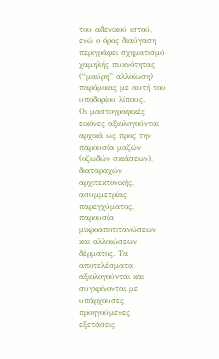του αδενικού ιστού, ενώ ο όρος διαύγαση περιγράφει σχηματισμό χαμηλής πυκνότητας (“μαύρη” αλλοίωση) παρόμοιας με αυτή του υποδορίου λίπους.
Οι μαστογραφικές εικόνες αξιολογούνται αρχικά ως προς την παρουσία μαζών (οζωδών σκιάσεων), διαταραχών αρχιτεκτονικής, ασυμμετρίας παρεγχύματος, παρουσία μικροαποτιτανώσεων και αλλοιώσεων δέρματος. Τα αποτελέσματα αξιολογούνται και συγκρίνονται με υπάρχουσες προηγούμενες εξετάσεις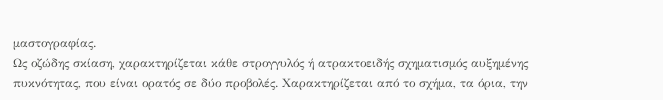μαστογραφίας.
Ως οζώδης σκίαση, χαρακτηρίζεται κάθε στρογγυλός ή ατρακτοειδής σχηματισμός αυξημένης πυκνότητας, που είναι ορατός σε δύο προβολές. Χαρακτηρίζεται από το σχήμα, τα όρια, την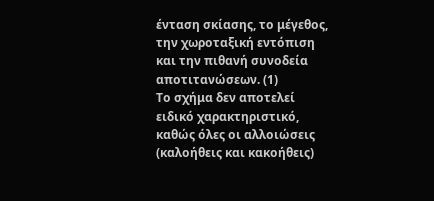ένταση σκίασης, το μέγεθος, την χωροταξική εντόπιση και την πιθανή συνοδεία αποτιτανώσεων. (1)
Το σχήμα δεν αποτελεί ειδικό χαρακτηριστικό, καθώς όλες οι αλλοιώσεις (καλοήθεις και κακοήθεις)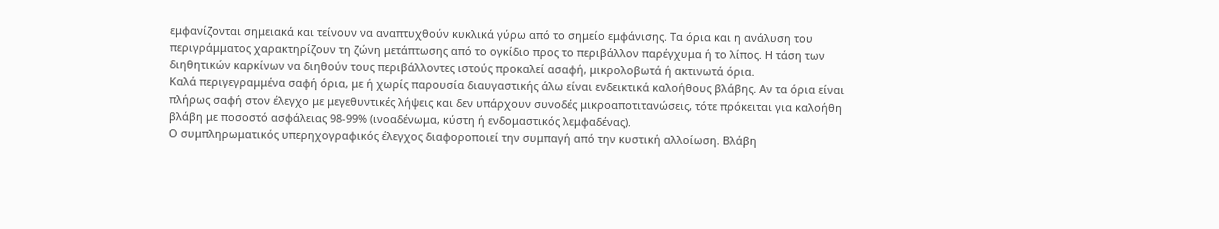εμφανίζονται σημειακά και τείνουν να αναπτυχθούν κυκλικά γύρω από το σημείο εμφάνισης. Τα όρια και η ανάλυση του περιγράμματος χαρακτηρίζουν τη ζώνη μετάπτωσης από το ογκίδιο προς το περιβάλλον παρέγχυμα ή το λίπος. Η τάση των διηθητικών καρκίνων να διηθούν τους περιβάλλοντες ιστούς προκαλεί ασαφή, μικρολοβωτά ή ακτινωτά όρια.
Καλά περιγεγραμμένα σαφή όρια, με ή χωρίς παρουσία διαυγαστικής άλω είναι ενδεικτικά καλοήθους βλάβης. Αν τα όρια είναι πλήρως σαφή στον έλεγχο με μεγεθυντικές λήψεις και δεν υπάρχουν συνοδές μικροαποτιτανώσεις, τότε πρόκειται για καλοήθη βλάβη με ποσοστό ασφάλειας 98-99% (ινοαδένωμα, κύστη ή ενδομαστικός λεμφαδένας).
Ο συμπληρωματικός υπερηχογραφικός έλεγχος διαφοροποιεί την συμπαγή από την κυστική αλλοίωση. Βλάβη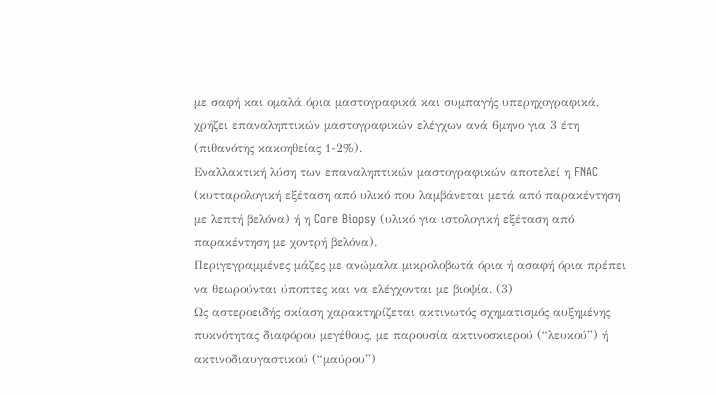με σαφή και ομαλά όρια μαστογραφικά και συμπαγής υπερηχογραφικά, χρήζει επαναληπτικών μαστογραφικών ελέγχων ανά 6μηνο για 3 έτη (πιθανότης κακοηθείας 1-2%).
Εναλλακτική λύση των επαναληπτικών μαστογραφικών αποτελεί η FNAC (κυτταρολογική εξέταση από υλικό που λαμβάνεται μετά από παρακέντηση με λεπτή βελόνα) ή η Core Biopsy (υλικό για ιστολογική εξέταση από παρακέντηση με χοντρή βελόνα).
Περιγεγραμμένες μάζες με ανώμαλα μικρολοβωτά όρια ή ασαφή όρια πρέπει να θεωρούνται ύποπτες και να ελέγχονται με βιοψία. (3)
Ως αστεροειδής σκίαση χαρακτηρίζεται ακτινωτός σχηματισμός αυξημένης πυκνότητας διαφόρου μεγέθους, με παρουσία ακτινοσκιερού (“λευκού”) ή ακτινοδιαυγαστικού (“μαύρου”)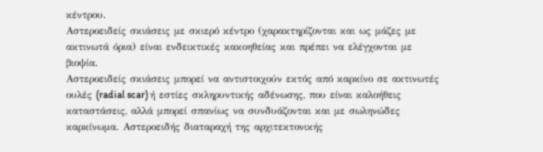κέντρου.
Αστεροειδείς σκιάσεις με σκιερό κέντρο (χαρακτηρίζονται και ως μάζες με ακτινωτά όρια) είναι ενδεικτικές κακοηθείας και πρέπει να ελέγχονται με βιοψία.
Αστεροειδείς σκιάσεις μπορεί να αντιστοιχούν εκτός από καρκίνο σε ακτινωτές ουλές (radial scar) ή εστίες σκληρυντικής αδένωσης, που είναι καλοήθεις καταστάσεις, αλλά μπορεί σπανίως να συνδυάζονται και με σωληνώδες καρκίνωμα. Αστεροειδής διαταραχή της αρχιτεκτονικής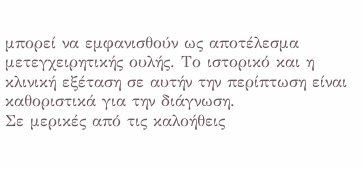μπορεί να εμφανισθούν ως αποτέλεσμα μετεγχειρητικής ουλής. Το ιστορικό και η κλινική εξέταση σε αυτήν την περίπτωση είναι καθοριστικά για την διάγνωση.
Σε μερικές από τις καλοήθεις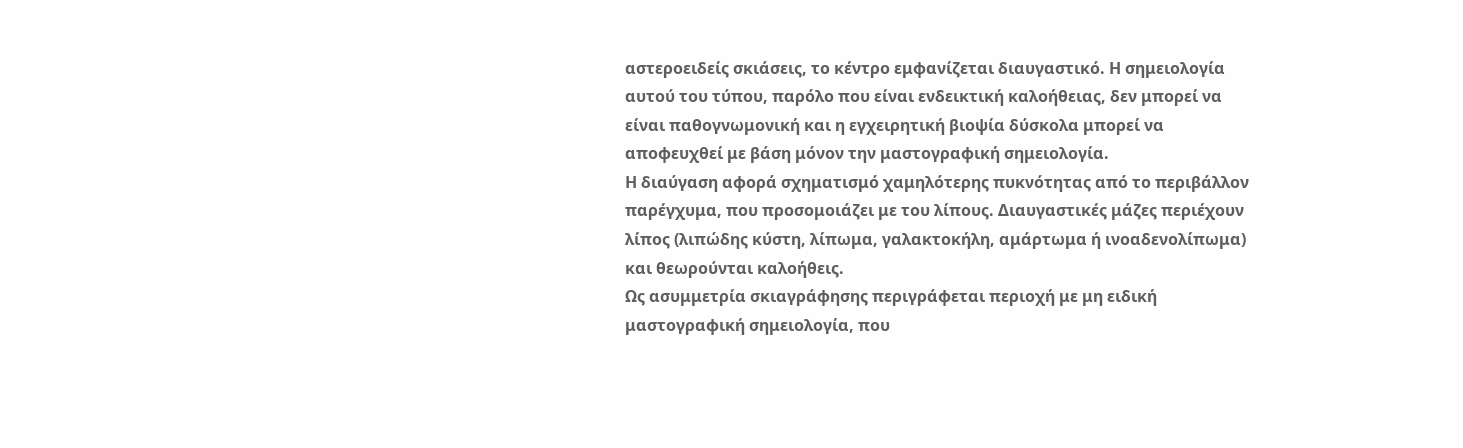αστεροειδείς σκιάσεις, το κέντρο εμφανίζεται διαυγαστικό. Η σημειολογία αυτού του τύπου, παρόλο που είναι ενδεικτική καλοήθειας, δεν μπορεί να είναι παθογνωμονική και η εγχειρητική βιοψία δύσκολα μπορεί να αποφευχθεί με βάση μόνον την μαστογραφική σημειολογία.
Η διαύγαση αφορά σχηματισμό χαμηλότερης πυκνότητας από το περιβάλλον παρέγχυμα, που προσομοιάζει με του λίπους. Διαυγαστικές μάζες περιέχουν λίπος (λιπώδης κύστη, λίπωμα, γαλακτοκήλη, αμάρτωμα ή ινοαδενολίπωμα) και θεωρούνται καλοήθεις.
Ως ασυμμετρία σκιαγράφησης περιγράφεται περιοχή με μη ειδική μαστογραφική σημειολογία, που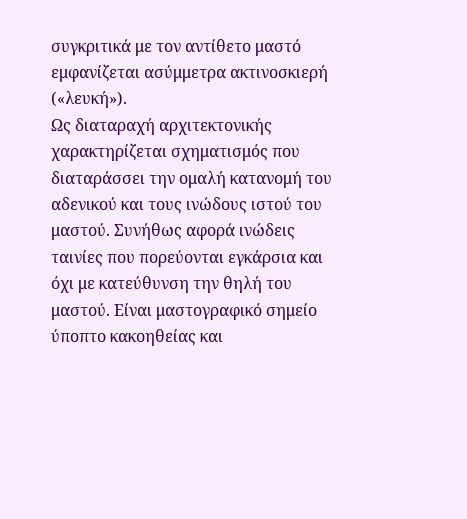συγκριτικά με τον αντίθετο μαστό εμφανίζεται ασύμμετρα ακτινοσκιερή («λευκή»).
Ως διαταραχή αρχιτεκτονικής χαρακτηρίζεται σχηματισμός που διαταράσσει την ομαλή κατανομή του αδενικού και τους ινώδους ιστού του μαστού. Συνήθως αφορά ινώδεις ταινίες που πορεύονται εγκάρσια και όχι με κατεύθυνση την θηλή του μαστού. Είναι μαστογραφικό σημείο ύποπτο κακοηθείας και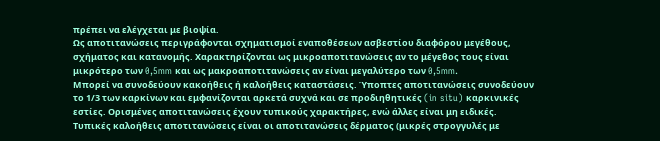πρέπει να ελέγχεται με βιοψία.
Ως αποτιτανώσεις περιγράφονται σχηματισμοί εναποθέσεων ασβεστίου διαφόρου μεγέθους, σχήματος και κατανομής. Χαρακτηρίζονται ως μικροαποτιτανώσεις αν το μέγεθος τους είναι μικρότερο των 0,5mm και ως μακροαποτιτανώσεις αν είναι μεγαλύτερο των 0,5mm.
Μπορεί να συνοδεύουν κακοήθεις ή καλοήθεις καταστάσεις. Ύποπτες αποτιτανώσεις συνοδεύουν το 1/3 των καρκίνων και εμφανίζονται αρκετά συχνά και σε προδιηθητικές (in situ) καρκινικές εστίες. Ορισμένες αποτιτανώσεις έχουν τυπικούς χαρακτήρες, ενώ άλλες είναι μη ειδικές.
Τυπικές καλοήθεις αποτιτανώσεις είναι οι αποτιτανώσεις δέρματος (μικρές στρογγυλές με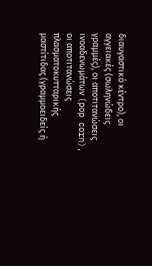διαυγαστικό κέντρο), οι αγγειακές (σωληνώδεις γραμμές), οι αποτιτανώσεις ινοαδενωμάτων (pop corn), οι αποτιτανώσεις πλασματοκυτταρικής μαστίτιδας (γραμμοειδείς ή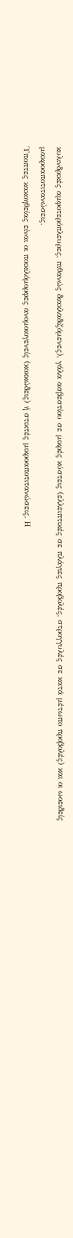κυλινδρικές αμφοτερόπλευρες, πιθανώς διακλαδιζόμενες), γάλα ασβεστίου σε μικρές κύστεις (ελλειπτικές σε πλάγιες προβολές, στρογγυλές σε κατά μέτωπο προβολές) και οι ωοειδείς μακροαποτιτανώσεις.
Ύποπτες κακοηθείας είναι οι ποικιλόμορφες ανομοιογενείς (κοκκώδεις) ή στικτές μικροαποτιτανώσεις. Η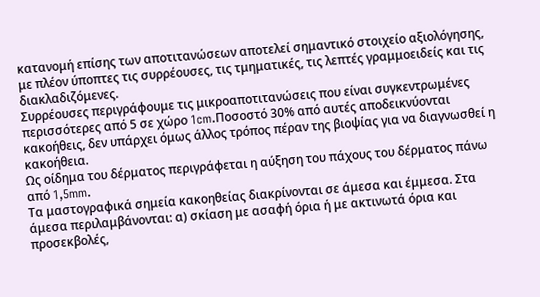κατανομή επίσης των αποτιτανώσεων αποτελεί σημαντικό στοιχείο αξιολόγησης, με πλέον ύποπτες τις συρρέουσες, τις τμηματικές, τις λεπτές γραμμοειδείς και τις διακλαδιζόμενες.
Συρρέουσες περιγράφουμε τις μικροαποτιτανώσεις που είναι συγκεντρωμένες περισσότερες από 5 σε χώρο 1cm.Ποσοστό 30% από αυτές αποδεικνύονται κακοήθεις, δεν υπάρχει όμως άλλος τρόπος πέραν της βιοψίας για να διαγνωσθεί η κακοήθεια.
Ως οίδημα του δέρματος περιγράφεται η αύξηση του πάχους του δέρματος πάνω από 1,5mm.
Τα μαστογραφικά σημεία κακοηθείας διακρίνονται σε άμεσα και έμμεσα. Στα άμεσα περιλαμβάνονται: α) σκίαση με ασαφή όρια ή με ακτινωτά όρια και προσεκβολές,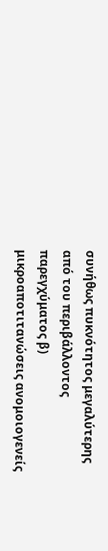συνήθως πυκνότητος μεγαλύτερης από του περιβάλλοντος παρεγχύματος β) μικροαποτιτανώσεις ανομοιογενείς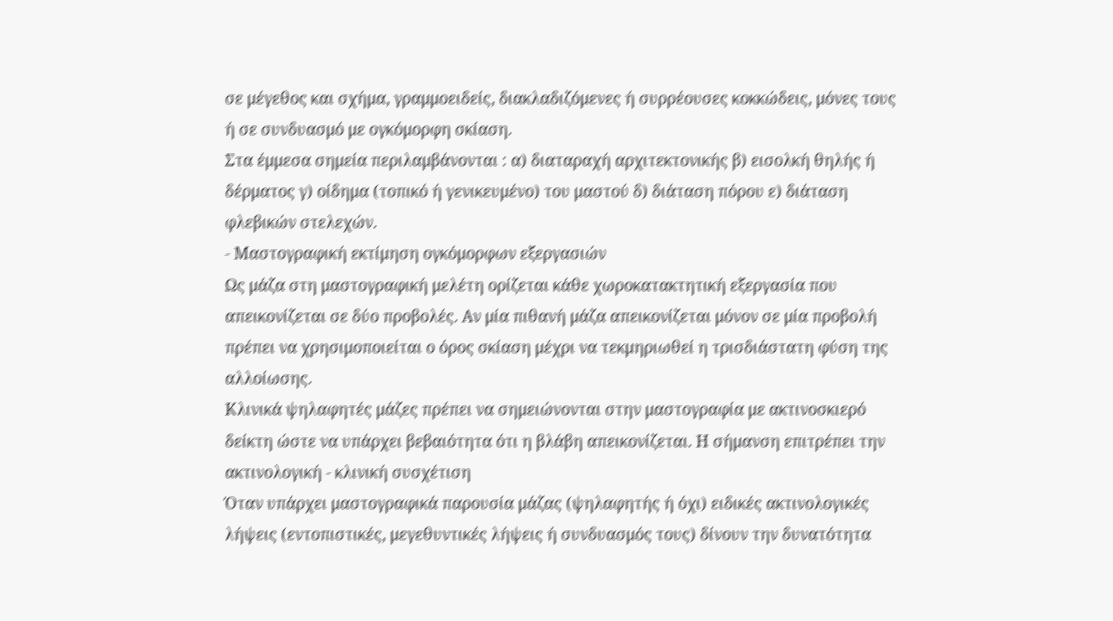σε μέγεθος και σχήμα, γραμμοειδείς, διακλαδιζόμενες ή συρρέουσες κοκκώδεις, μόνες τους ή σε συνδυασμό με ογκόμορφη σκίαση.
Στα έμμεσα σημεία περιλαμβάνονται : α) διαταραχή αρχιτεκτονικής β) εισολκή θηλής ή δέρματος γ) οίδημα (τοπικό ή γενικευμένο) του μαστού δ) διάταση πόρου ε) διάταση φλεβικών στελεχών.
- Μαστογραφική εκτίμηση ογκόμορφων εξεργασιών
Ως μάζα στη μαστογραφική μελέτη ορίζεται κάθε χωροκατακτητική εξεργασία που απεικονίζεται σε δύο προβολές. Αν μία πιθανή μάζα απεικονίζεται μόνον σε μία προβολή πρέπει να χρησιμοποιείται ο όρος σκίαση μέχρι να τεκμηριωθεί η τρισδιάστατη φύση της αλλοίωσης.
Κλινικά ψηλαφητές μάζες πρέπει να σημειώνονται στην μαστογραφία με ακτινοσκιερό δείκτη ώστε να υπάρχει βεβαιότητα ότι η βλάβη απεικονίζεται. Η σήμανση επιτρέπει την ακτινολογική - κλινική συσχέτιση
Όταν υπάρχει μαστογραφικά παρουσία μάζας (ψηλαφητής ή όχι) ειδικές ακτινολογικές λήψεις (εντοπιστικές, μεγεθυντικές λήψεις ή συνδυασμός τους) δίνουν την δυνατότητα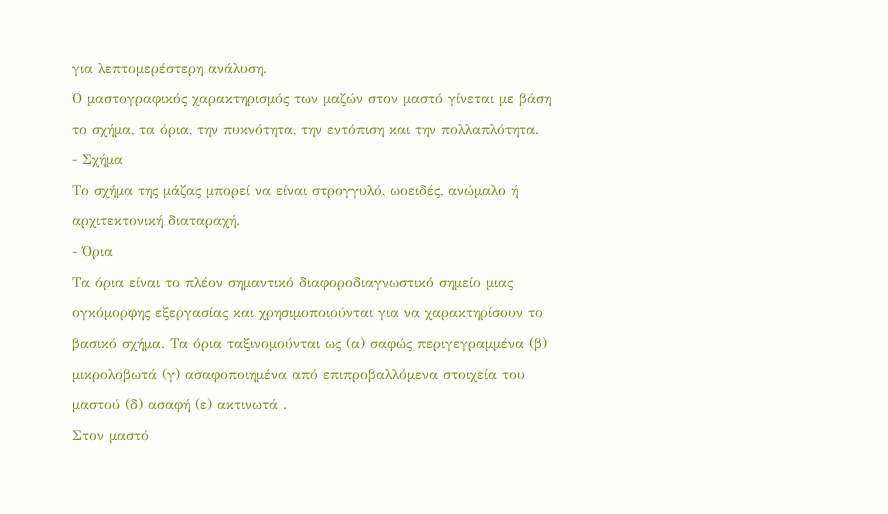για λεπτομερέστερη ανάλυση.
Ο μαστογραφικός χαρακτηρισμός των μαζών στον μαστό γίνεται με βάση το σχήμα, τα όρια, την πυκνότητα, την εντόπιση και την πολλαπλότητα.
- Σχήμα
Το σχήμα της μάζας μπορεί να είναι στρογγυλό, ωοειδές, ανώμαλο ή αρχιτεκτονική διαταραχή.
- Όρια
Τα όρια είναι το πλέον σημαντικό διαφοροδιαγνωστικό σημείο μιας ογκόμορφης εξεργασίας και χρησιμοποιούνται για να χαρακτηρίσουν το βασικό σχήμα. Τα όρια ταξινομούνται ως (α) σαφώς περιγεγραμμένα (β) μικρολοβωτά (γ) ασαφοποιημένα από επιπροβαλλόμενα στοιχεία του μαστού (δ) ασαφή (ε) ακτινωτά .
Στον μαστό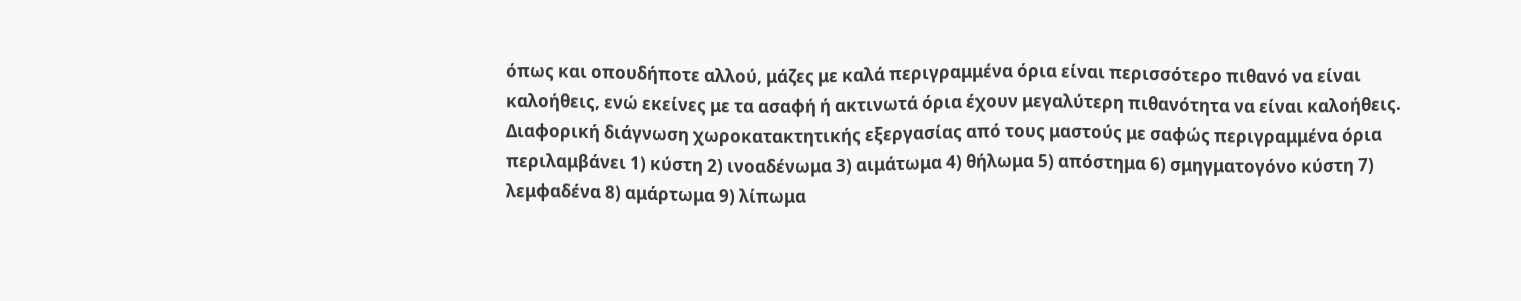όπως και οπουδήποτε αλλού, μάζες με καλά περιγραμμένα όρια είναι περισσότερο πιθανό να είναι καλοήθεις, ενώ εκείνες με τα ασαφή ή ακτινωτά όρια έχουν μεγαλύτερη πιθανότητα να είναι καλοήθεις.
Διαφορική διάγνωση χωροκατακτητικής εξεργασίας από τους μαστούς με σαφώς περιγραμμένα όρια περιλαμβάνει 1) κύστη 2) ινοαδένωμα 3) αιμάτωμα 4) θήλωμα 5) απόστημα 6) σμηγματογόνο κύστη 7) λεμφαδένα 8) αμάρτωμα 9) λίπωμα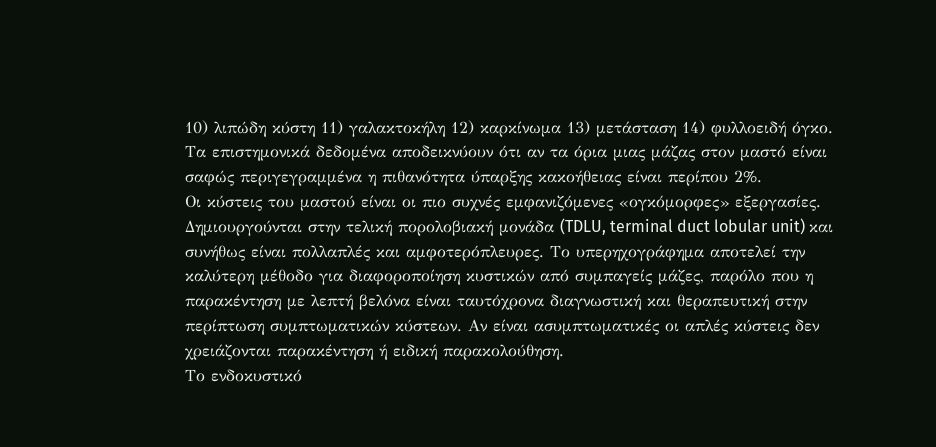10) λιπώδη κύστη 11) γαλακτοκήλη 12) καρκίνωμα 13) μετάσταση 14) φυλλοειδή όγκο.
Τα επιστημονικά δεδομένα αποδεικνύουν ότι αν τα όρια μιας μάζας στον μαστό είναι σαφώς περιγεγραμμένα η πιθανότητα ύπαρξης κακοήθειας είναι περίπου 2%.
Οι κύστεις του μαστού είναι οι πιο συχνές εμφανιζόμενες «ογκόμορφες» εξεργασίες. Δημιουργούνται στην τελική πορολοβιακή μονάδα (TDLU, terminal duct lobular unit) και συνήθως είναι πολλαπλές και αμφοτερόπλευρες. Το υπερηχογράφημα αποτελεί την καλύτερη μέθοδο για διαφοροποίηση κυστικών από συμπαγείς μάζες, παρόλο που η παρακέντηση με λεπτή βελόνα είναι ταυτόχρονα διαγνωστική και θεραπευτική στην περίπτωση συμπτωματικών κύστεων. Αν είναι ασυμπτωματικές οι απλές κύστεις δεν χρειάζονται παρακέντηση ή ειδική παρακολούθηση.
Το ενδοκυστικό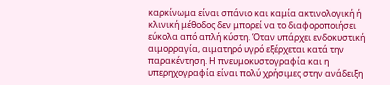καρκίνωμα είναι σπάνιο και καμία ακτινολογική ή κλινική μέθοδος δεν μπορεί να το διαφοροποιήσει εύκολα από απλή κύστη. Όταν υπάρχει ενδοκυστική αιμορραγία, αιματηρό υγρό εξέρχεται κατά την παρακέντηση. Η πνευμοκυστογραφία και η υπερηχογραφία είναι πολύ χρήσιμες στην ανάδειξη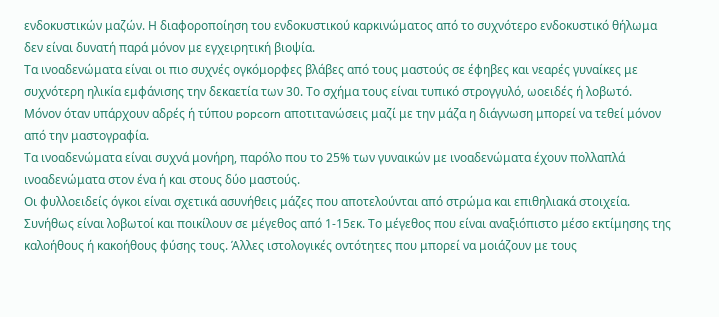ενδοκυστικών μαζών. Η διαφοροποίηση του ενδοκυστικού καρκινώματος από το συχνότερο ενδοκυστικό θήλωμα δεν είναι δυνατή παρά μόνον με εγχειρητική βιοψία.
Τα ινοαδενώματα είναι οι πιο συχνές ογκόμορφες βλάβες από τους μαστούς σε έφηβες και νεαρές γυναίκες με συχνότερη ηλικία εμφάνισης την δεκαετία των 30. Το σχήμα τους είναι τυπικό στρογγυλό, ωοειδές ή λοβωτό. Μόνον όταν υπάρχουν αδρές ή τύπου popcorn αποτιτανώσεις μαζί με την μάζα η διάγνωση μπορεί να τεθεί μόνον από την μαστογραφία.
Τα ινοαδενώματα είναι συχνά μονήρη, παρόλο που το 25% των γυναικών με ινοαδενώματα έχουν πολλαπλά ινοαδενώματα στον ένα ή και στους δύο μαστούς.
Οι φυλλοειδείς όγκοι είναι σχετικά ασυνήθεις μάζες που αποτελούνται από στρώμα και επιθηλιακά στοιχεία. Συνήθως είναι λοβωτοί και ποικίλουν σε μέγεθος από 1-15εκ. Το μέγεθος που είναι αναξιόπιστο μέσο εκτίμησης της καλοήθους ή κακοήθους φύσης τους. Άλλες ιστολογικές οντότητες που μπορεί να μοιάζουν με τους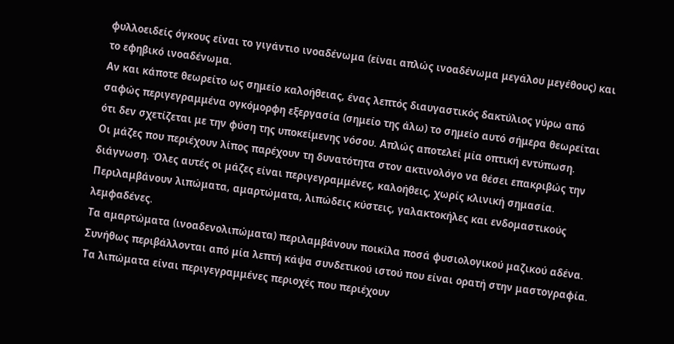φυλλοειδείς όγκους είναι το γιγάντιο ινοαδένωμα (είναι απλώς ινοαδένωμα μεγάλου μεγέθους) και το εφηβικό ινοαδένωμα.
Αν και κάποτε θεωρείτο ως σημείο καλοήθειας, ένας λεπτός διαυγαστικός δακτύλιος γύρω από σαφώς περιγεγραμμένα ογκόμορφη εξεργασία (σημείο της άλω) το σημείο αυτό σήμερα θεωρείται ότι δεν σχετίζεται με την φύση της υποκείμενης νόσου. Απλώς αποτελεί μία οπτική εντύπωση.
Οι μάζες που περιέχουν λίπος παρέχουν τη δυνατότητα στον ακτινολόγο να θέσει επακριβώς την διάγνωση. Όλες αυτές οι μάζες είναι περιγεγραμμένες, καλοήθεις, χωρίς κλινική σημασία. Περιλαμβάνουν λιπώματα, αμαρτώματα, λιπώδεις κύστεις, γαλακτοκήλες και ενδομαστικούς λεμφαδένες.
Τα αμαρτώματα (ινοαδενολιπώματα) περιλαμβάνουν ποικίλα ποσά φυσιολογικού μαζικού αδένα. Συνήθως περιβάλλονται από μία λεπτή κάψα συνδετικού ιστού που είναι ορατή στην μαστογραφία.
Τα λιπώματα είναι περιγεγραμμένες περιοχές που περιέχουν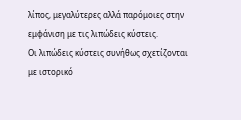λίπος, μεγαλύτερες αλλά παρόμοιες στην εμφάνιση με τις λιπώδεις κύστεις.
Οι λιπώδεις κύστεις συνήθως σχετίζονται με ιστορικό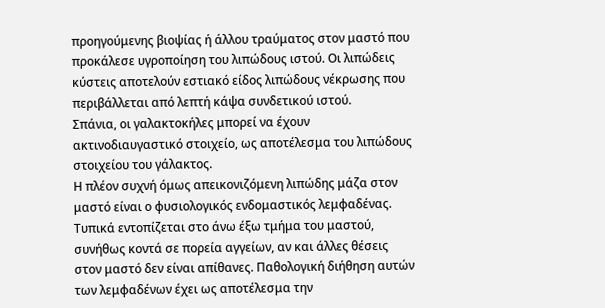προηγούμενης βιοψίας ή άλλου τραύματος στον μαστό που προκάλεσε υγροποίηση του λιπώδους ιστού. Οι λιπώδεις κύστεις αποτελούν εστιακό είδος λιπώδους νέκρωσης που περιβάλλεται από λεπτή κάψα συνδετικού ιστού.
Σπάνια, οι γαλακτοκήλες μπορεί να έχουν ακτινοδιαυγαστικό στοιχείο, ως αποτέλεσμα του λιπώδους στοιχείου του γάλακτος.
Η πλέον συχνή όμως απεικονιζόμενη λιπώδης μάζα στον μαστό είναι ο φυσιολογικός ενδομαστικός λεμφαδένας. Τυπικά εντοπίζεται στο άνω έξω τμήμα του μαστού, συνήθως κοντά σε πορεία αγγείων, αν και άλλες θέσεις στον μαστό δεν είναι απίθανες. Παθολογική διήθηση αυτών των λεμφαδένων έχει ως αποτέλεσμα την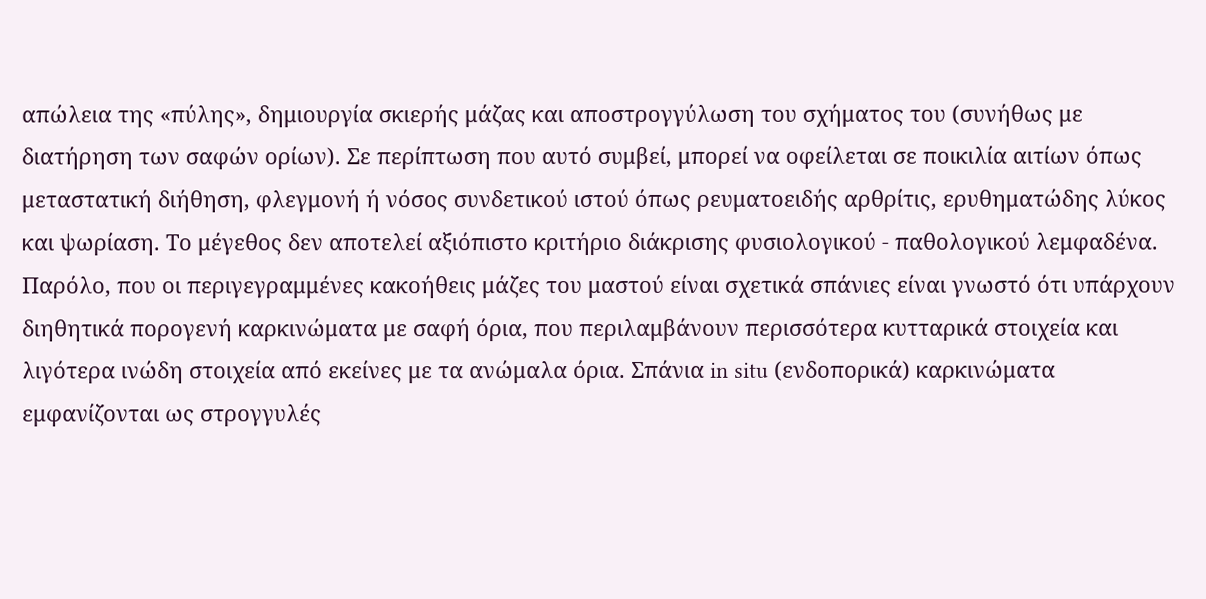απώλεια της «πύλης», δημιουργία σκιερής μάζας και αποστρογγύλωση του σχήματος του (συνήθως με διατήρηση των σαφών ορίων). Σε περίπτωση που αυτό συμβεί, μπορεί να οφείλεται σε ποικιλία αιτίων όπως μεταστατική διήθηση, φλεγμονή ή νόσος συνδετικού ιστού όπως ρευματοειδής αρθρίτις, ερυθηματώδης λύκος και ψωρίαση. Το μέγεθος δεν αποτελεί αξιόπιστο κριτήριο διάκρισης φυσιολογικού - παθολογικού λεμφαδένα.
Παρόλο, που οι περιγεγραμμένες κακοήθεις μάζες του μαστού είναι σχετικά σπάνιες είναι γνωστό ότι υπάρχουν διηθητικά πορογενή καρκινώματα με σαφή όρια, που περιλαμβάνουν περισσότερα κυτταρικά στοιχεία και λιγότερα ινώδη στοιχεία από εκείνες με τα ανώμαλα όρια. Σπάνια in situ (ενδοπορικά) καρκινώματα εμφανίζονται ως στρογγυλές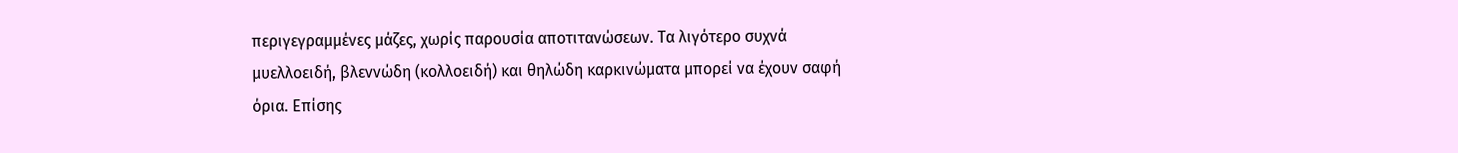περιγεγραμμένες μάζες, χωρίς παρουσία αποτιτανώσεων. Τα λιγότερο συχνά μυελλοειδή, βλεννώδη (κολλοειδή) και θηλώδη καρκινώματα μπορεί να έχουν σαφή όρια. Επίσης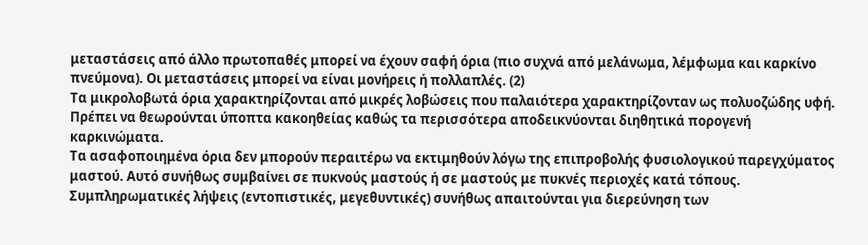μεταστάσεις από άλλο πρωτοπαθές μπορεί να έχουν σαφή όρια (πιο συχνά από μελάνωμα, λέμφωμα και καρκίνο πνεύμονα). Οι μεταστάσεις μπορεί να είναι μονήρεις ή πολλαπλές. (2)
Τα μικρολοβωτά όρια χαρακτηρίζονται από μικρές λοβώσεις που παλαιότερα χαρακτηρίζονταν ως πολυοζώδης υφή. Πρέπει να θεωρούνται ύποπτα κακοηθείας καθώς τα περισσότερα αποδεικνύονται διηθητικά πορογενή καρκινώματα.
Τα ασαφοποιημένα όρια δεν μπορούν περαιτέρω να εκτιμηθούν λόγω της επιπροβολής φυσιολογικού παρεγχύματος μαστού. Αυτό συνήθως συμβαίνει σε πυκνούς μαστούς ή σε μαστούς με πυκνές περιοχές κατά τόπους. Συμπληρωματικές λήψεις (εντοπιστικές, μεγεθυντικές) συνήθως απαιτούνται για διερεύνηση των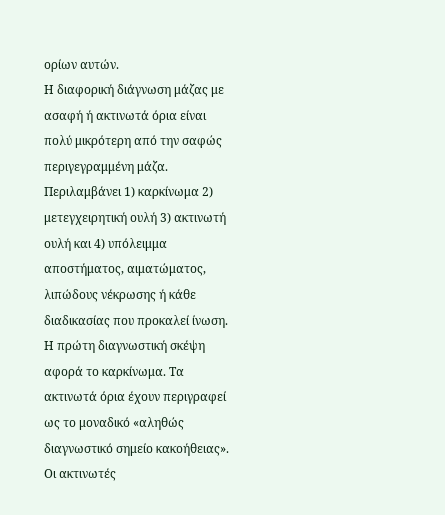ορίων αυτών.
Η διαφορική διάγνωση μάζας με ασαφή ή ακτινωτά όρια είναι πολύ μικρότερη από την σαφώς περιγεγραμμένη μάζα.
Περιλαμβάνει 1) καρκίνωμα 2) μετεγχειρητική ουλή 3) ακτινωτή ουλή και 4) υπόλειμμα αποστήματος, αιματώματος, λιπώδους νέκρωσης ή κάθε διαδικασίας που προκαλεί ίνωση. Η πρώτη διαγνωστική σκέψη αφορά το καρκίνωμα. Τα ακτινωτά όρια έχουν περιγραφεί ως το μοναδικό «αληθώς διαγνωστικό σημείο κακοήθειας».
Οι ακτινωτές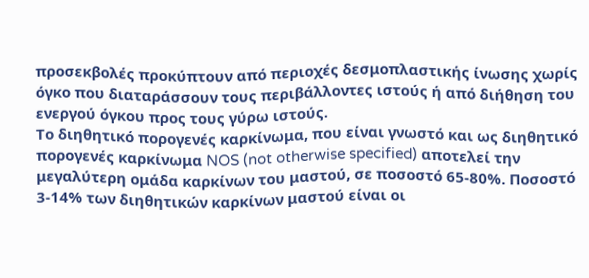προσεκβολές προκύπτουν από περιοχές δεσμοπλαστικής ίνωσης χωρίς όγκο που διαταράσσουν τους περιβάλλοντες ιστούς ή από διήθηση του ενεργού όγκου προς τους γύρω ιστούς.
Το διηθητικό πορογενές καρκίνωμα, που είναι γνωστό και ως διηθητικό πορογενές καρκίνωμα NOS (not otherwise specified) αποτελεί την μεγαλύτερη ομάδα καρκίνων του μαστού, σε ποσοστό 65-80%. Ποσοστό 3-14% των διηθητικών καρκίνων μαστού είναι οι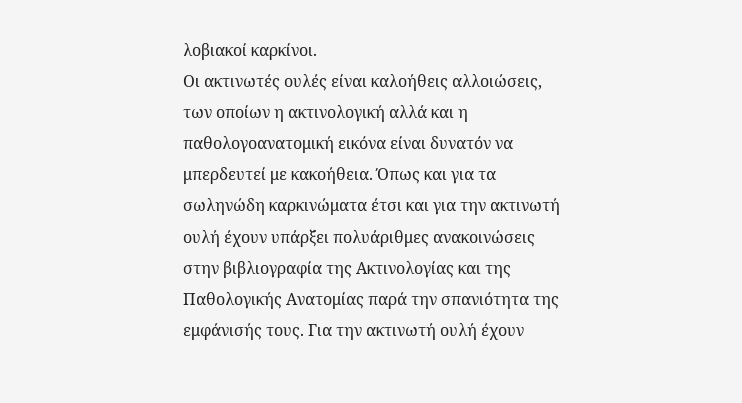λοβιακοί καρκίνοι.
Οι ακτινωτές ουλές είναι καλοήθεις αλλοιώσεις, των οποίων η ακτινολογική αλλά και η παθολογοανατομική εικόνα είναι δυνατόν να μπερδευτεί με κακοήθεια. Όπως και για τα σωληνώδη καρκινώματα έτσι και για την ακτινωτή ουλή έχουν υπάρξει πολυάριθμες ανακοινώσεις στην βιβλιογραφία της Ακτινολογίας και της Παθολογικής Ανατομίας παρά την σπανιότητα της εμφάνισής τους. Για την ακτινωτή ουλή έχουν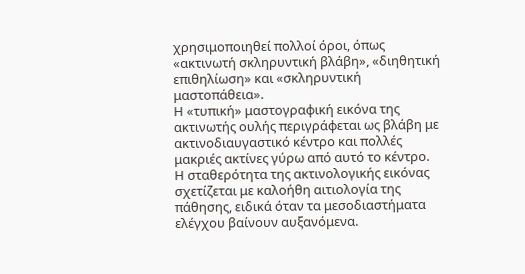χρησιμοποιηθεί πολλοί όροι, όπως «ακτινωτή σκληρυντική βλάβη», «διηθητική επιθηλίωση» και «σκληρυντική μαστοπάθεια».
Η «τυπική» μαστογραφική εικόνα της ακτινωτής ουλής περιγράφεται ως βλάβη με ακτινοδιαυγαστικό κέντρο και πολλές μακριές ακτίνες γύρω από αυτό το κέντρο.
Η σταθερότητα της ακτινολογικής εικόνας σχετίζεται με καλοήθη αιτιολογία της πάθησης, ειδικά όταν τα μεσοδιαστήματα ελέγχου βαίνουν αυξανόμενα.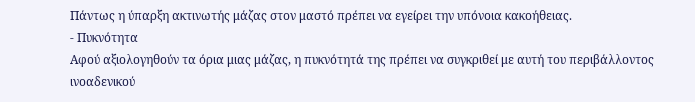Πάντως η ύπαρξη ακτινωτής μάζας στον μαστό πρέπει να εγείρει την υπόνοια κακοήθειας.
- Πυκνότητα
Αφού αξιολογηθούν τα όρια μιας μάζας, η πυκνότητά της πρέπει να συγκριθεί με αυτή του περιβάλλοντος ινοαδενικού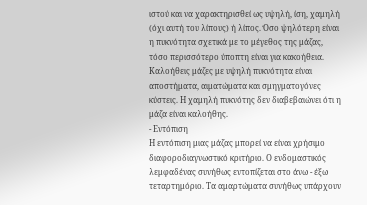ιστού και να χαρακτηρισθεί ως υψηλή, ίση, χαμηλή (όχι αυτή του λίπους) ή λίπος. Όσο ψηλότερη είναι η πυκνότητα σχετικά με το μέγεθος της μάζας, τόσο περισσότερο ύποπτη είναι για κακοήθεια.
Καλοήθεις μάζες με υψηλή πυκνότητα είναι αποστήματα, αιματώματα και σμηγματογόνες κύστεις. Η χαμηλή πυκνότης δεν διαβεβαιώνει ότι η μάζα είναι καλοήθης.
- Εντόπιση
Η εντόπιση μιας μάζας μπορεί να είναι χρήσιμο διαφοροδιαγνωστικό κριτήριο. Ο ενδομαστικός λεμφαδένας συνήθως εντοπίζεται στο άνω - έξω τεταρτημόριο. Τα αμαρτώματα συνήθως υπάρχουν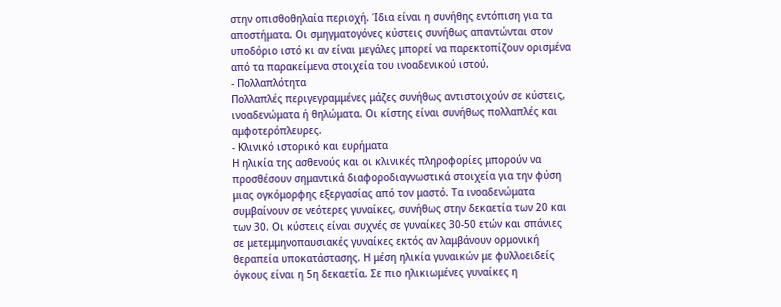στην οπισθοθηλαία περιοχή. Ίδια είναι η συνήθης εντόπιση για τα αποστήματα. Οι σμηγματογόνες κύστεις συνήθως απαντώνται στον υποδόριο ιστό κι αν είναι μεγάλες μπορεί να παρεκτοπίζουν ορισμένα από τα παρακείμενα στοιχεία του ινοαδενικού ιστού.
- Πολλαπλότητα
Πολλαπλές περιγεγραμμένες μάζες συνήθως αντιστοιχούν σε κύστεις, ινοαδενώματα ή θηλώματα. Οι κίστης είναι συνήθως πολλαπλές και αμφοτερόπλευρες.
- Κλινικό ιστορικό και ευρήματα
Η ηλικία της ασθενούς και οι κλινικές πληροφορίες μπορούν να προσθέσουν σημαντικά διαφοροδιαγνωστικά στοιχεία για την φύση μιας ογκόμορφης εξεργασίας από τον μαστό. Τα ινοαδενώματα συμβαίνουν σε νεότερες γυναίκες, συνήθως στην δεκαετία των 20 και των 30. Οι κύστεις είναι συχνές σε γυναίκες 30-50 ετών και σπάνιες σε μετεμμηνοπαυσιακές γυναίκες εκτός αν λαμβάνουν ορμονική θεραπεία υποκατάστασης. Η μέση ηλικία γυναικών με φυλλοειδείς όγκους είναι η 5η δεκαετία. Σε πιο ηλικιωμένες γυναίκες η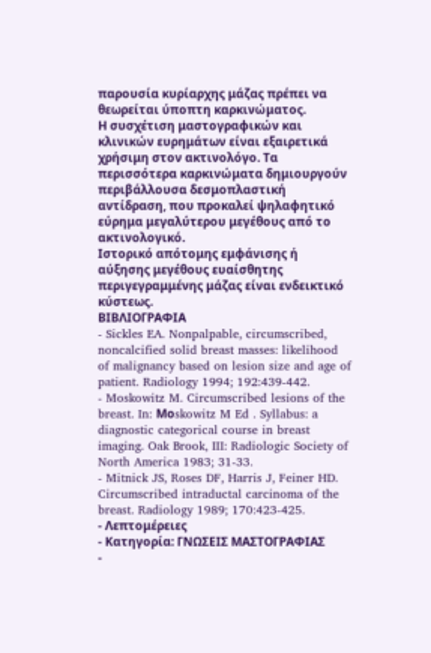παρουσία κυρίαρχης μάζας πρέπει να θεωρείται ύποπτη καρκινώματος.
Η συσχέτιση μαστογραφικών και κλινικών ευρημάτων είναι εξαιρετικά χρήσιμη στον ακτινολόγο. Τα περισσότερα καρκινώματα δημιουργούν περιβάλλουσα δεσμοπλαστική αντίδραση, που προκαλεί ψηλαφητικό εύρημα μεγαλύτερου μεγέθους από το ακτινολογικό.
Ιστορικό απότομης εμφάνισης ή αύξησης μεγέθους ευαίσθητης περιγεγραμμένης μάζας είναι ενδεικτικό κύστεως.
ΒΙΒΛΙΟΓΡΑΦΙΑ
- Sickles EA. Nonpalpable, circumscribed, noncalcified solid breast masses: likelihood of malignancy based on lesion size and age of patient. Radiology 1994; 192:439-442.
- Moskowitz M. Circumscribed lesions of the breast. In: Mοskowitz M Ed . Syllabus: a diagnostic categorical course in breast imaging. Oak Brook, III: Radiologic Society of North America 1983; 31-33.
- Mitnick JS, Roses DF, Harris J, Feiner HD. Circumscribed intraductal carcinoma of the breast. Radiology 1989; 170:423-425.
- Λεπτομέρειες
- Κατηγορία: ΓΝΩΣΕΙΣ ΜΑΣΤΟΓΡΑΦΙΑΣ
-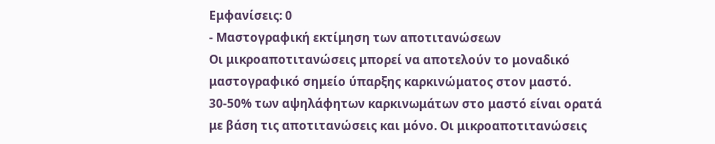Εμφανίσεις: 0
- Μαστογραφική εκτίμηση των αποτιτανώσεων
Οι μικροαποτιτανώσεις μπορεί να αποτελούν το μοναδικό μαστογραφικό σημείο ύπαρξης καρκινώματος στον μαστό. 30-50% των αψηλάφητων καρκινωμάτων στο μαστό είναι ορατά με βάση τις αποτιτανώσεις και μόνο. Οι μικροαποτιτανώσεις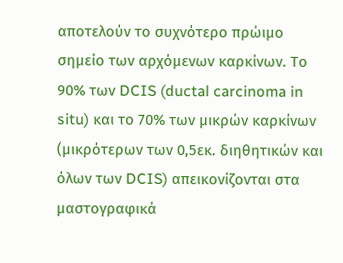αποτελούν το συχνότερο πρώιμο σημείο των αρχόμενων καρκίνων. Το 90% των DCIS (ductal carcinoma in situ) και το 70% των μικρών καρκίνων (μικρότερων των 0,5εκ. διηθητικών και όλων των DCIS) απεικονίζονται στα μαστογραφικά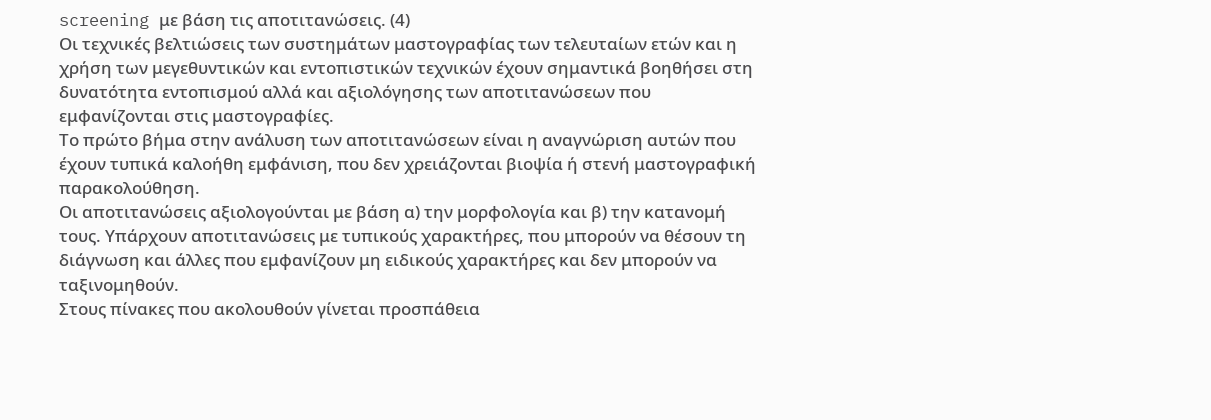screening με βάση τις αποτιτανώσεις. (4)
Οι τεχνικές βελτιώσεις των συστημάτων μαστογραφίας των τελευταίων ετών και η χρήση των μεγεθυντικών και εντοπιστικών τεχνικών έχουν σημαντικά βοηθήσει στη δυνατότητα εντοπισμού αλλά και αξιολόγησης των αποτιτανώσεων που εμφανίζονται στις μαστογραφίες.
Το πρώτο βήμα στην ανάλυση των αποτιτανώσεων είναι η αναγνώριση αυτών που έχουν τυπικά καλοήθη εμφάνιση, που δεν χρειάζονται βιοψία ή στενή μαστογραφική παρακολούθηση.
Οι αποτιτανώσεις αξιολογούνται με βάση α) την μορφολογία και β) την κατανομή τους. Υπάρχουν αποτιτανώσεις με τυπικούς χαρακτήρες, που μπορούν να θέσουν τη διάγνωση και άλλες που εμφανίζουν μη ειδικούς χαρακτήρες και δεν μπορούν να ταξινομηθούν.
Στους πίνακες που ακολουθούν γίνεται προσπάθεια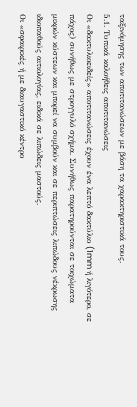ταξινόμησης των αποτιτανώσεων με βάση τα χαρακτηριστικά τους.
5.1. Τυπικά καλοήθεις αποτιτανώσεις
Οι «δακτυλιοειδείς» αποτιτανώσεις έχουν ένα λεπτό δακτύλιο (1mm ή λιγότερο, σε πάχος) συνήθως με στρογγυλό σχήμα. Συνήθως παρατηρούνται σε τοιχώματα μικρών κύστεων και μπορεί να συμβούν και σε περιπτώσεις λιπώδους νέκρωσης ιδιοπαθούς αιτιολογίας, ειδικά σε λιπώδεις μαστούς.
Οι «σφαιρικές ή με διαυγαστικό κέντρο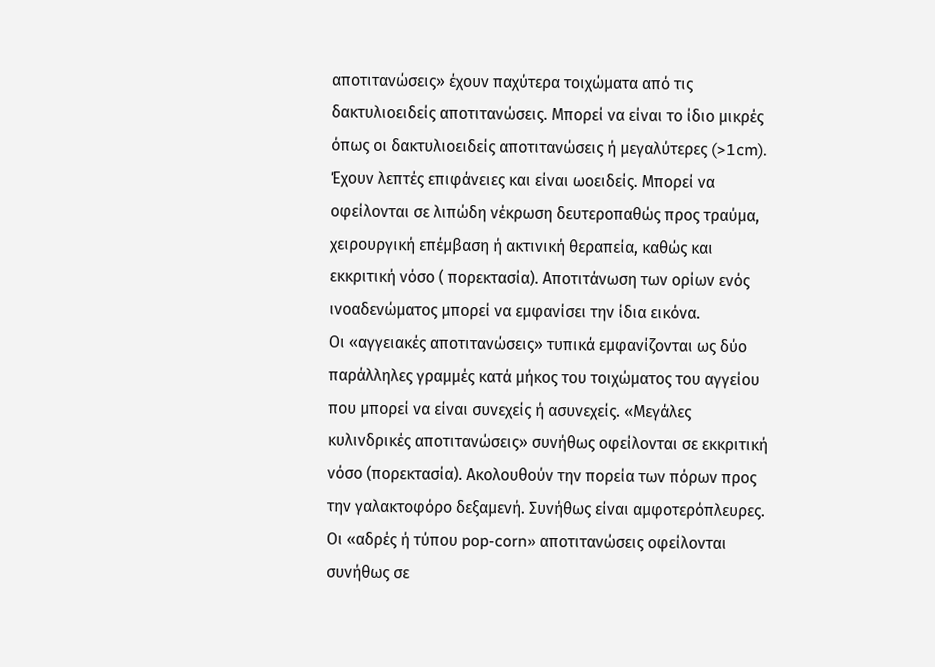αποτιτανώσεις» έχουν παχύτερα τοιχώματα από τις δακτυλιοειδείς αποτιτανώσεις. Μπορεί να είναι το ίδιο μικρές όπως οι δακτυλιοειδείς αποτιτανώσεις ή μεγαλύτερες (>1cm). Έχουν λεπτές επιφάνειες και είναι ωοειδείς. Μπορεί να οφείλονται σε λιπώδη νέκρωση δευτεροπαθώς προς τραύμα, χειρουργική επέμβαση ή ακτινική θεραπεία, καθώς και εκκριτική νόσο ( πορεκτασία). Αποτιτάνωση των ορίων ενός ινοαδενώματος μπορεί να εμφανίσει την ίδια εικόνα.
Οι «αγγειακές αποτιτανώσεις» τυπικά εμφανίζονται ως δύο παράλληλες γραμμές κατά μήκος του τοιχώματος του αγγείου που μπορεί να είναι συνεχείς ή ασυνεχείς. «Μεγάλες κυλινδρικές αποτιτανώσεις» συνήθως οφείλονται σε εκκριτική νόσο (πορεκτασία). Ακολουθούν την πορεία των πόρων προς την γαλακτοφόρο δεξαμενή. Συνήθως είναι αμφοτερόπλευρες.
Οι «αδρές ή τύπου pop-corn» αποτιτανώσεις οφείλονται συνήθως σε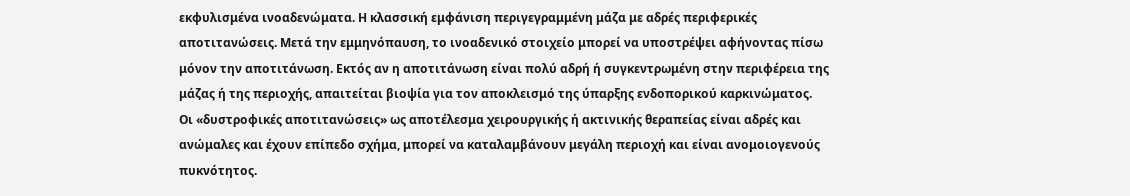εκφυλισμένα ινοαδενώματα. Η κλασσική εμφάνιση περιγεγραμμένη μάζα με αδρές περιφερικές αποτιτανώσεις. Μετά την εμμηνόπαυση, το ινοαδενικό στοιχείο μπορεί να υποστρέψει αφήνοντας πίσω μόνον την αποτιτάνωση. Εκτός αν η αποτιτάνωση είναι πολύ αδρή ή συγκεντρωμένη στην περιφέρεια της μάζας ή της περιοχής, απαιτείται βιοψία για τον αποκλεισμό της ύπαρξης ενδοπορικού καρκινώματος.
Οι «δυστροφικές αποτιτανώσεις» ως αποτέλεσμα χειρουργικής ή ακτινικής θεραπείας είναι αδρές και ανώμαλες και έχουν επίπεδο σχήμα, μπορεί να καταλαμβάνουν μεγάλη περιοχή και είναι ανομοιογενούς πυκνότητος.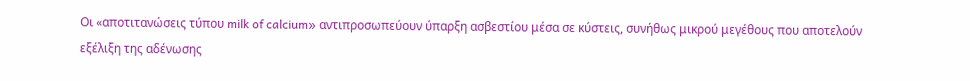Οι «αποτιτανώσεις τύπου milk of calcium» αντιπροσωπεύουν ύπαρξη ασβεστίου μέσα σε κύστεις, συνήθως μικρού μεγέθους που αποτελούν εξέλιξη της αδένωσης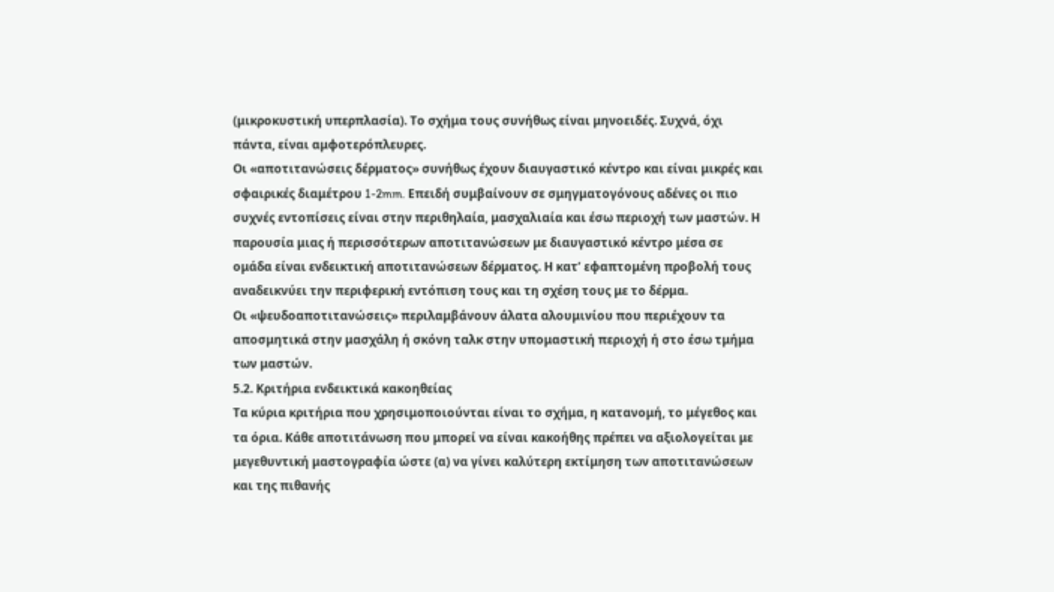(μικροκυστική υπερπλασία). Το σχήμα τους συνήθως είναι μηνοειδές. Συχνά, όχι πάντα, είναι αμφοτερόπλευρες.
Οι «αποτιτανώσεις δέρματος» συνήθως έχουν διαυγαστικό κέντρο και είναι μικρές και σφαιρικές διαμέτρου 1-2mm. Επειδή συμβαίνουν σε σμηγματογόνους αδένες οι πιο συχνές εντοπίσεις είναι στην περιθηλαία, μασχαλιαία και έσω περιοχή των μαστών. Η παρουσία μιας ή περισσότερων αποτιτανώσεων με διαυγαστικό κέντρο μέσα σε ομάδα είναι ενδεικτική αποτιτανώσεων δέρματος. Η κατ’ εφαπτομένη προβολή τους αναδεικνύει την περιφερική εντόπιση τους και τη σχέση τους με το δέρμα.
Οι «ψευδοαποτιτανώσεις» περιλαμβάνουν άλατα αλουμινίου που περιέχουν τα αποσμητικά στην μασχάλη ή σκόνη ταλκ στην υπομαστική περιοχή ή στο έσω τμήμα των μαστών.
5.2. Κριτήρια ενδεικτικά κακοηθείας
Τα κύρια κριτήρια που χρησιμοποιούνται είναι το σχήμα, η κατανομή, το μέγεθος και τα όρια. Κάθε αποτιτάνωση που μπορεί να είναι κακοήθης πρέπει να αξιολογείται με μεγεθυντική μαστογραφία ώστε (α) να γίνει καλύτερη εκτίμηση των αποτιτανώσεων και της πιθανής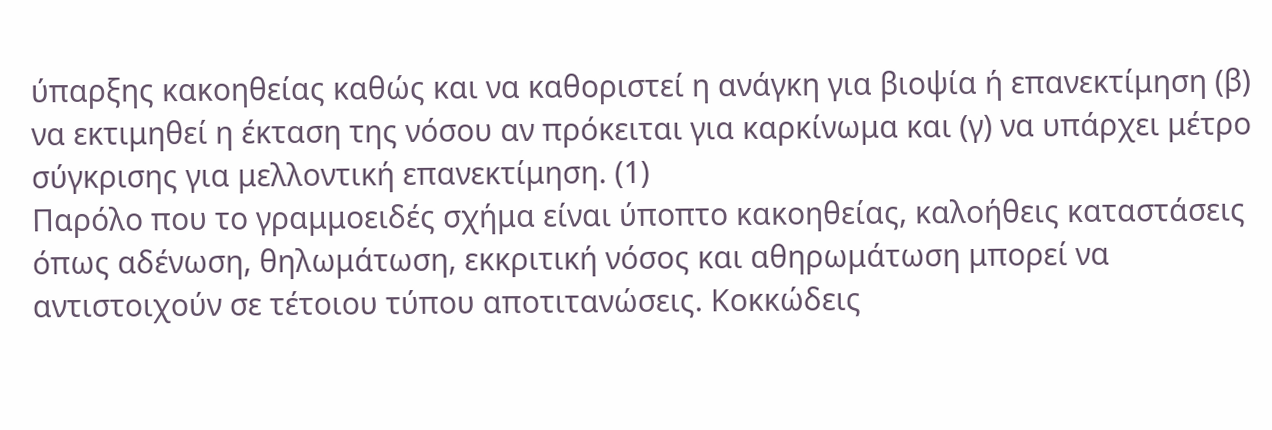ύπαρξης κακοηθείας καθώς και να καθοριστεί η ανάγκη για βιοψία ή επανεκτίμηση (β) να εκτιμηθεί η έκταση της νόσου αν πρόκειται για καρκίνωμα και (γ) να υπάρχει μέτρο σύγκρισης για μελλοντική επανεκτίμηση. (1)
Παρόλο που το γραμμοειδές σχήμα είναι ύποπτο κακοηθείας, καλοήθεις καταστάσεις όπως αδένωση, θηλωμάτωση, εκκριτική νόσος και αθηρωμάτωση μπορεί να αντιστοιχούν σε τέτοιου τύπου αποτιτανώσεις. Κοκκώδεις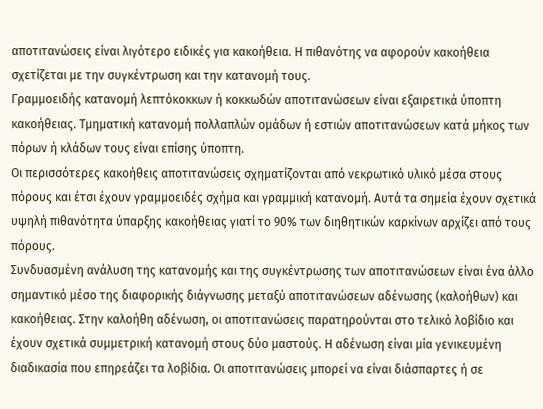αποτιτανώσεις είναι λιγότερο ειδικές για κακοήθεια. Η πιθανότης να αφορούν κακοήθεια σχετίζεται με την συγκέντρωση και την κατανομή τους.
Γραμμοειδής κατανομή λεπτόκοκκων ή κοκκωδών αποτιτανώσεων είναι εξαιρετικά ύποπτη κακοήθειας. Τμηματική κατανομή πολλαπλών ομάδων ή εστιών αποτιτανώσεων κατά μήκος των πόρων ή κλάδων τους είναι επίσης ύποπτη.
Οι περισσότερες κακοήθεις αποτιτανώσεις σχηματίζονται από νεκρωτικό υλικό μέσα στους πόρους και έτσι έχουν γραμμοειδές σχήμα και γραμμική κατανομή. Αυτά τα σημεία έχουν σχετικά υψηλή πιθανότητα ύπαρξης κακοήθειας γιατί το 90% των διηθητικών καρκίνων αρχίζει από τους πόρους.
Συνδυασμένη ανάλυση της κατανομής και της συγκέντρωσης των αποτιτανώσεων είναι ένα άλλο σημαντικό μέσο της διαφορικής διάγνωσης μεταξύ αποτιτανώσεων αδένωσης (καλοήθων) και κακοήθειας. Στην καλοήθη αδένωση, οι αποτιτανώσεις παρατηρούνται στο τελικό λοβίδιο και έχουν σχετικά συμμετρική κατανομή στους δύο μαστούς. Η αδένωση είναι μία γενικευμένη διαδικασία που επηρεάζει τα λοβίδια. Οι αποτιτανώσεις μπορεί να είναι διάσπαρτες ή σε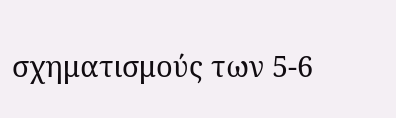σχηματισμούς των 5-6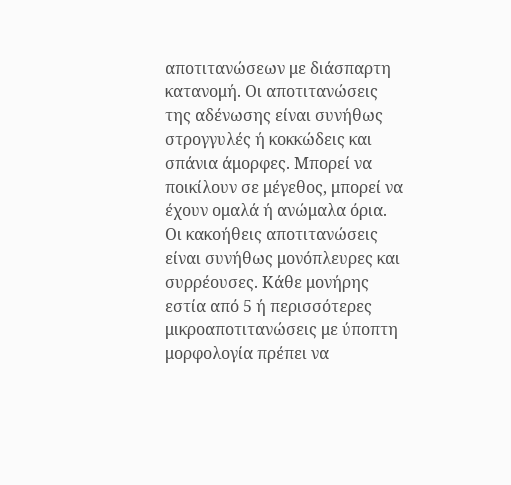αποτιτανώσεων με διάσπαρτη κατανομή. Οι αποτιτανώσεις της αδένωσης είναι συνήθως στρογγυλές ή κοκκώδεις και σπάνια άμορφες. Μπορεί να ποικίλουν σε μέγεθος, μπορεί να έχουν ομαλά ή ανώμαλα όρια.
Οι κακοήθεις αποτιτανώσεις είναι συνήθως μονόπλευρες και συρρέουσες. Κάθε μονήρης εστία από 5 ή περισσότερες μικροαποτιτανώσεις με ύποπτη μορφολογία πρέπει να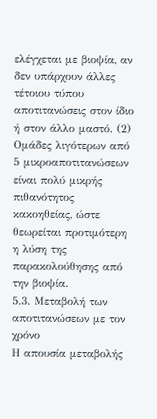ελέγχεται με βιοψία, αν δεν υπάρχουν άλλες τέτοιου τύπου αποτιτανώσεις στον ίδιο ή στον άλλο μαστό. (2)
Ομάδες λιγότερων από 5 μικροαποτιτανώσεων είναι πολύ μικρής πιθανότητος κακοηθείας, ώστε θεωρείται προτιμότερη η λύση της παρακολούθησης από την βιοψία.
5.3. Μεταβολή των αποτιτανώσεων με τον χρόνο
Η απουσία μεταβολής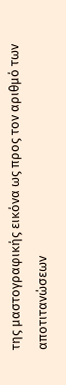της μαστογραφικής εικόνα ως προς τον αριθμό των αποτιτανώσεων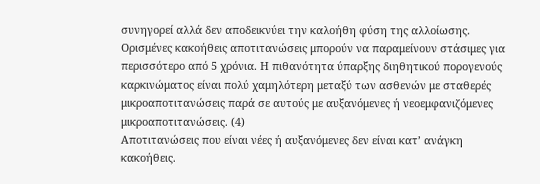συνηγορεί αλλά δεν αποδεικνύει την καλοήθη φύση της αλλοίωσης. Ορισμένες κακοήθεις αποτιτανώσεις μπορούν να παραμείνουν στάσιμες για περισσότερο από 5 χρόνια. Η πιθανότητα ύπαρξης διηθητικού πορογενούς καρκινώματος είναι πολύ χαμηλότερη μεταξύ των ασθενών με σταθερές μικροαποτιτανώσεις παρά σε αυτούς με αυξανόμενες ή νεοεμφανιζόμενες μικροαποτιτανώσεις. (4)
Αποτιτανώσεις που είναι νέες ή αυξανόμενες δεν είναι κατ’ ανάγκη κακοήθεις.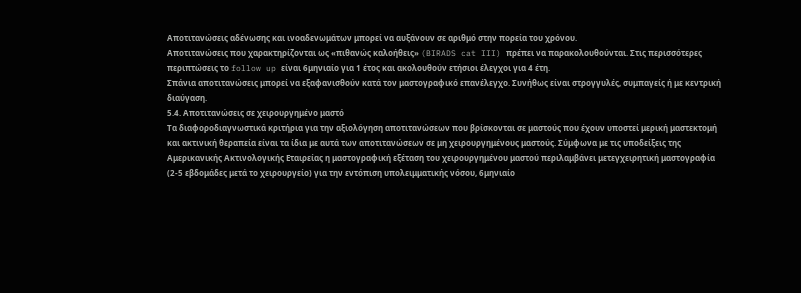Αποτιτανώσεις αδένωσης και ινοαδενωμάτων μπορεί να αυξάνουν σε αριθμό στην πορεία του χρόνου.
Αποτιτανώσεις που χαρακτηρίζονται ως «πιθανώς καλοήθεις» (BIRADS cat III) πρέπει να παρακολουθούνται. Στις περισσότερες περιπτώσεις το follow up είναι 6μηνιαίο για 1 έτος και ακολουθούν ετήσιοι έλεγχοι για 4 έτη.
Σπάνια αποτιτανώσεις μπορεί να εξαφανισθούν κατά τον μαστογραφικό επανέλεγχο. Συνήθως είναι στρογγυλές, συμπαγείς ή με κεντρική διαύγαση.
5.4. Αποτιτανώσεις σε χειρουργημένο μαστό
Τα διαφοροδιαγνωστικά κριτήρια για την αξιολόγηση αποτιτανώσεων που βρίσκονται σε μαστούς που έχουν υποστεί μερική μαστεκτομή και ακτινική θεραπεία είναι τα ίδια με αυτά των αποτιτανώσεων σε μη χειρουργημένους μαστούς. Σύμφωνα με τις υποδείξεις της Αμερικανικής Ακτινολογικής Εταιρείας η μαστογραφική εξέταση του χειρουργημένου μαστού περιλαμβάνει μετεγχειρητική μαστογραφία (2-5 εβδομάδες μετά το χειρουργείο) για την εντόπιση υπολειμματικής νόσου, 6μηνιαίο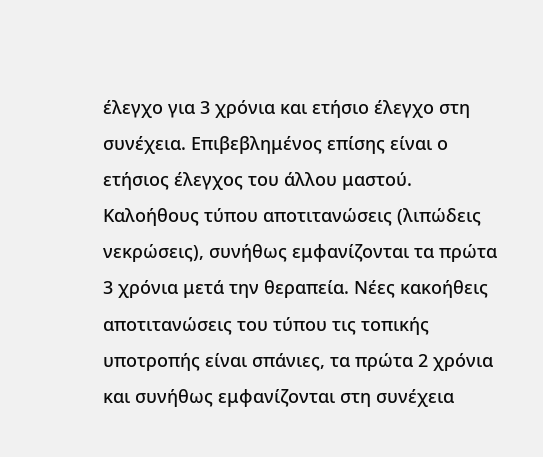έλεγχο για 3 χρόνια και ετήσιο έλεγχο στη συνέχεια. Επιβεβλημένος επίσης είναι ο ετήσιος έλεγχος του άλλου μαστού.
Καλοήθους τύπου αποτιτανώσεις (λιπώδεις νεκρώσεις), συνήθως εμφανίζονται τα πρώτα 3 χρόνια μετά την θεραπεία. Νέες κακοήθεις αποτιτανώσεις του τύπου τις τοπικής υποτροπής είναι σπάνιες, τα πρώτα 2 χρόνια και συνήθως εμφανίζονται στη συνέχεια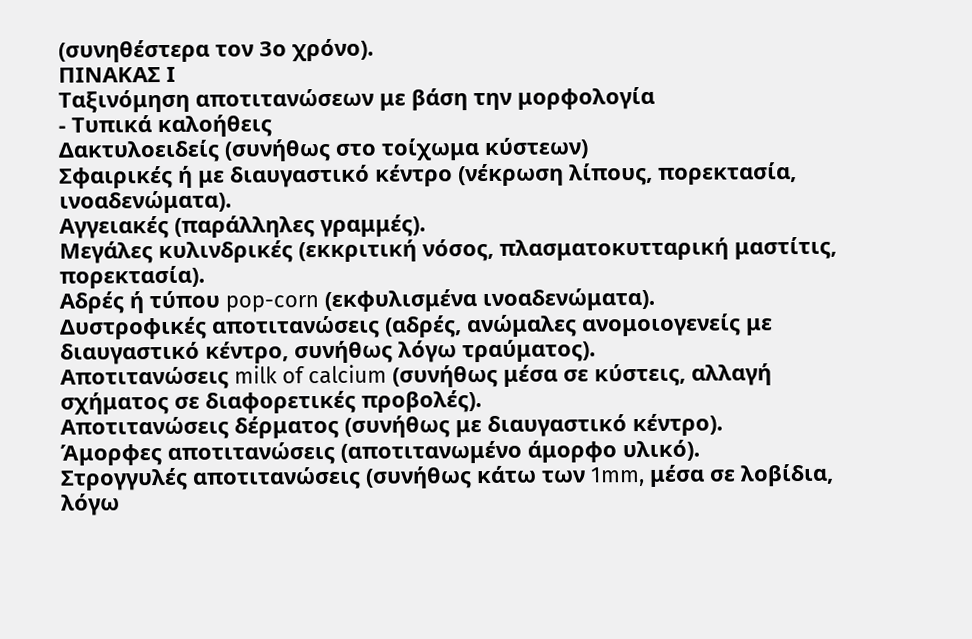(συνηθέστερα τον 3ο χρόνο).
ΠΙΝΑΚΑΣ Ι
Ταξινόμηση αποτιτανώσεων με βάση την μορφολογία
- Τυπικά καλοήθεις
Δακτυλοειδείς (συνήθως στο τοίχωμα κύστεων)
Σφαιρικές ή με διαυγαστικό κέντρο (νέκρωση λίπους, πορεκτασία, ινοαδενώματα).
Αγγειακές (παράλληλες γραμμές).
Μεγάλες κυλινδρικές (εκκριτική νόσος, πλασματοκυτταρική μαστίτις, πορεκτασία).
Αδρές ή τύπου pop-corn (εκφυλισμένα ινοαδενώματα).
Δυστροφικές αποτιτανώσεις (αδρές, ανώμαλες ανομοιογενείς με διαυγαστικό κέντρο, συνήθως λόγω τραύματος).
Αποτιτανώσεις milk of calcium (συνήθως μέσα σε κύστεις, αλλαγή σχήματος σε διαφορετικές προβολές).
Αποτιτανώσεις δέρματος (συνήθως με διαυγαστικό κέντρο).
Άμορφες αποτιτανώσεις (αποτιτανωμένο άμορφο υλικό).
Στρογγυλές αποτιτανώσεις (συνήθως κάτω των 1mm, μέσα σε λοβίδια, λόγω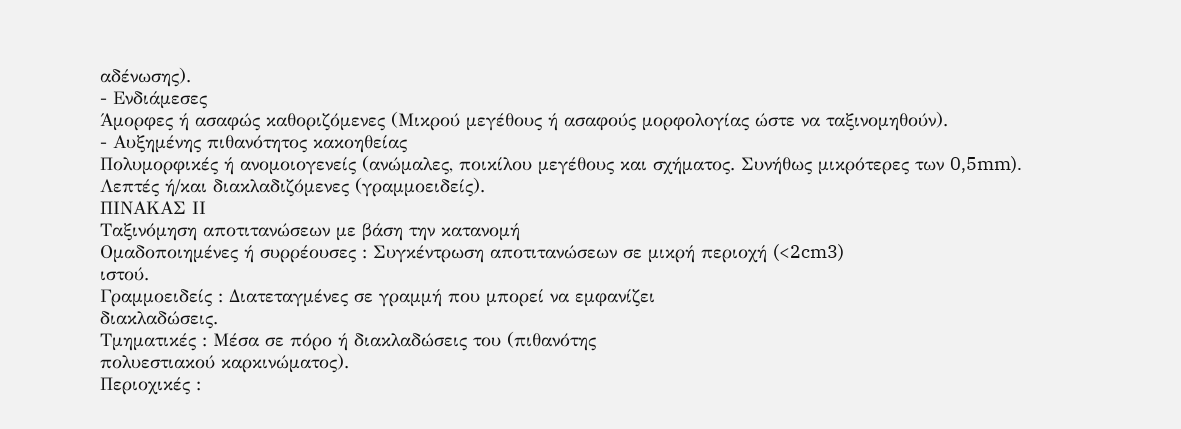αδένωσης).
- Ενδιάμεσες
Άμορφες ή ασαφώς καθοριζόμενες (Μικρού μεγέθους ή ασαφούς μορφολογίας ώστε να ταξινομηθούν).
- Αυξημένης πιθανότητος κακοηθείας
Πολυμορφικές ή ανομοιογενείς (ανώμαλες, ποικίλου μεγέθους και σχήματος. Συνήθως μικρότερες των 0,5mm).
Λεπτές ή/και διακλαδιζόμενες (γραμμοειδείς).
ΠΙΝΑΚΑΣ ΙΙ
Ταξινόμηση αποτιτανώσεων με βάση την κατανομή
Ομαδοποιημένες ή συρρέουσες : Συγκέντρωση αποτιτανώσεων σε μικρή περιοχή (<2cm3)
ιστού.
Γραμμοειδείς : Διατεταγμένες σε γραμμή που μπορεί να εμφανίζει
διακλαδώσεις.
Τμηματικές : Μέσα σε πόρο ή διακλαδώσεις του (πιθανότης
πολυεστιακού καρκινώματος).
Περιοχικές :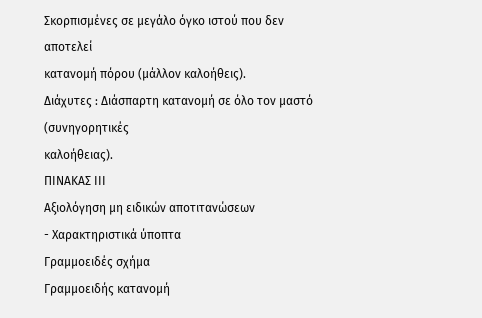Σκορπισμένες σε μεγάλο όγκο ιστού που δεν αποτελεί
κατανομή πόρου (μάλλον καλοήθεις).
Διάχυτες : Διάσπαρτη κατανομή σε όλο τον μαστό (συνηγορητικές
καλοήθειας).
ΠΙΝΑΚΑΣ ΙΙΙ
Αξιολόγηση μη ειδικών αποτιτανώσεων
- Χαρακτηριστικά ύποπτα
Γραμμοειδές σχήμα
Γραμμοειδής κατανομή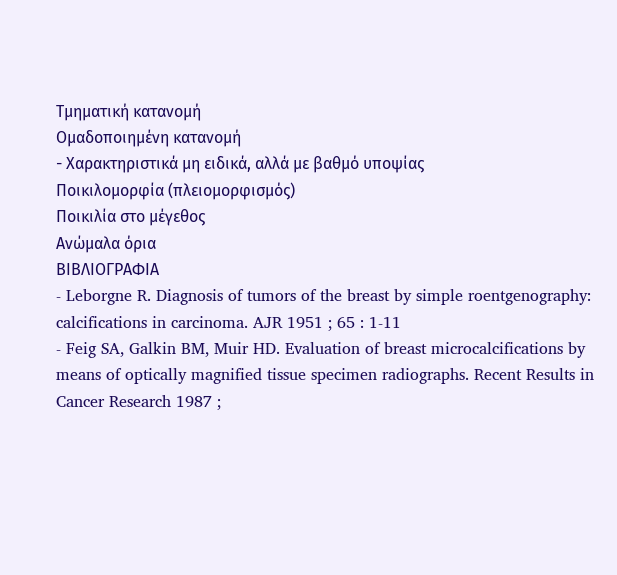Τμηματική κατανομή
Ομαδοποιημένη κατανομή
- Χαρακτηριστικά μη ειδικά, αλλά με βαθμό υποψίας
Ποικιλομορφία (πλειομορφισμός)
Ποικιλία στο μέγεθος
Ανώμαλα όρια
ΒΙΒΛΙΟΓΡΑΦΙΑ
- Leborgne R. Diagnosis of tumors of the breast by simple roentgenography: calcifications in carcinoma. AJR 1951 ; 65 : 1-11
- Feig SA, Galkin BM, Muir HD. Evaluation of breast microcalcifications by means of optically magnified tissue specimen radiographs. Recent Results in Cancer Research 1987 ;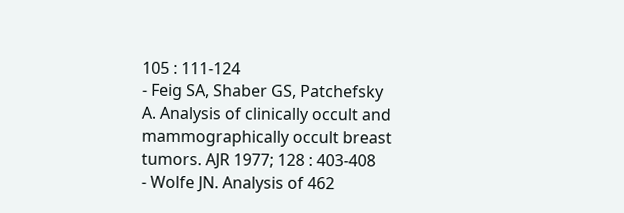105 : 111-124
- Feig SA, Shaber GS, Patchefsky A. Analysis of clinically occult and mammographically occult breast tumors. AJR 1977; 128 : 403-408
- Wolfe JN. Analysis of 462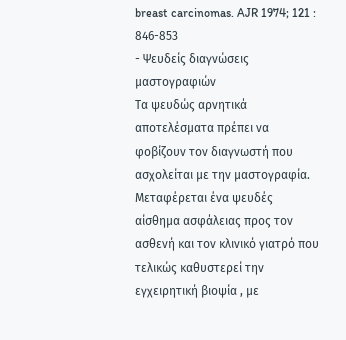breast carcinomas. AJR 1974; 121 : 846-853
- Ψευδείς διαγνώσεις μαστογραφιών
Τα ψευδώς αρνητικά αποτελέσματα πρέπει να φοβίζουν τον διαγνωστή που ασχολείται με την μαστογραφία. Μεταφέρεται ένα ψευδές αίσθημα ασφάλειας προς τον ασθενή και τον κλινικό γιατρό που τελικώς καθυστερεί την εγχειρητική βιοψία , με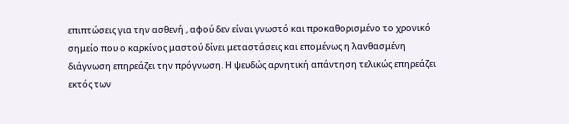επιπτώσεις για την ασθενή , αφού δεν είναι γνωστό και προκαθορισμένο το χρονικό σημείο που ο καρκίνος μαστού δίνει μεταστάσεις και επομένως η λανθασμένη διάγνωση επηρεάζει την πρόγνωση. Η ψευδώς αρνητική απάντηση τελικώς επηρεάζει εκτός των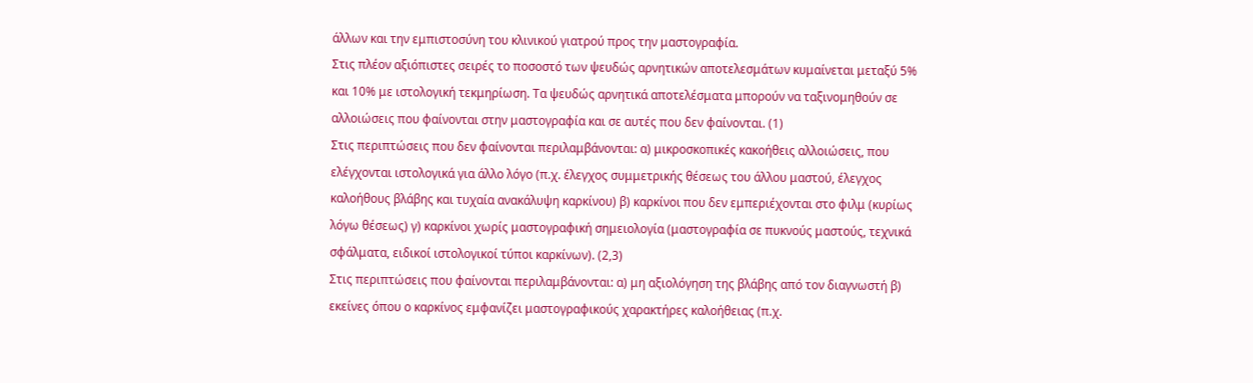άλλων και την εμπιστοσύνη του κλινικού γιατρού προς την μαστογραφία.
Στις πλέον αξιόπιστες σειρές το ποσοστό των ψευδώς αρνητικών αποτελεσμάτων κυμαίνεται μεταξύ 5% και 10% με ιστολογική τεκμηρίωση. Τα ψευδώς αρνητικά αποτελέσματα μπορούν να ταξινομηθούν σε αλλοιώσεις που φαίνονται στην μαστογραφία και σε αυτές που δεν φαίνονται. (1)
Στις περιπτώσεις που δεν φαίνονται περιλαμβάνονται: α) μικροσκοπικές κακοήθεις αλλοιώσεις, που ελέγχονται ιστολογικά για άλλο λόγο (π.χ. έλεγχος συμμετρικής θέσεως του άλλου μαστού, έλεγχος καλοήθους βλάβης και τυχαία ανακάλυψη καρκίνου) β) καρκίνοι που δεν εμπεριέχονται στο φιλμ (κυρίως λόγω θέσεως) γ) καρκίνοι χωρίς μαστογραφική σημειολογία (μαστογραφία σε πυκνούς μαστούς, τεχνικά σφάλματα, ειδικοί ιστολογικοί τύποι καρκίνων). (2,3)
Στις περιπτώσεις που φαίνονται περιλαμβάνονται: α) μη αξιολόγηση της βλάβης από τον διαγνωστή β) εκείνες όπου ο καρκίνος εμφανίζει μαστογραφικούς χαρακτήρες καλοήθειας (π.χ.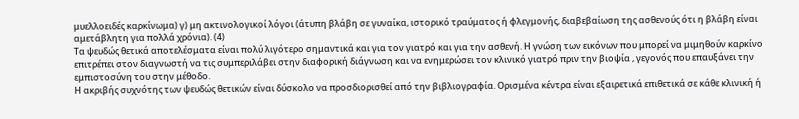μυελλοειδές καρκίνωμα) γ) μη ακτινολογικοί λόγοι (άτυπη βλάβη σε γυναίκα, ιστορικό τραύματος ή φλεγμονής, διαβεβαίωση της ασθενούς ότι η βλάβη είναι αμετάβλητη για πολλά χρόνια). (4)
Τα ψευδώς θετικά αποτελέσματα είναι πολύ λιγότερο σημαντικά και για τον γιατρό και για την ασθενή. Η γνώση των εικόνων που μπορεί να μιμηθούν καρκίνο επιτρέπει στον διαγνωστή να τις συμπεριλάβει στην διαφορική διάγνωση και να ενημερώσει τον κλινικό γιατρό πριν την βιοψία , γεγονός που επαυξάνει την εμπιστοσύνη του στην μέθοδο.
Η ακριβής συχνότης των ψευδώς θετικών είναι δύσκολο να προσδιορισθεί από την βιβλιογραφία. Ορισμένα κέντρα είναι εξαιρετικά επιθετικά σε κάθε κλινική ή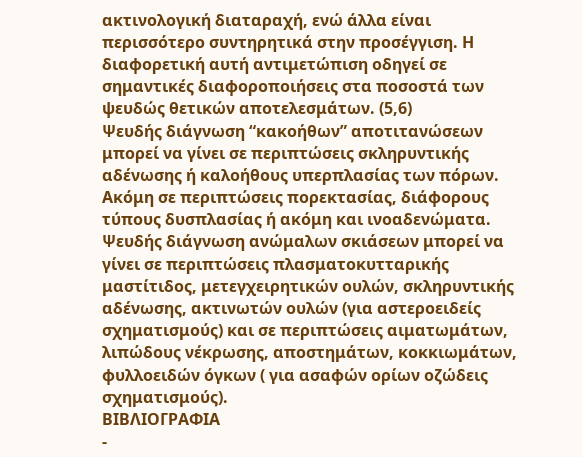ακτινολογική διαταραχή, ενώ άλλα είναι περισσότερο συντηρητικά στην προσέγγιση. Η διαφορετική αυτή αντιμετώπιση οδηγεί σε σημαντικές διαφοροποιήσεις στα ποσοστά των ψευδώς θετικών αποτελεσμάτων. (5,6)
Ψευδής διάγνωση “κακοήθων” αποτιτανώσεων μπορεί να γίνει σε περιπτώσεις σκληρυντικής αδένωσης ή καλοήθους υπερπλασίας των πόρων. Ακόμη σε περιπτώσεις πορεκτασίας, διάφορους τύπους δυσπλασίας ή ακόμη και ινοαδενώματα.
Ψευδής διάγνωση ανώμαλων σκιάσεων μπορεί να γίνει σε περιπτώσεις πλασματοκυτταρικής μαστίτιδος, μετεγχειρητικών ουλών, σκληρυντικής αδένωσης, ακτινωτών ουλών (για αστεροειδείς σχηματισμούς) και σε περιπτώσεις αιματωμάτων, λιπώδους νέκρωσης, αποστημάτων, κοκκιωμάτων, φυλλοειδών όγκων ( για ασαφών ορίων οζώδεις σχηματισμούς).
ΒΙΒΛΙΟΓΡΑΦΙΑ
-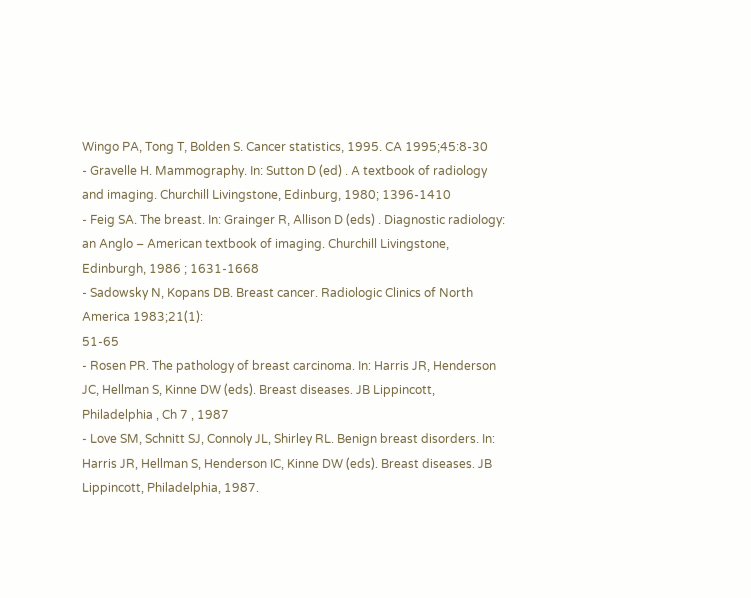Wingo PA, Tong T, Bolden S. Cancer statistics, 1995. CA 1995;45:8-30
- Gravelle H. Mammography. In: Sutton D (ed) . A textbook of radiology and imaging. Churchill Livingstone, Edinburg, 1980; 1396-1410
- Feig SA. The breast. In: Grainger R, Allison D (eds) . Diagnostic radiology: an Anglo – American textbook of imaging. Churchill Livingstone, Edinburgh, 1986 ; 1631-1668
- Sadowsky N, Kopans DB. Breast cancer. Radiologic Clinics of North America 1983;21(1):
51-65
- Rosen PR. The pathology of breast carcinoma. In: Harris JR, Henderson JC, Hellman S, Kinne DW (eds). Breast diseases. JB Lippincott, Philadelphia , Ch 7 , 1987
- Love SM, Schnitt SJ, Connoly JL, Shirley RL. Benign breast disorders. In: Harris JR, Hellman S, Henderson IC, Kinne DW (eds). Breast diseases. JB Lippincott, Philadelphia, 1987.